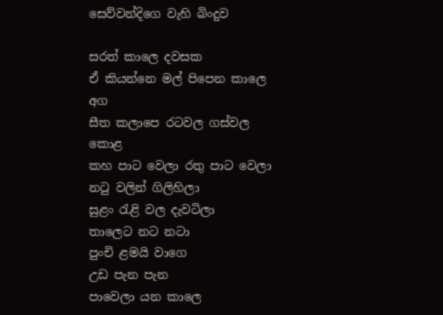සෙව්වන්දිගෙ වැහි බිංදුව

සරත් කාලෙ දවසක
ඒ කියන්නෙ මල් පිපෙන කාලෙ අග
සීත කලාපෙ රටවල ගස්වල කොළ
කහ පාට වෙලා රතු පාට වෙලා
නටු වලින් ගිලිහිලා
සුළං රැළි වල දැවටිලා
තාලෙට නට නටා
පුංචි ළමයි වාගෙ
උඩ පැන පැන
පාවෙලා යන කාලෙ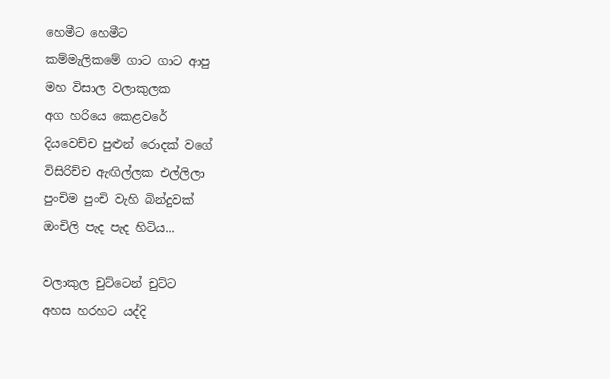හෙමීට හෙමීට
කම්මැලිකමේ ගාට ගාට ආපු
මහ විසාල වලාකුලක
අග හරියෙ කෙළවරේ
දියවෙච්ච පුළුන් රොදක් වගේ
විසිරිච්ච ඇඟිල්ලක එල්ලිලා
පුංචිම පුංචි වැහි බින්දුවක්
ඔංචිලි පැද පැද හිටිය...

වලාකුල චුට්ටෙන් චුට්ට
අහස හරහට යද්දි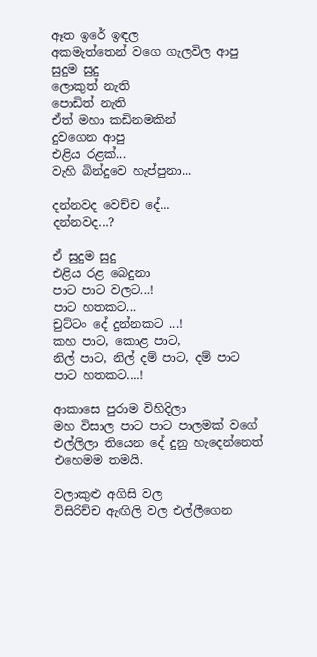ඈත ඉරේ ඉඳල
අකමැත්තෙන් වගෙ ගැලවිල ආපු
සුදුම සුදු‍
ලොකුත් නැති
පොඩිත් නැති
ඒත් මහා කඩිනමකින්
දුවගෙන ආපු
එළිය රළක්...
වැහි බින්දුවෙ හැප්පුනා...

දන්නවද වෙච්ච දේ...
දන්නවද...?

ඒ සුදුම සුදු
එළිය රළ බෙදුනා
පාට පාට වලට...!
පාට හතකට...
චුට්ටං දේ දුන්නකට ...!
කහ පාට, කොළ පාට,
නිල් පාට, නිල් දම් පාට, දම් පාට
පාට හතකට....!

ආකාසෙ පුරාම විහිදිලා
මහ විසාල පාට පාට පාලමක් වගේ
එල්ලිලා තියෙන දේ දුනු හැදෙන්නෙත්
එහෙමම තමයි.

වලාකුළු අගිසි වල
විසිරිච්ච ඇඟිලි වල එල්ලීගෙන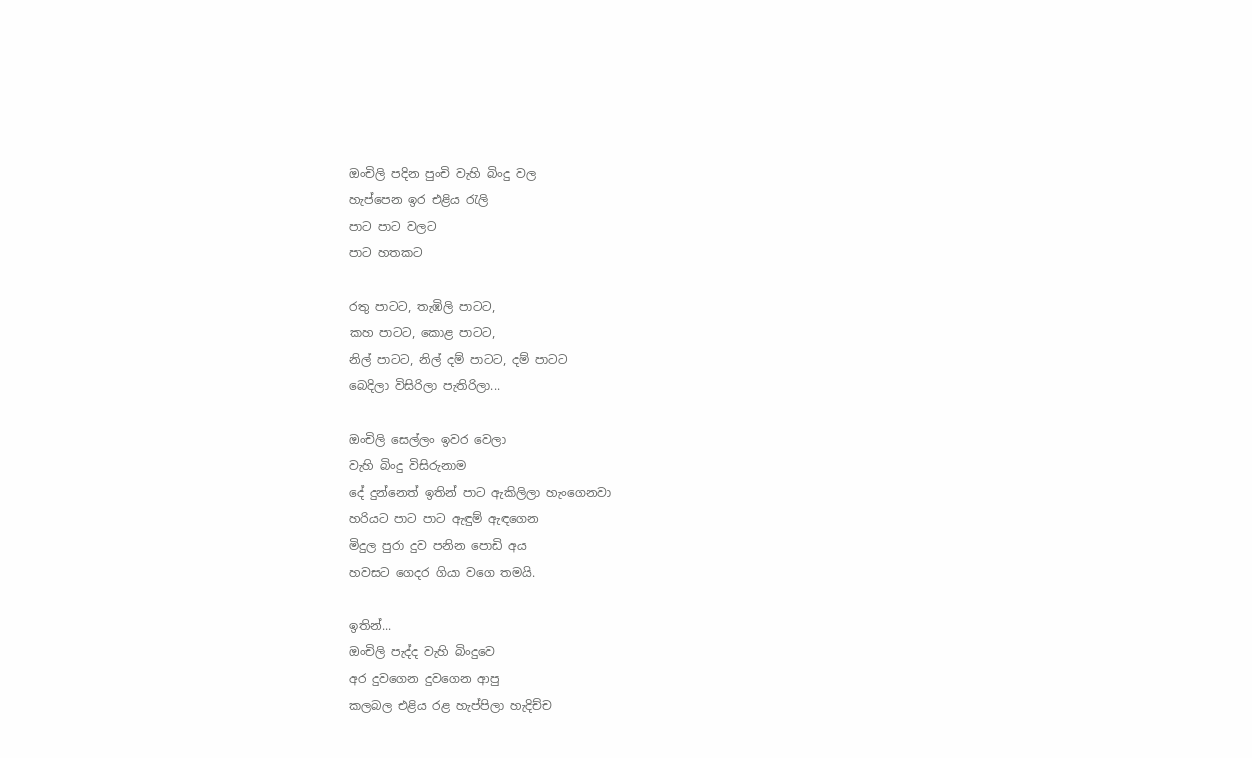ඔංචිලි පදින පුංචි වැහි බිංදු වල
හැප්පෙන ඉර එළිය රැලි
පාට පාට වලට
පාට හතකට

රතු පාටට, තැඹිලි පාටට,
කහ පාටට, කොළ පාටට,
නිල් පාටට, නිල් දම් පාටට, දම් පාටට
බෙදිලා විසිරිලා පැතිරිලා...

ඔංචිලි සෙල්ලං ඉවර වෙලා
වැහි බිංදු විසිරුනාම
දේ දුන්නෙත් ඉතින් පාට ඇකිලිලා හැංගෙනවා
හරියට පාට පාට ඇඳුම් ඇඳගෙන
මිදුල පුරා දුව පනින පොඩි අය
හවසට ගෙදර ගියා වගෙ තමයි.

ඉතින්...
ඔංචිලි පැද්ද වැහි බිංදුවෙ
අර දුවගෙන දුවගෙන ආපු
කලබල එළිය රළ හැප්පිලා හැදිච්ච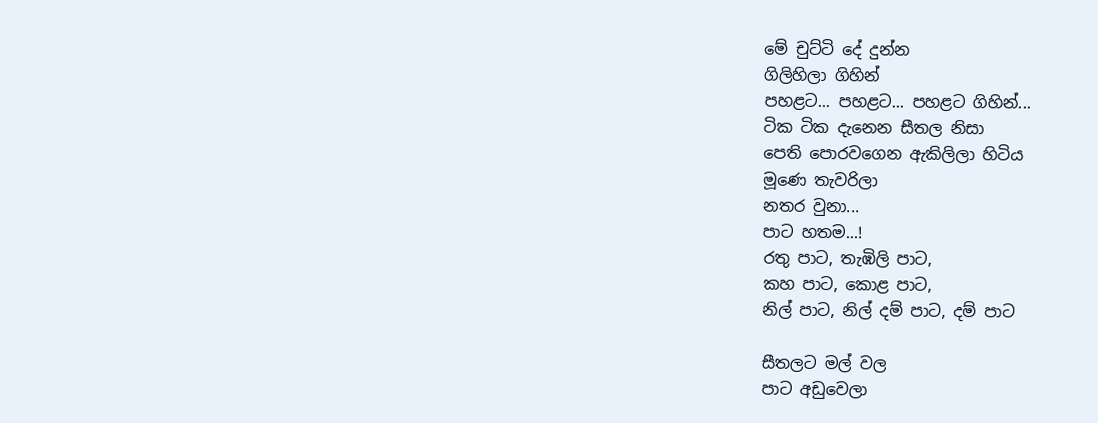මේ චුට්ටි දේ දුන්න
ගිලිහිලා ගිහින්
පහළට... පහළට... පහළට ගිහින්...
ටික ටික දැනෙන සීතල නිසා
පෙති පොරවගෙන ඇකිලිලා හිටිය
මූණෙ තැවරිලා
නතර වුනා...
පාට හතම...!
රතු පාට, තැඹිලි පාට,
කහ පාට, කොළ පාට,
නිල් පාට, නිල් දම් පාට, දම් පාට

සීතලට මල් වල
පාට අඩුවෙලා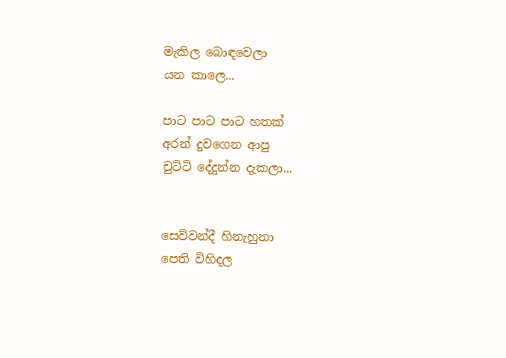මැකිල බොඳවෙලා
යන කාලෙ...

පාට පාට පාට හතක්
අරන් දුවගෙන ආපු
චුට්ටි දේදුන්න දැකලා...


සෙව්වන්දී හිනැහුනා
පෙති විහිදල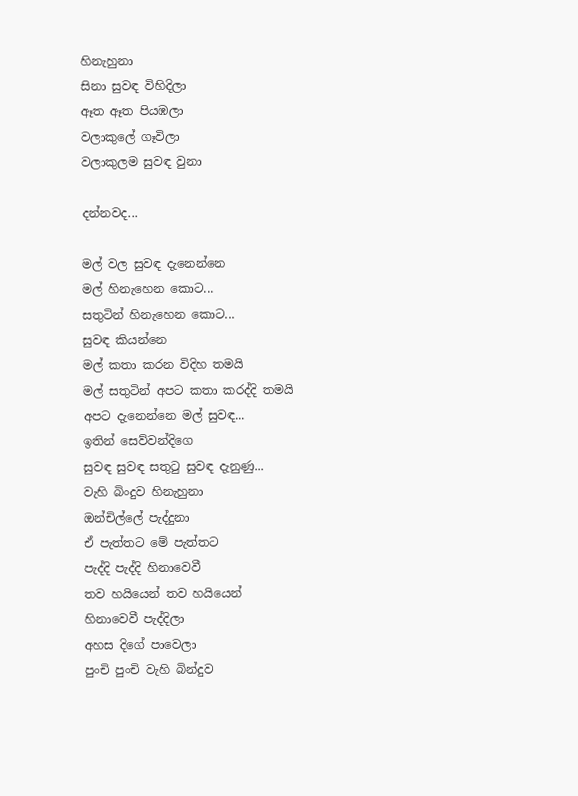හිනැහුනා
සිනා සුවඳ විහිදිලා
ඈත ඈත පියඹලා
වලාකුලේ ගෑවිලා
වලාකුලම සුවඳ වුනා

දන්නවද...

මල් වල සුවඳ දැනෙන්නෙ
මල් හිනැහෙන කොට...
සතුටින් හිනැහෙන කොට...
සුවඳ කියන්නෙ
මල් කතා කරන විදිහ තමයි
මල් සතුටින් අපට කතා කරද්දි තමයි
අපට දැනෙන්නෙ මල් සුවඳ...
ඉතින් සෙව්වන්දිගෙ
සුවඳ සුවඳ සතුටු සුවඳ දැනුණු...
වැහි බිංදුව හිනැහුනා
ඔන්චිල්ලේ පැද්දුනා
ඒ පැත්තට මේ පැත්තට
පැද්දි පැද්දි හිනාවෙවී
තව හයියෙන් තව හයියෙන්
හිනාවෙවී පැද්දිලා
අහස දිගේ පාවෙලා
පුංචි පුංචි වැහි බින්දුව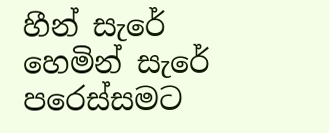හීන් සැරේ හෙමින් සැරේ
පරෙස්සමට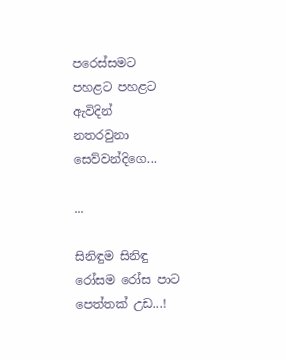පරෙස්සමට
පහළට පහළට ඇවිදින්
නතරවුනා සෙව්වන්දිගෙ...

...

සිනිඳුම සිනිඳු
රෝසම රෝස පාට
පෙත්තක් උඩ...!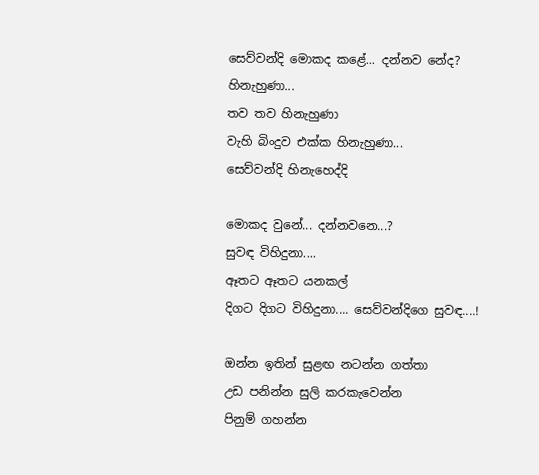සෙව්වන්දි මොකද කළේ... දන්නව නේද?
හිනැහුණා...
තව තව හිනැහුණා
වැහි බිංදුව එක්ක හිනැහුණා...
සෙව්වන්දි හිනැහෙද්දි

මොකද වුනේ... දන්නවනෙ...?
සුවඳ විහිදුනා....
ඈතට ඈතට යනකල්
දිගට දිගට විහිදුනා.... සෙව්වන්දිගෙ සුවඳ....!

ඔන්න ඉතින් සුළඟ නටන්න ගත්තා
උඩ පනින්න සුලි කරකැවෙන්න
පිනුම් ගහන්න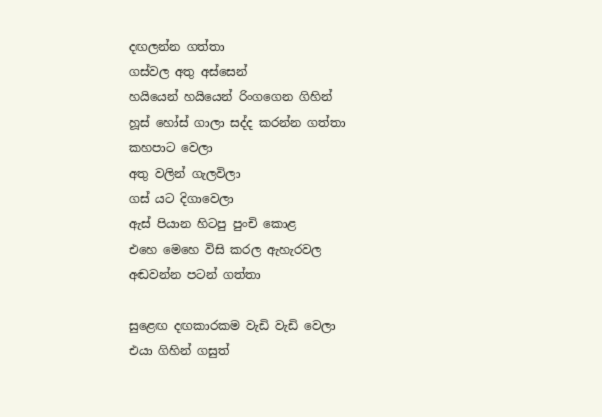දඟලන්න ගත්තා
ගස්වල අතු අස්සෙන්
හයියෙන් හයියෙන් රිංගගෙන ගිහින්
හූස් හෝස් ගාලා සද්ද කරන්න ගත්තා
කහපාට වෙලා
අතු වලින් ගැලවිලා
ගස් යට දිගාවෙලා
ඇස් පියාන හිටපු පුංචි කොළ
එහෙ මෙහෙ විසි කරල ඇහැරවල
අඬවන්න පටන් ගත්තා

සුළ‍ෙඟ දඟකාරකම වැඩි වැඩි වෙලා
එයා ගිහින් ගසුත්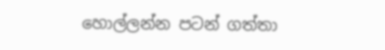හොල්ලන්න පටන් ගත්තා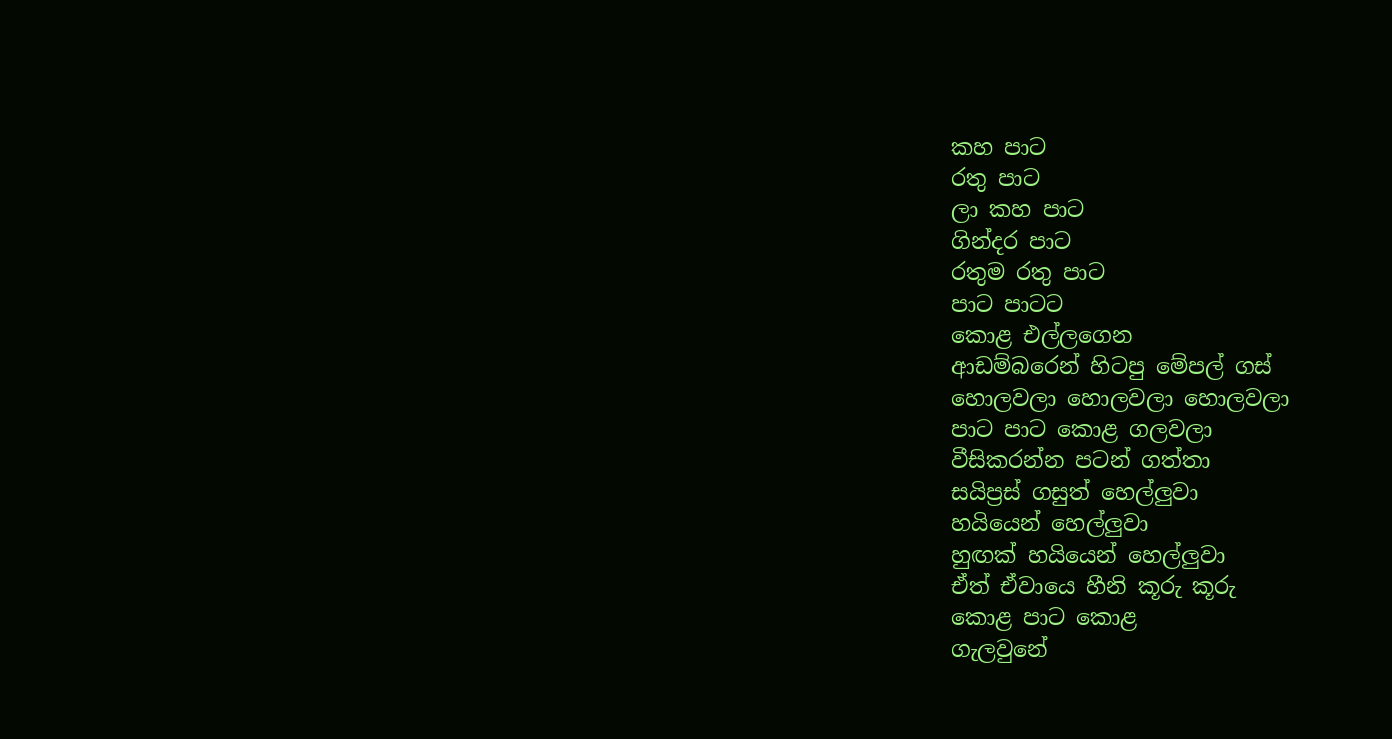කහ පාට
රතු පාට
ලා කහ පාට
ගින්දර පාට
රතුම රතු පාට
පාට පාටට
කොළ එල්ලගෙන
ආඩම්බරෙන් හිටපු මේපල් ගස්
හොලවලා හොලවලා හොලවලා
පාට පාට කොළ ගලවලා
වීසිකරන්න පටන් ගත්තා
සයිප්‍රස් ගසුත් හෙල්ලුවා
හයියෙන් හෙල්ලුවා
හුඟක් හයියෙන් හෙල්ලුවා
ඒත් ඒවායෙ හීනි කූරු කූරු
කොළ පාට කොළ
ගැලවුනේ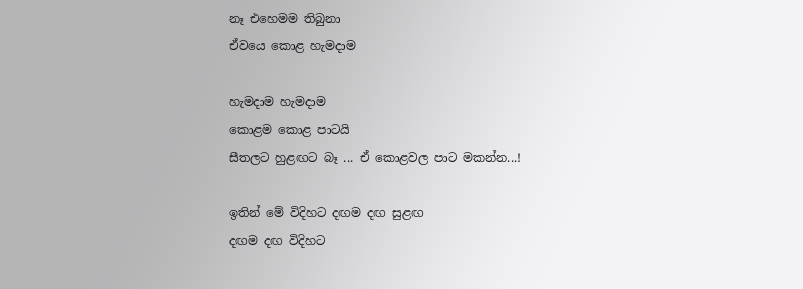නෑ එහෙමම තිබුනා
ඒවයෙ කොළ හැමදාම

හැමදාම හැමදාම
කොළම කොළ පාටයි
සීතලට හුළඟට බෑ ... ඒ කොළවල පාට මකන්න...!

ඉතින් මේ විදිහට දඟම දඟ සුළඟ
දඟම දඟ විදිහට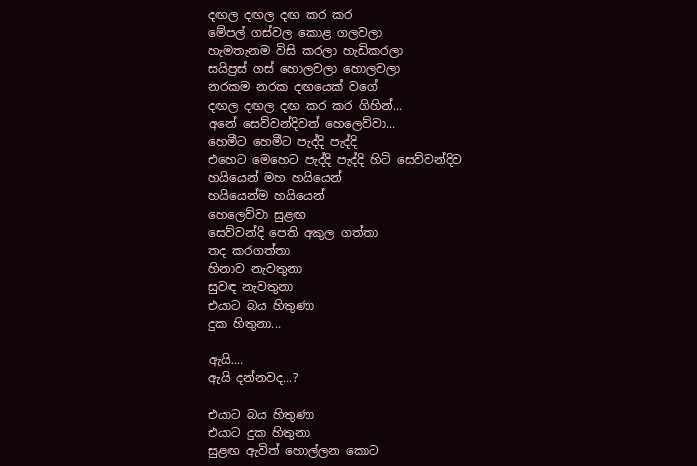දඟල දඟල දඟ කර කර
මේපල් ගස්වල කොළ ගලවලා
හැමතැනම විසි කරලා හැඩිකරලා
සයිප්‍රස් ගස් හොලවලා හොලවලා
නරකම නරක දඟයෙක් වගේ
දඟල දඟල දඟ කර කර ගිහින්...
අනේ සෙව්වන්දිවත් හෙලෙව්වා...
හෙමීට හෙමීට ‍පැද්දි පැද්දි
එහෙට මෙහෙට පැද්දි පැද්දි හිටි සෙව්වන්දිව
හයියෙන් මහ හයියෙන්
හයියෙන්ම හයියෙන්
හෙලෙව්වා සුළඟ
සෙව්වන්දි පෙති අකුල ගත්තා
තද කරගත්තා
හිනාව නැවතුනා
සුවඳ නැවතුනා
එයාට බය හිතුණා
දුක හිතුනා...

ඇයි....
ඇයි දන්නවද...?

එයාට බය හිතුණා
එයාට දුක හිතුනා
සුළඟ ඇවිත් හොල්ලන කොට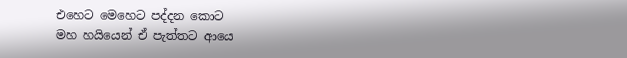එහෙට මෙහෙට පද්දන කොට
මහ හයියෙන් ඒ පැත්තට ආයෙ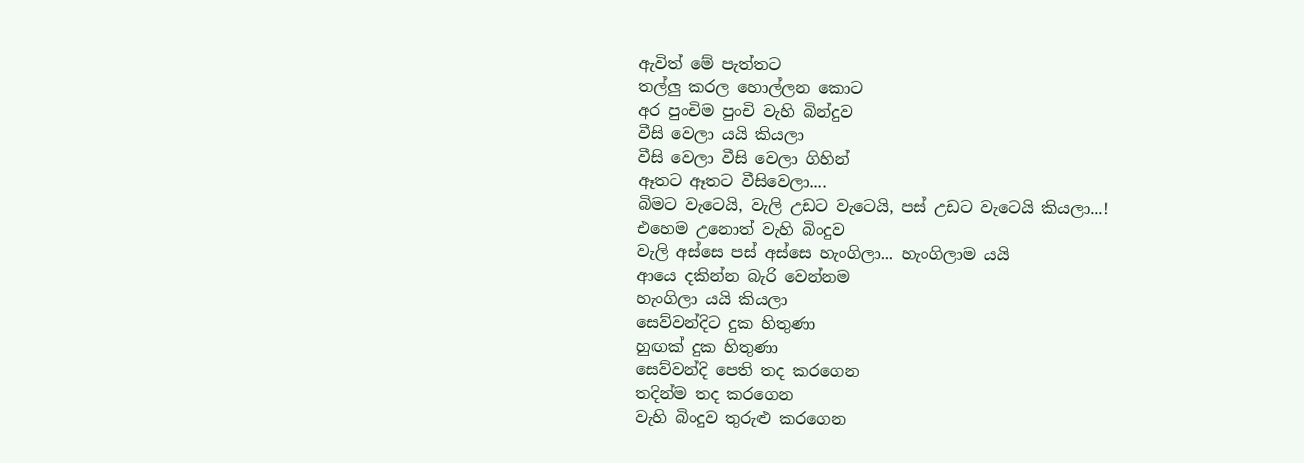ඇවිත් මේ පැත්තට
තල්ලු කරල හොල්ලන කොට
අර පුංචිම පුංචි වැහි බින්දුව
වීසි වෙලා යයි කියලා
වීසි වෙලා වීසි වෙලා ගිහින්
ඈතට ඈතට වීසිවෙලා....
බිමට වැටෙයි, වැලි උඩට වැටෙයි, පස් උඩට වැටෙයි කියලා...!
එහෙම උනොත් වැහි බිංදුව
වැලි අස්සෙ පස් අස්සෙ හැංගිලා... හැංගිලාම යයි
ආයෙ දකින්න බැරි වෙන්නම
හැංගිලා යයි කියලා
සෙව්වන්දිට දුක හිතුණා
හුඟක් දුක හිතුණා
සෙව්වන්දි පෙති තද කරගෙන
තදින්ම තද කරගෙන
වැහි බිංදුව තුරුළු කරගෙන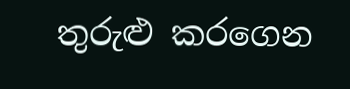තුරුළු කරගෙන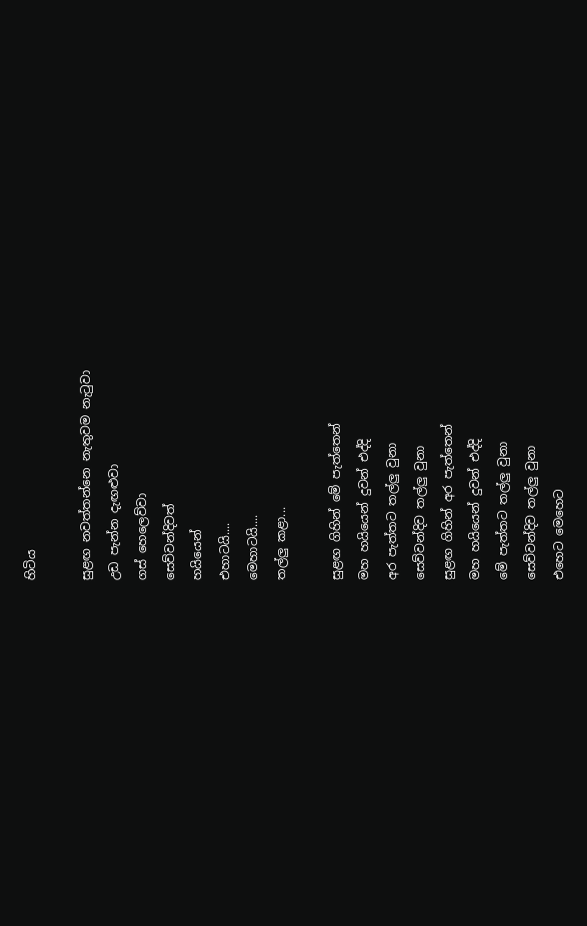හිටිය

සුළඟ නවත්තන්නෙ නැතුවම නැටුවා
උඩ පැන්න දැඟළුවා
ගස් හෙලෙව්වා
සෙව්වන්දිවත්
හයියෙන්
එහාටයි....
මෙහාටයි....
තල්ලු කළා...

සුළඟ ගිහින් මේ පැත්තෙන්
මහ හයියෙන් දුවන් එද්දි
අර පැත්තට තල්ලු වුනා
සෙව්වන්දිව තල්ලු වුනා
සුළඟ ගිහින් අර පැත්තෙන්
මහ හයියෙන් දුවන් එද්දි
මේ පැත්තට තල්ලු වුනා
සෙව්වන්දිව තල්ලු වුනා
එහෙට මෙහෙට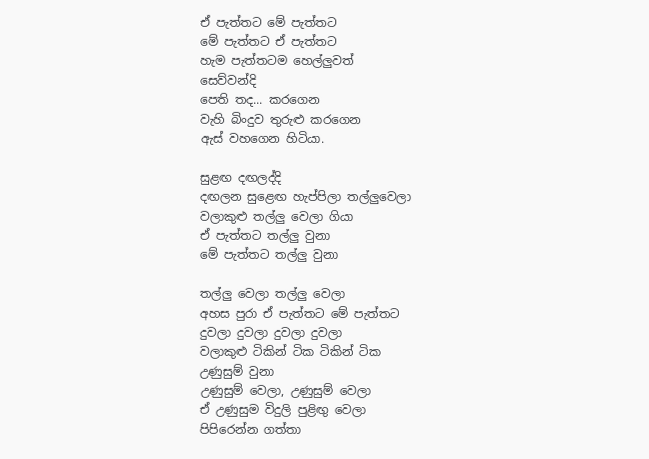ඒ පැත්තට මේ පැත්තට
මේ පැත්තට ඒ පැත්තට
හැම පැත්තටම හෙල්ලුවත්
සෙව්වන්දි
පෙති තද... කරගෙන
වැහි බිංදුව තුරුළු කරගෙන
ඇස් වහගෙන හිටියා.

සුළඟ දඟලද්දි
දඟලන සුළ‍‍ෙඟ හැප්පිලා තල්ලුවෙලා
වලාකුළු තල්ලු වෙලා ගියා
ඒ පැත්තට තල්ලු වුනා
මේ පැත්තට තල්ලු වුනා

තල්ලු වෙලා තල්ලු වෙලා
අහස පුරා ඒ පැත්තට මේ පැත්තට
දුවලා දුවලා දුවලා දුවලා
වලාකුළු ටිකින් ටික ටිකින් ටික
උණුසුම් වුනා
උණුසුම් වෙලා, උණුසුම් වෙලා
ඒ උණුසුම විදුලි පුළිඟු වෙලා
පිපිරෙන්න ගත්තා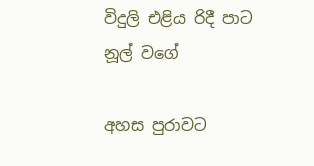විදුලි එළිය රිදී පාට නූල් වගේ

අහස පුරාවට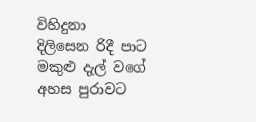විහිදුනා
දිලිසෙන රිදී පාට මකුළු දැල් වගේ
අහස පුරාවට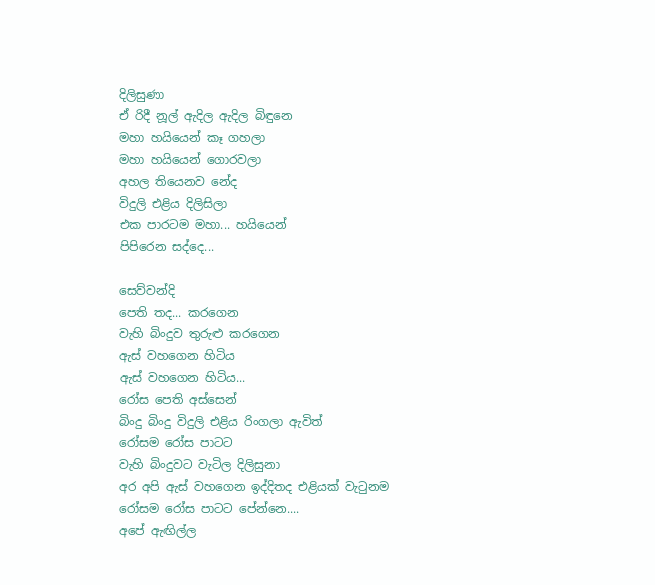දිලිසුණා
ඒ රිදී නූල් ඇදිල ඇදිල බිඳුනෙ
මහා හයියෙන් කෑ ගහලා
මහා හයියෙන් ගොරවලා
අහල තියෙනව නේද
විදුලි එළිය දිලිසිලා
එක පාරටම මහා... හයියෙන්
පිපිරෙන සද්දෙ...

සෙව්වන්දි
පෙති තද... කරගෙන
වැහි බිංදුව තුරුළු කරගෙන
ඇස් වහගෙන හිටිය
ඇස් වහගෙන හිටිය...
රෝස පෙති අස්සෙන්
බිංදු බිංදු විදුලි එළිය රිංගලා ඇවිත්
රෝසම රෝස පාටට
වැහි බිංදුවට වැටිල දිලිසුනා
අර අපි ඇස් වහගෙන ඉද්දිතද එළියක් වැටුනම
රෝසම රෝස ප‍ාටට පේන්නෙ....
අපේ ඇඟිල්ල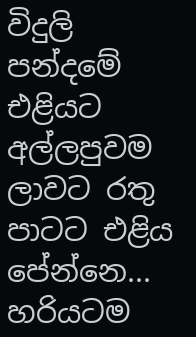විදුලි පන්දමේ එළියට අල්ලපුවම
ලාවට රතු පාටට එළිය පේන්නෙ...
හරියටම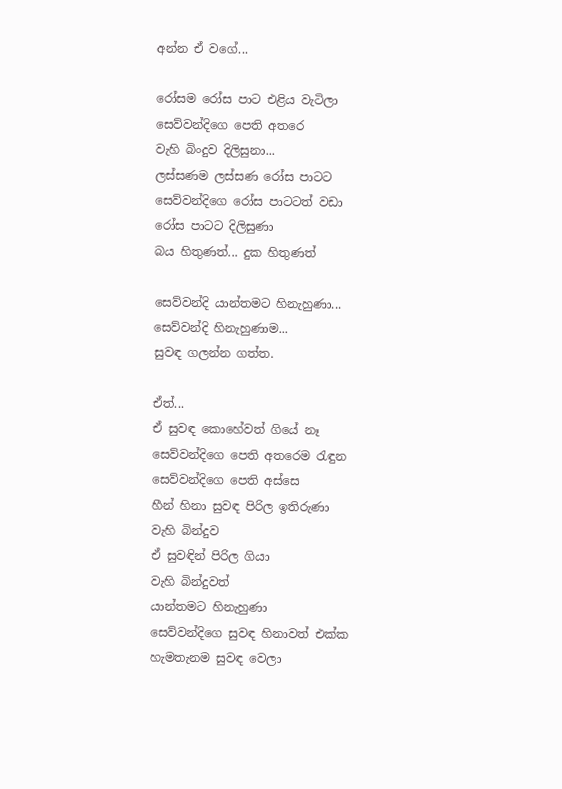අන්න ඒ වගේ...

රෝසම රෝස පාට එළිය වැටිලා
සෙව්වන්දිගෙ පෙති අතරෙ
වැහි බිංදුව දිලිසුනා...
ලස්සණම ලස්සණ රෝස පාටට
සෙව්වන්දිගෙ රෝස පාටටත් ව‍ඩා
රෝස පාටට දිලිසුණා
බය හිතුණත්... දුක හිතුණත්

සෙව්වන්දි යාන්තමට හිනැහුණා...
සෙව්වන්දි හිනැහුණාම...
සුවඳ ගලන්න ගත්ත.

ඒත්...
ඒ සුවඳ කොහේවත් ගියේ නෑ
සෙව්වන්දිගෙ පෙති අතරෙම රැඳුන
සෙව්වන්දිගෙ පෙති අස්සෙ
හීන් හිනා සුවඳ පිරිල ඉතිරුණා
වැහි බින්දුව
ඒ සුවඳින් පිරිල ගියා
වැහි බින්දුවත්
යාන්තමට හිනැහුණා
සෙව්වන්දිගෙ සුවඳ හිනා‍වත් එක්ක
හැමතැනම සුවඳ වෙලා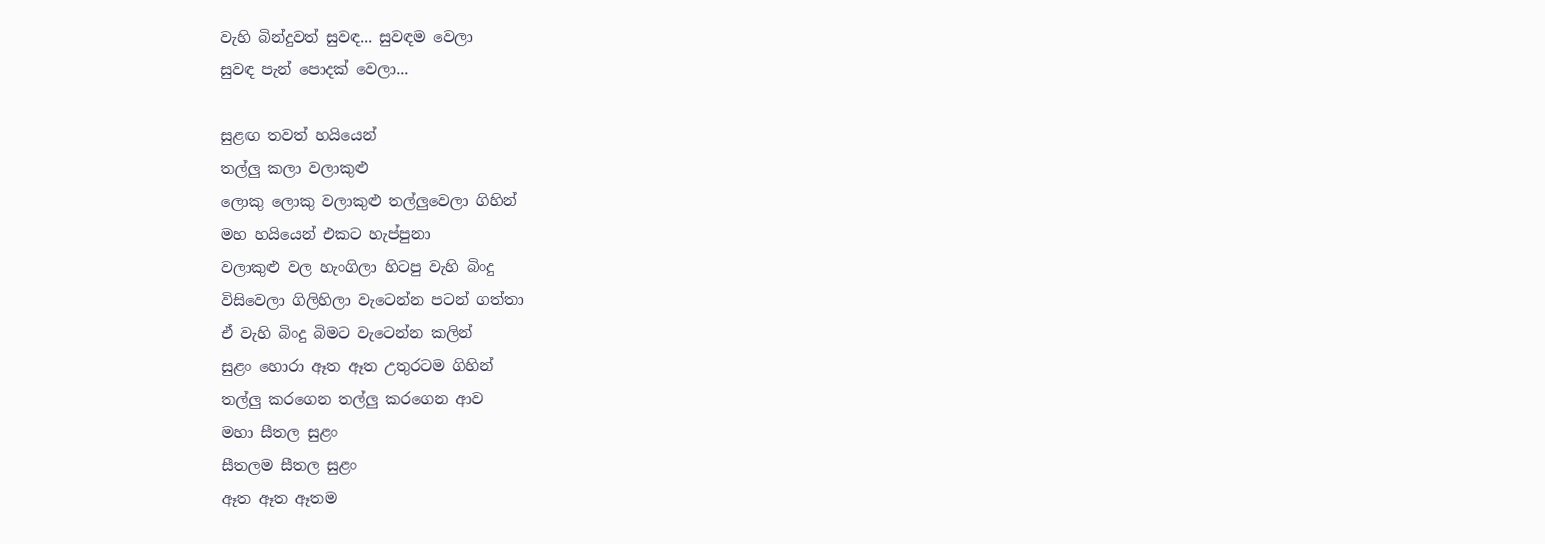වැහි බින්දුවත් සුවඳ... සුවඳම වෙලා
සුවඳ පැන් පොදක් වෙලා...

සුළඟ තවත් හයියෙන්
තල්ලු කලා වලාකුළු
ලොකු ලොකු වලාකුළු තල්ලුවෙලා ගිහින්
මහ හයියෙන් එකට හැප්පුනා
වලාකුළු වල හැංගිලා හිටපු වැහි බිංදු
විසිවෙලා ගිලිහිලා වැටෙන්න පටන් ගත්තා
ඒ වැහි බිංදු බිමට වැටෙන්න කලින්
සුළං හොරා ඈත ඈත උතුරටම ගිහින්
තල්ලු කරගෙන තල්ලු කරගෙන ආව
මහා සීතල සුළං
සීතලම සීතල සුළං
ඈත ඈත ඈතම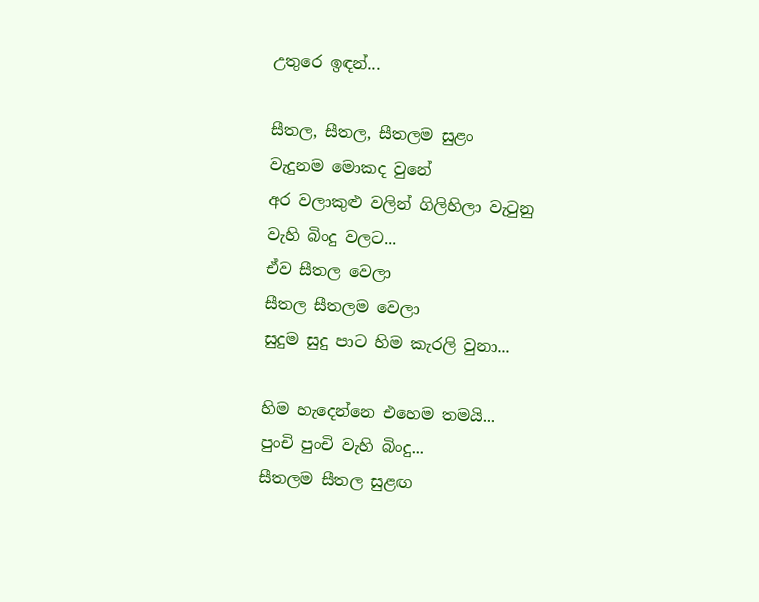උතුරෙ ඉඳන්...

සීතල, සීතල, සීතලම සුළං
වැදුනම මොකද වුනේ
අර වලාකුළු වලින් ගිලිහිලා වැටුනු
වැහි බිංදු වලට...
ඒව සීතල වෙලා
සීතල සීතලම වෙලා
සුදුම සුදු පාට හිම කැරලි වුනා...

හිම හැදෙන්නෙ එහෙම තමයි...
පුංචි පුංචි වැහි බිංදු...
සීතලම සීතල සුළඟ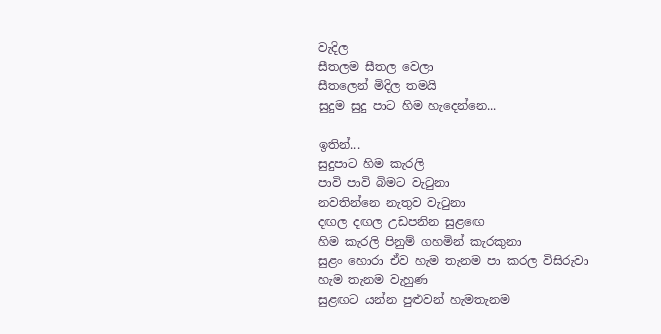වැදිල
සීතලම සීතල වෙලා
සීත‍ලෙන් මිදිල තමයි
සුදුම සුදු පාට හිම හැදෙන්නෙ...

ඉතින්...
සුදුපාට හිම කැරලි
පාවි පාවි බිමට වැටුනා
නවතින්නෙ නැතුව වැටුනා
දඟල දඟල උඩපනින සුළඟෙ
හිම කැරලි පිනුම් ගහමින් කැරකුනා
සුළං හොරා ඒව හැම තැනම පා කරල විසිරුවා
හැම තැනම වැහුණ
සුළඟට යන්න පුළුවන් හැමතැනම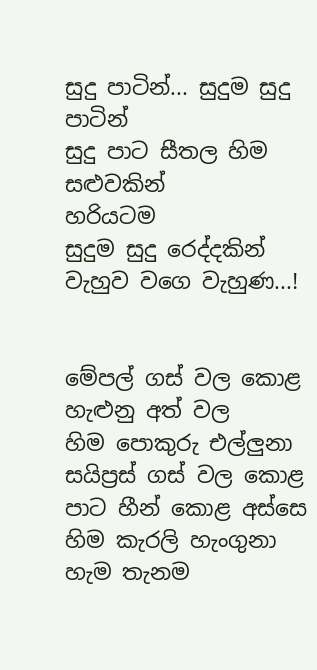සුදු පාටින්... සුදුම සුදු පාටින්
සුදු පාට සීතල හිම සළුවකින්
හරියටම ‍
සුදුම සුදු රෙද්දකින් වැහුව වගෙ වැහුණ...!


මේපල් ගස් වල කොළ හැළුනු අත් වල
හිම පොකුරු එල්ලුනා
සයිප්‍රස් ගස් වල කොළ පාට හීන් කොළ අස්සෙ
හිම කැරලි හැංගුනා
හැම තැනම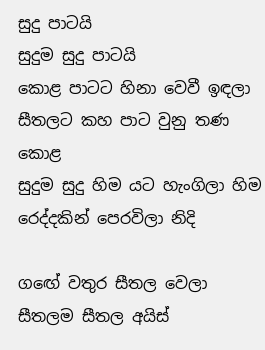සුදු පාටයි
සුදුම සුදු පාටයි
කොළ පාටට හිනා වෙවී ඉඳලා‍
සීතලට කහ පාට වුනු තණ කොළ
සුදුම සුදු හිම යට හැංගිලා හිම රෙද්දකින් පෙරවිලා නිදි

ගඟේ වතුර සීතල වෙලා
සීතලම සීතල අයිස්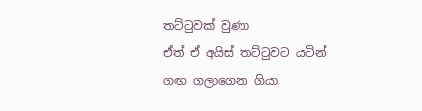තට්ටුවක් වුණා
ඒත් ඒ අයිස් තට්ටුවට යටින්
ගඟ ගලාගෙන ගියා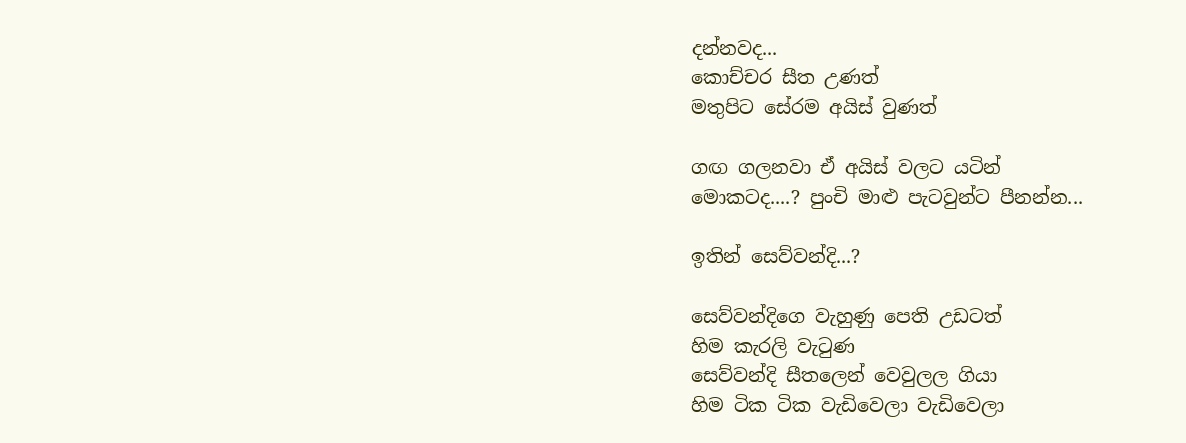දන්නවද...
කොච්චර සීත උණත්
මතුපිට සේරම අයිස් වුණත්

ගඟ ගලනවා ඒ අයිස් වලට යටින්
මොකටද....? පුංචි මාළු පැටවුන්ට පීනන්න...

ඉතින් සෙව්වන්දි...?

සෙව්වන්දිගෙ වැහුණු පෙති උඩටත්
හිම කැරලි වැටුණ
සෙව්වන්දි සීතලෙන් වෙවුලල ගියා
හිම ටික ටික වැඩිවෙලා වැඩිවෙලා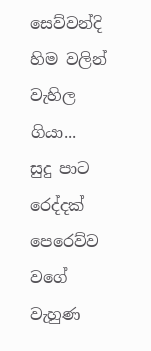සෙව්වන්දි හිම වලින් වැහිල ගියා...
සුදු පාට රෙද්දක් පෙරෙව්ව වගේ වැහුණ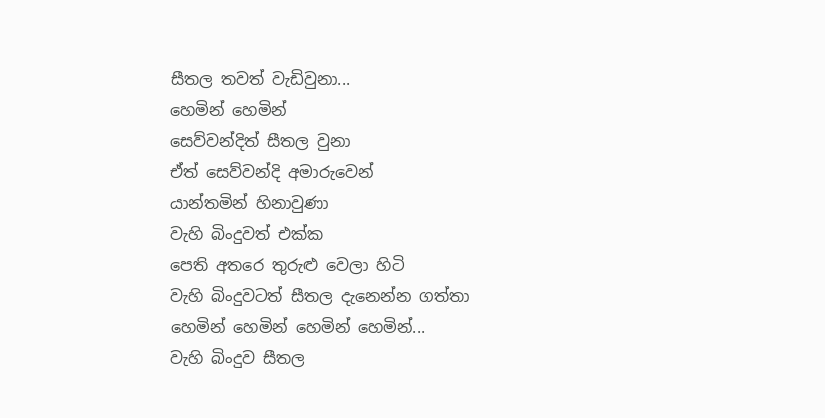සීතල තවත් වැඩිවුනා...
හෙමින් හෙමින්
සෙව්වන්දිත් සීතල වුනා
ඒත් සෙව්වන්දි අමාරුවෙන්
යාන්තමින් හිනාවුණා
වැහි බිංදුවත් එක්ක
පෙති අතරෙ තුරුළු වෙලා හිටි
වැහි බිංදුවටත් සීතල දැනෙන්න ගත්තා
හෙමින් හෙමින් හෙමින් හෙමින්...
වැහි බිංදුව සීතල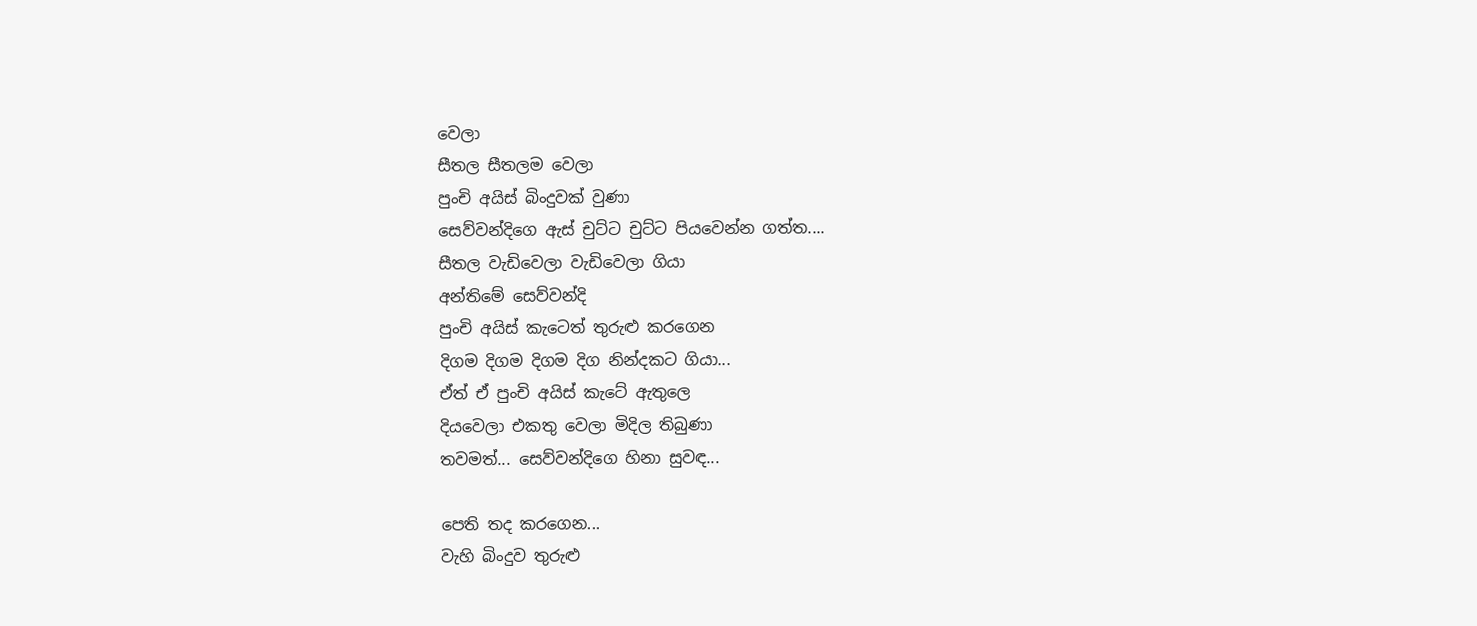වෙලා
සීතල සීතලම වෙලා
පුංචි අයිස් බිංදුවක් වුණා
සෙව්වන්දි‍ගෙ ඇස් චුට්ට චුට්ට පියවෙන්න ගත්ත....
සීතල වැඩිවෙලා වැඩිවෙලා ගියා
අන්තිමේ සෙව්වන්දි
පුංචි අයිස් කැටෙත් තුරුළු කරගෙන
දිගම දිගම දිගම දිග නින්දකට ගියා...
ඒත් ඒ පුංචි අයිස් කැටේ ඇතුලෙ
දියවෙලා එකතු වෙලා මිදිල තිබුණා
තවමත්... සෙව්වන්දිගෙ හිනා සුවඳ...

පෙති තද කරගෙන...
වැහි බිංදුව තුරුළු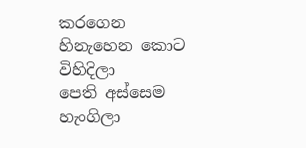කරගෙන
හිනැහෙන කොට විහිදිලා
පෙති අස්සෙම හැංගිලා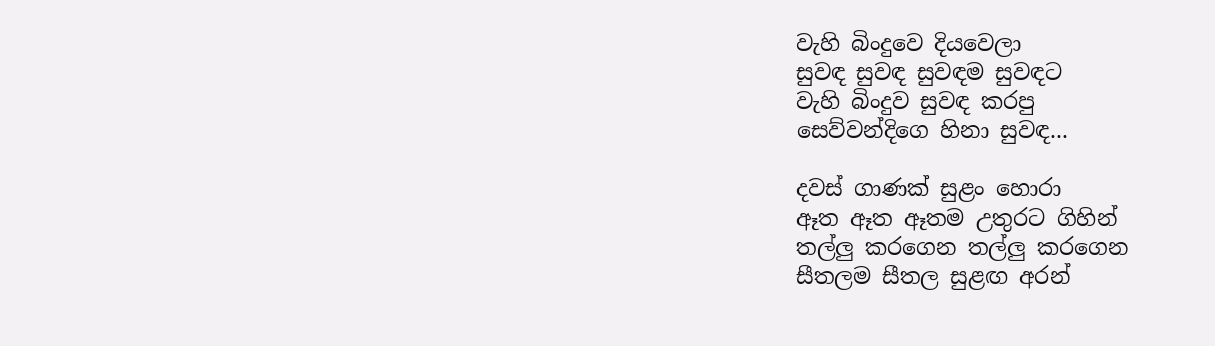වැහි බිංදුවෙ දියවෙලා
සුවඳ සුවඳ සුවඳම සුවඳට
වැහි බිංදුව සුවඳ කරපු
සෙව්වන්දිගෙ හිනා සුවඳ...

දවස් ගාණක් සුළං හොරා
ඈත ඈත ඈතම උතුරට ගිහින්
තල්ලු කරගෙන තල්ලු කරගෙන
සීතලම සීතල සුළඟ අරන්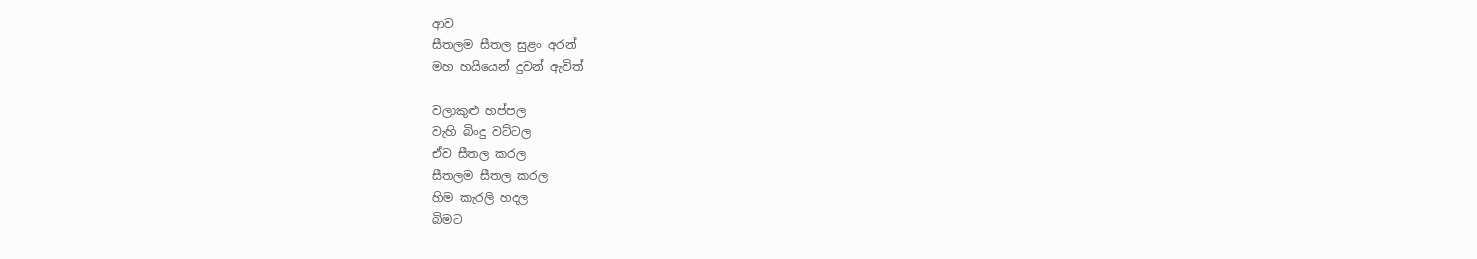ආව
සීතලම සීතල සුළං අරන්
මහ හයියෙන් දුවන් ඇවිත්

වලාකුළු හප්පල
වැහි බිංදු වට්ටල
ඒව සීතල කරල
සීතලම සීතල කරල
හිම කැරලි හදල
බිමට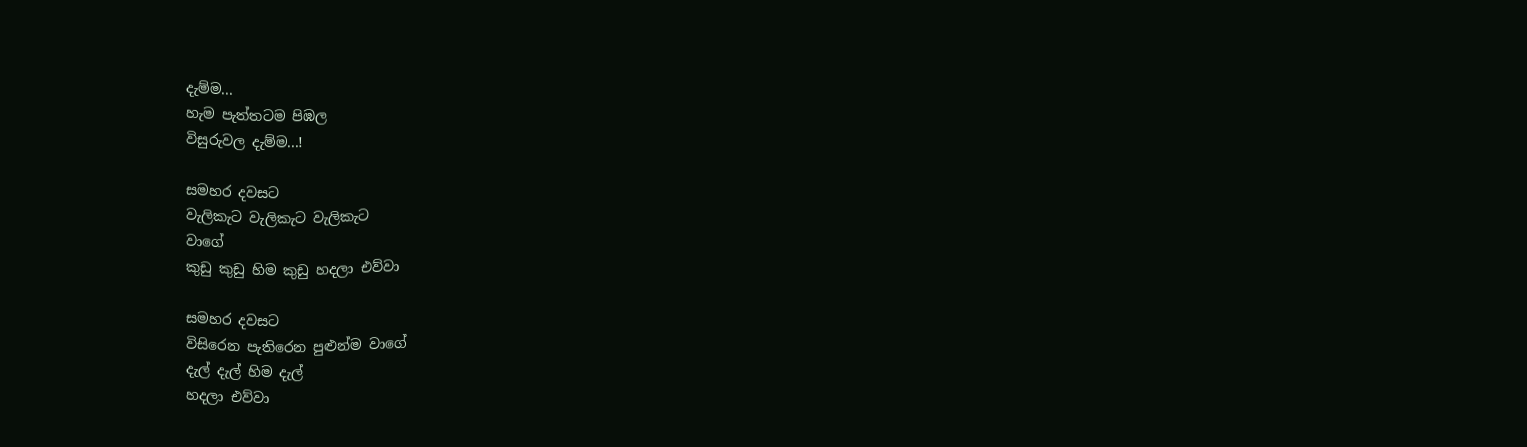දැම්ම...
හැම පැත්තටම පිඹල
විසුරුවල දැම්ම...!

සමහර දවසට
වැලිකැට වැලිකැට වැලිකැට
වාගේ
කුඩු කුඩු හිම කුඩු හදලා ‍එව්වා

සමහර දවසට
විසිරෙන පැතිරෙන පුළුන්ම වාගේ
දැල් දැල් හිම දැල්
හදලා එව්වා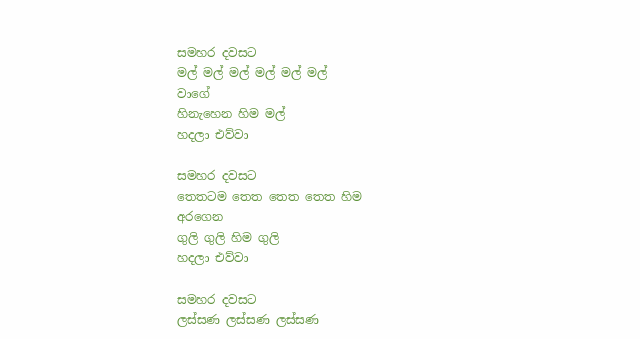සමහර දවසට
මල් මල් මල් මල් මල් මල්
වාගේ
හිනැහෙන හිම මල්
හදලා එව්වා

සමහර දවසට
තෙතටම තෙත තෙත තෙත හිම
අරගෙන
ගුලි ගුලි හිම ගුලි
හදලා එව්වා

සමහර දවසට
ලස්සණ ලස්සණ ලස්සණ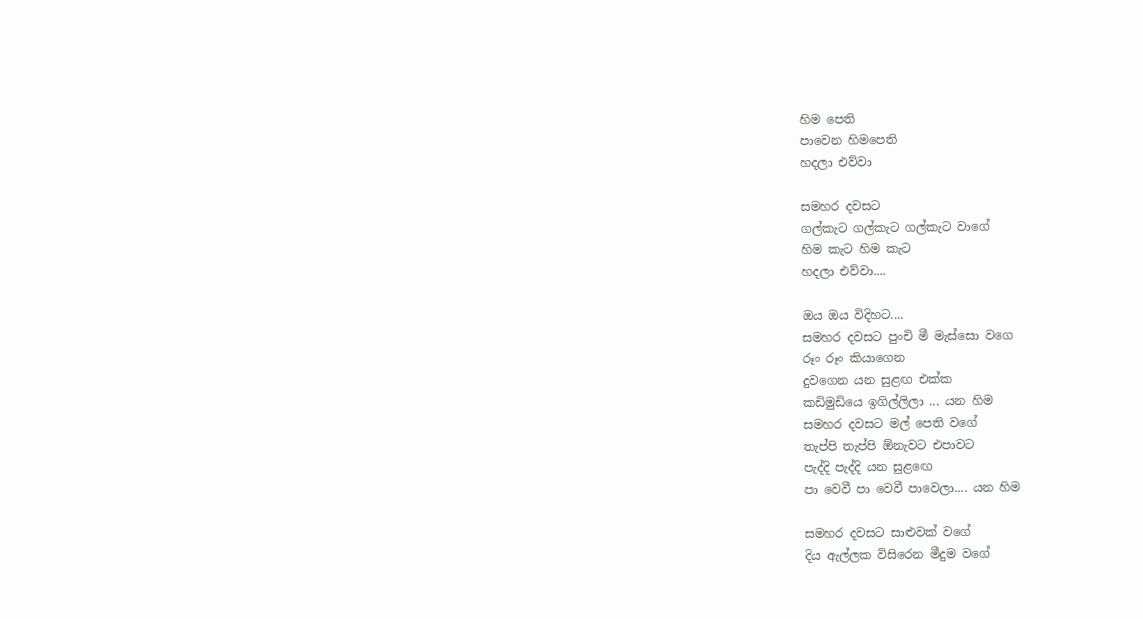හිම පෙති
පාවෙන හිමපෙති
හදලා එව්වා

සමහර දවසට
ගල්කැට ගල්කැට ගල්කැට වාගේ
හිම කැට හිම කැට
හදලා එව්වා....

ඔය ඔය විදිහට....
සමහර දවසට පුංචි මී මැස්සො වගෙ
රූං රූං කියාගෙන
දුවගෙන යන සුළඟ එක්ක
කඩිමුඩියෙ ඉගිල්ලිලා ... යන හිම
සමහර දවසට මල් පෙති වගේ
තැප්පි තැප්පි ඕනැවට එපාවට
පැද්දි පැද්දි යන සුළ‍ඟෙ
පා වෙවී පා වෙවී පාවෙලා.... යන හිම

සමහර දවසට සාළුවක් වගේ
දිය ඇල්ලක විසිරෙන මීදුම වගේ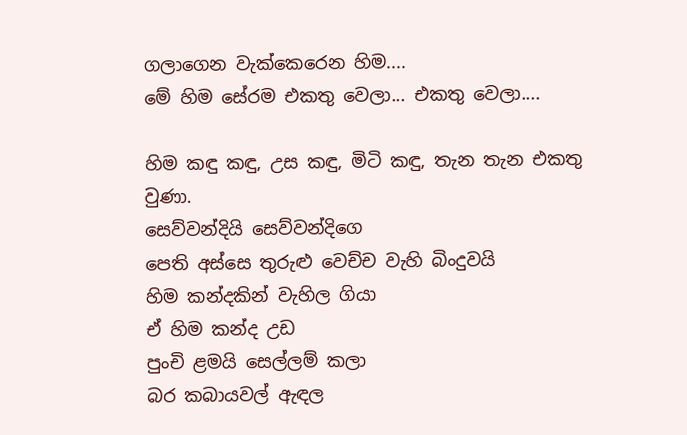ගලාගෙන වැක්කෙරෙන හිම....
මේ හිම සේරම එකතු වෙලා... එකතු වෙලා....

හිම කඳු කඳු, උස කඳු, මිටි කඳු, තැන තැන එකතු වුණා.
සෙව්වන්දියි සෙව්වන්දිගෙ
පෙති අස්සෙ තුරුළු වෙච්ච වැහි බිංදුවයි
හිම කන්දකින් වැහිල ගියා
ඒ හිම කන්ද උඩ
පුංචි ළමයි සෙල්ලම් කලා
බර කබායවල් ඇඳල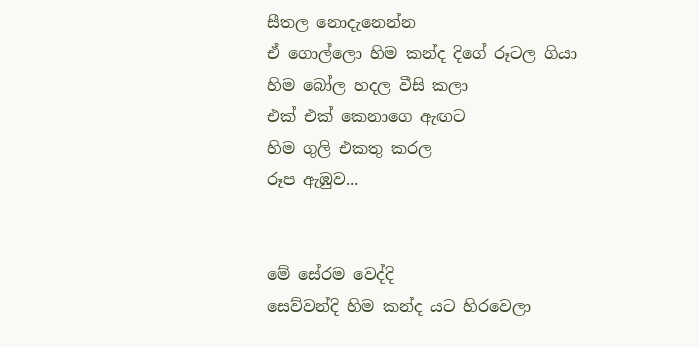සීතල නොදැනෙන්න
ඒ ගොල්ලො හිම කන්ද දිගේ රූටල ගියා
හිම බෝල හදල වීසි කලා
එක් එක් කෙනාගෙ ඇඟට
හිම ගුලි එකතු කරල
රූප ඇඹුව...


මේ සේරම වෙද්දි
සෙව්වන්දි හිම කන්ද යට හිරවෙලා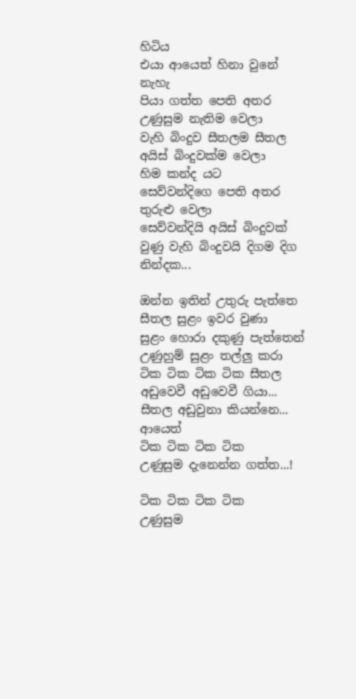හිටිය
එයා ආයෙත් හිනා වුනේ නැහැ
පියා ගත්ත පෙති අතර උණුසුම නැතිම වෙලා
වැහි බිංදුව සීතලම සීතල අයිස් බිංදුවක්ම වෙලා
හිම කන්ද යට
සෙව්වන්දිගෙ පෙති අතර තුරුළු වෙලා
සෙව්වන්දියි අයිස් බිංදුවක් වුණු වැහි බිංදුවයි දිගම දිග නින්දක...

ඔන්න ඉතින් උතුරු පැත්තෙ සීතල සුළං ඉවර වුණා
සුළං හොරා දකුණු පැත්තෙන් උණුහුම් සුළං තල්ලු කරා
ටික ටික ටික ටික සීතල අඩුවෙවී අඩුවෙවී ගියා...
සීතල අඩු‍වුනා කියන්නෙ...
ආයෙත් ‍
ටික ටික ටික ටික
උණුසුම දැනෙන්න ගත්ත...!

ටික ටික ටික ටික
උණුසුම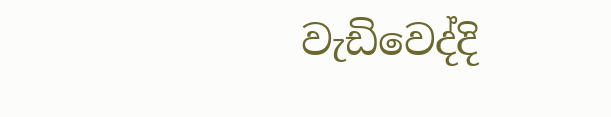වැඩිවෙද්දි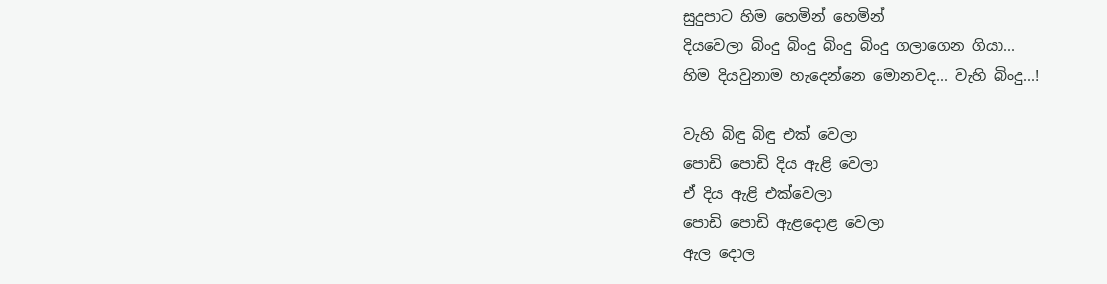සුදුපාට හිම හෙමින් හෙමින්
දියවෙලා බිංදු බිංදු බිංදු බිංදු ගලාගෙන ගියා...
හිම දියවුනාම හැදෙන්නෙ මොනවද... වැහි බිංදු...!

වැහි බිඳු බිඳු එක් වෙලා
පොඩි පොඩි දිය ඇළි වෙලා
ඒ දිය ඇළි එක්වෙලා
පොඩි පොඩි ඇළදොළ වෙලා
ඇල‍ දොල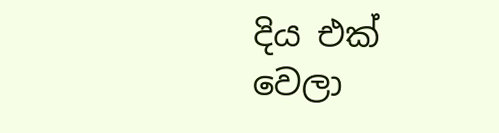දිය එක් වෙලා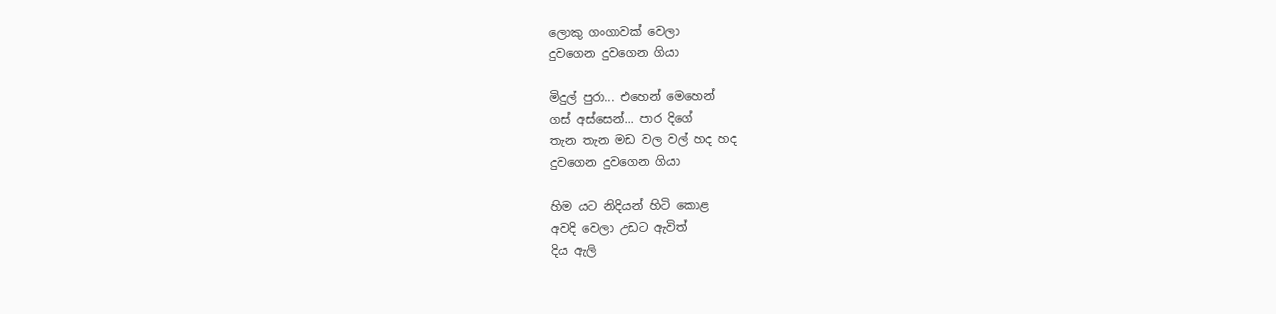ලොකු ගංගාවක් වෙලා
දුවගෙන දුවගෙන ගියා

මිදුල් පුරා... එහෙන් මෙහෙන්
ගස් අස්සෙන්... පාර දිගේ
තැන තැන මඩ වල වල් හද හද
දුවගෙන දුවගෙන ගියා

හිම යට නිදියන් හිටි‍ ‍කොළ
අවදි වෙලා උඩට ඇවිත්
දිය ඇලි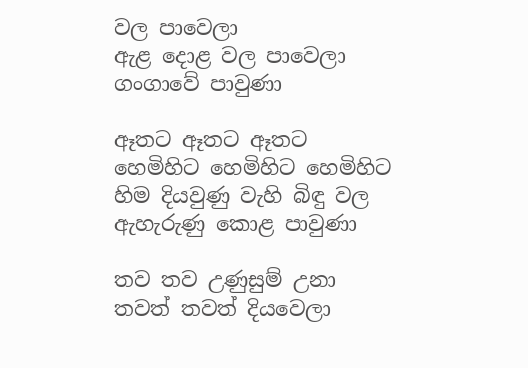වල පාවෙලා
ඇළ දොළ වල පාවෙලා
ගංගාවේ පාවුණා

ඈතට ඈතට ඈතට
හෙමිහිට හෙමිහිට හෙමිහිට
හිම දියවුණු වැහි බිඳු වල
ඇහැරුණු කොළ පාවුණා

තව තව උණුසුම් උනා
තවත් තවත් දියවෙලා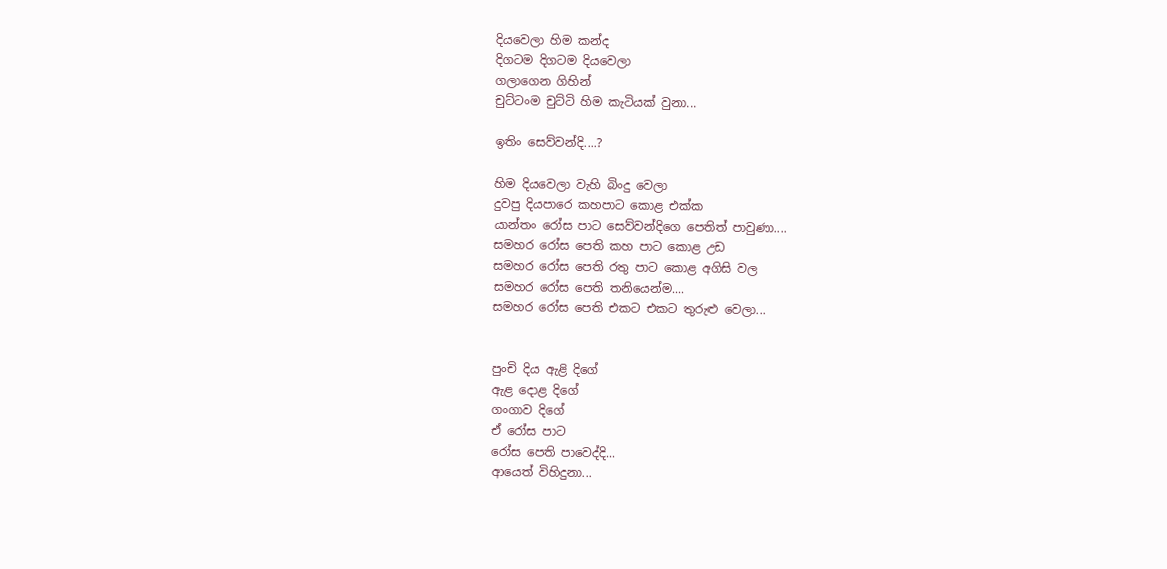දියවෙලා හිම කන්ද
දිගටම දිගටම දියවෙලා
ගලාගෙන ගිහින්
චුට්ටංම චුට්ටි හිම කැටියක් වුනා...

ඉතිං සෙව්වන්දි....?

හිම දියවෙලා වැහි බිංදු වෙලා
දුවපු දියපාරෙ කහපාට කොළ එක්ක
යාන්තං රෝස පාට සෙව්වන්දිගෙ පෙතිත් පාවුණා....
සමහර රෝස පෙති කහ පාට කොළ උඩ
සමහර රෝස පෙති රතු පාට කොළ අගිසි වල
සමහර රෝස පෙති තනියෙන්ම....
සමහර රෝස පෙති එකට එකට තුරුළු වෙලා...


පුංචි දිය ඇළි දිගේ
ඇළ දොළ දිගේ
ගංගාව දිගේ
ඒ රෝස පාට
රෝස පෙති පාවෙද්දි...
ආයෙත් විහිදුනා...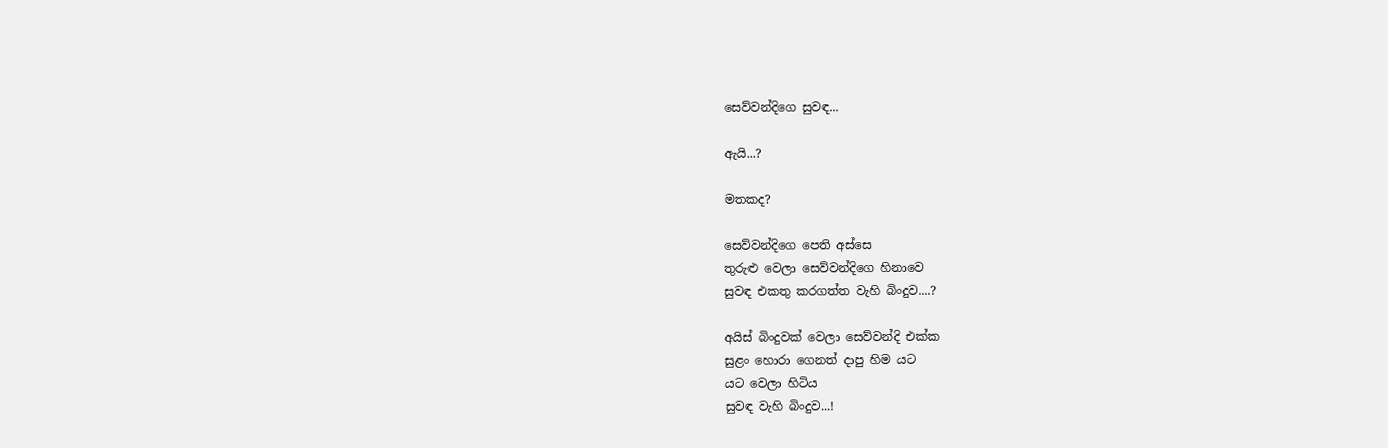සෙව්වන්දිගෙ සුවඳ...

ඇයි...?

මතකද?

සෙව්වන්දිගෙ පෙති අස්සෙ
තුරුළු වෙලා සෙව්වන්දිගෙ හිනාවෙ
සුවඳ එකතු කරගත්ත වැහි බිංදුව....?

අයිස් බිංදුවක් ‍වෙලා සෙව්වන්දි එක්ක
සුළං හොරා ගෙනත් දාපු හිම යට
යට වෙලා හිටිය
සුවඳ වැහි බිංදුව...!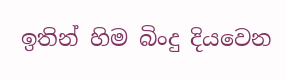ඉතින් හිම බිංදු දියවෙන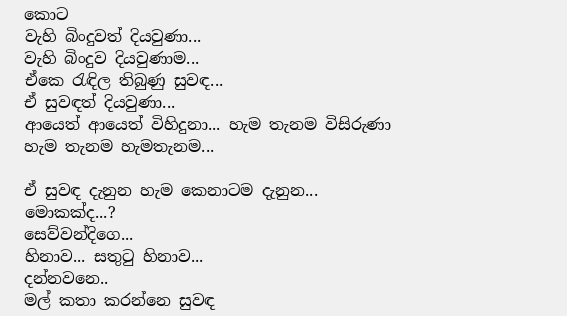කොට
වැහි බිංදුවත් දියවුණා...
වැහි බිංදුව දියවුණාම...
ඒකෙ රැඳිල තිබුණු සුවඳ...
ඒ සුවඳත් දියවුණා...
ආයෙත් ආයෙත් විහිදුනා... හැම තැනම විසිරුණා
හැම තැනම හැමතැනම...

ඒ සුවඳ දැනුන හැම කෙනාටම දැනුන...
මොකක්ද...?
සෙව්වන්දිගෙ...
හිනාව... සතුටු හිනාව...
දන්නවනෙ..
මල් කතා කරන්නෙ සුවඳ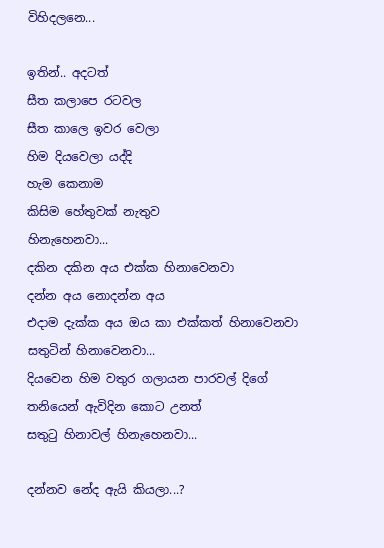විහිදලනෙ...

ඉතින්.. අදටත්
සීත කලාපෙ රටවල
සීත කාලෙ ඉවර වෙලා
හිම දියවෙලා යද්දි
හැම කෙනාම
කිසිම හේතුවක් නැතුව
හිනැහෙනවා...
දකින දකින අය එක්ක හිනාවෙනවා
දන්න අය නොදන්න අය
එදාම දැක්ක අය ඔය කා එක්කත් හිනාවෙනවා
සතුටින් හිනාවෙනවා...
දියවෙන හිම වතුර ගලායන පාරවල් දිගේ
තනියෙන් ඇවිදින කොට උනත්
සතුටු හිනාවල් හිනැහෙනවා...

දන්නව නේද ඇයි කියලා...?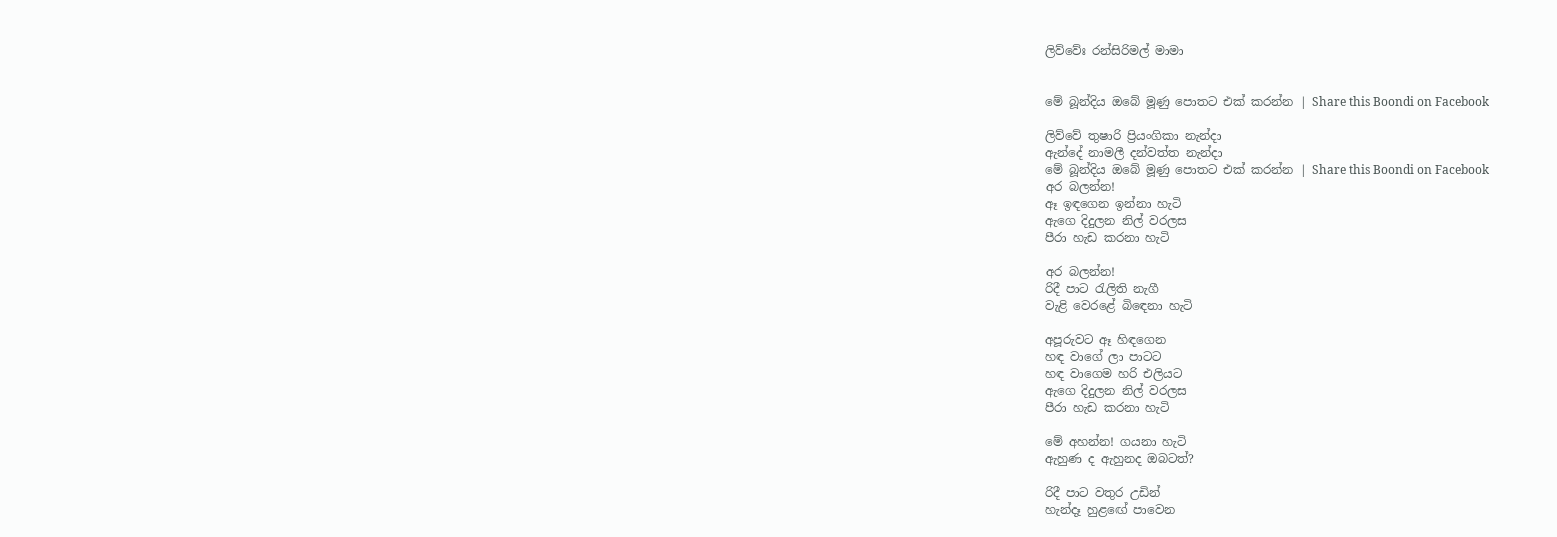ලිව්වේඃ රන්සිරිමල් මාමා


මේ බූන්දිය ඔබේ මූණු පොතට එක් කරන්න | Share this Boondi on Facebook

ලිව්වේ තුෂාරි ප්‍රියංගිකා නැන්දා
ඇන්දේ නාමලී දන්වත්ත නැන්දා
මේ බූන්දිය ඔබේ මූණු පොතට එක් කරන්න | Share this Boondi on Facebook
අර බලන්න!
ඈ ඉඳගෙන ඉන්නා හැටි
ඇගෙ දිදුලන නිල් වරලස
පීරා හැඩ කරනා හැටි

අර බලන්න!
රිදී පාට රැලිති නැගී
වැළි වෙරළේ බිඳෙනා හැටි

අපූරුවට ඈ හිඳගෙන
හඳ වාගේ ලා පාටට
හඳ වාගෙම හරි එලියට
ඇගෙ දිදුලන නිල් වරලස
පීරා හැඩ කරනා හැටි

මේ අහන්න! ගයනා හැටි
ඇහුණ ද ඇහුනද ඔබටත්?

රිදී පාට වතුර උඩින්
හැන්දෑ හුළඟේ පාවෙන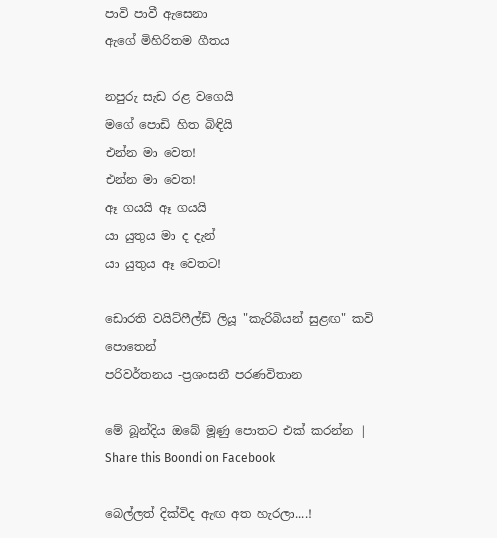පාවි පාවී ඇසෙනා
ඇගේ මිහිරිතම ගීතය

නපුරු සැඩ රළ වගෙයි
මගේ පොඩි හිත බිඳියි
එන්න මා වෙත!
එන්න මා වෙත!
ඈ ගයයි ඈ ගයයි
යා යුතුය මා ද දැන්
යා යුතුය ඈ වෙතට!

ඩොරති වයිට්ෆීල්ඩ් ලියූ "කැරිබියන් සුළඟ" කවි පොතෙන්
පරිවර්තනය -ප්‍රශංසනී පරණවිතාන

මේ බූන්දිය ඔබේ මූණු පොතට එක් කරන්න | Share this Boondi on Facebook

බෙල්ලත් දික්විද ඇඟ අත හැරලා....!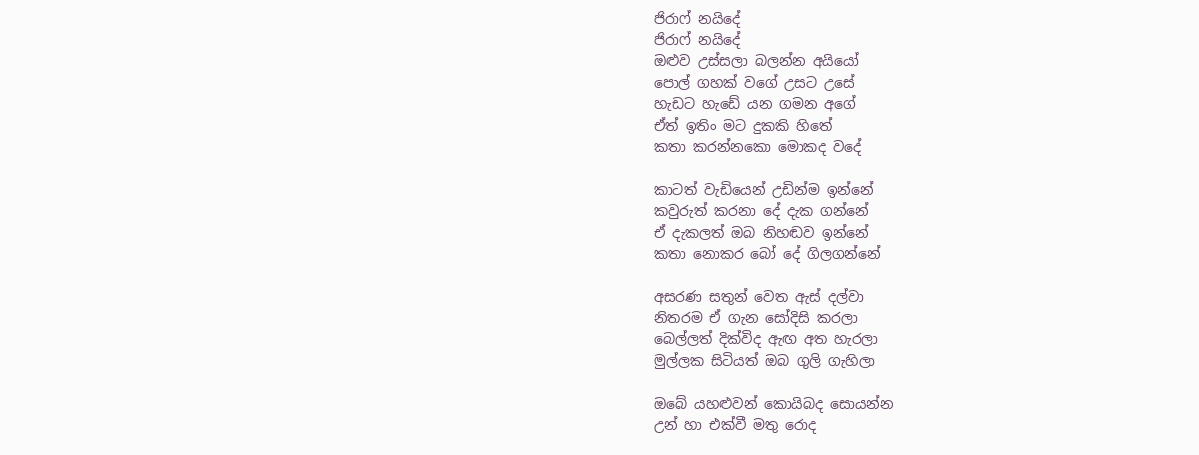ජිරාෆ් නයිදේ
ජිරාෆ් නයිදේ
ඔළුව උස්සලා බලන්න අයියෝ
පොල් ගහක් වගේ උසට උසේ
හැඩට හැඩේ යන ගමන අගේ
ඒත් ඉතිං මට දුකකි හිතේ
කතා කරන්නකො මොකද වදේ

කාටත් වැඩියෙන් උඩින්ම ඉන්නේ
කවුරුත් කරනා දේ දැක ගන්නේ
ඒ දැකලත් ඔබ නිහඬව ඉන්නේ
කතා නොකර බෝ දේ ගිලගන්නේ

අසරණ සතුන් වෙත ඇස් දල්වා
නිතරම ඒ ගැන සෝදිසි කරලා
බෙල්ලත් දික්විද ඇඟ අත හැරලා
මුල්ලක සිටියත් ඔබ ගුලි ගැහිලා

ඔබේ යහළුවන් කොයිබද සොයන්න
උන් හා එක්වී මතු රොද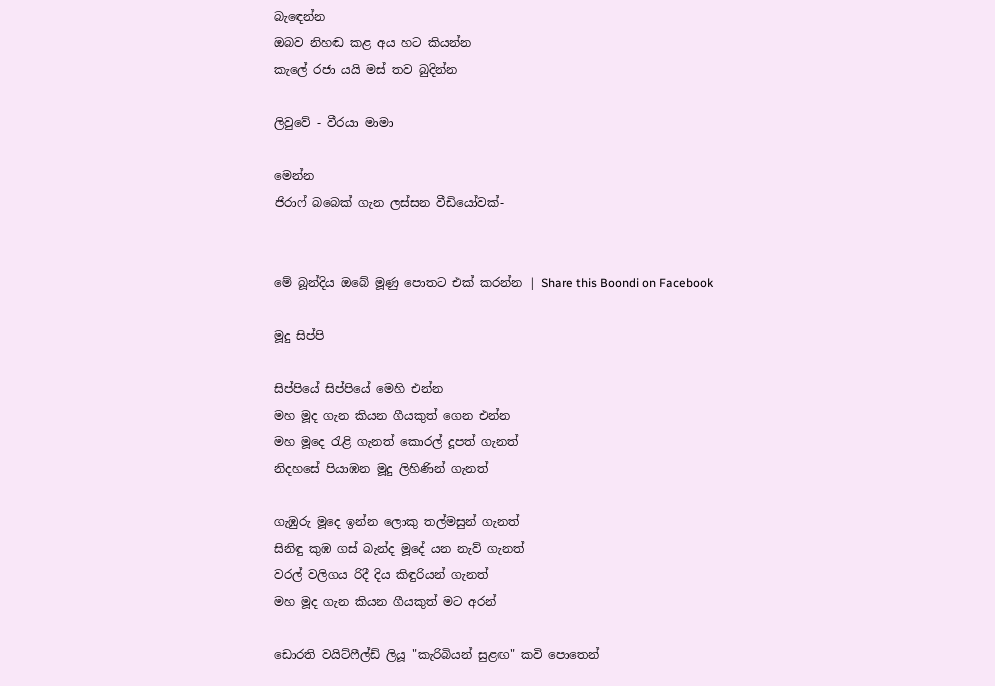බැඳෙන්න
ඔබව නිහඬ කළ අය හට කියන්න
කැලේ රජා යයි මස් තව බුදින්න

ලිවුවේ - වීරයා මාමා

මෙන්න
ජිරාෆ් බබෙක් ගැන ලස්සන වීඩියෝවක්-


මේ බූන්දිය ඔබේ මූණු පොතට එක් කරන්න | Share this Boondi on Facebook

මූදු සිප්පි

සිප්පියේ සිප්පියේ මෙහි එන්න
මහ මූද ගැන කියන ගීයකුත් ගෙන එන්න
මහ මූදෙ රැළි ගැනත් කොරල් දූපත් ගැනත්
නිදහසේ පියාඹන මූදු ලිහිණින් ගැනත්

ගැඹුරු මූදෙ ඉන්න ලොකු තල්මසුන් ගැනත්
සිනිඳු කුඹ ගස් බැන්ද මූදේ යන නැව් ගැනත්
වරල් වලිගය රිදී දිය කිඳුරියන් ගැනත්
මහ මූද ගැන කියන ගීයකුත් මට අරන්

ඩොරති වයිට්ෆීල්ඩ් ලියූ "කැරිබියන් සුළඟ" කවි පොතෙන්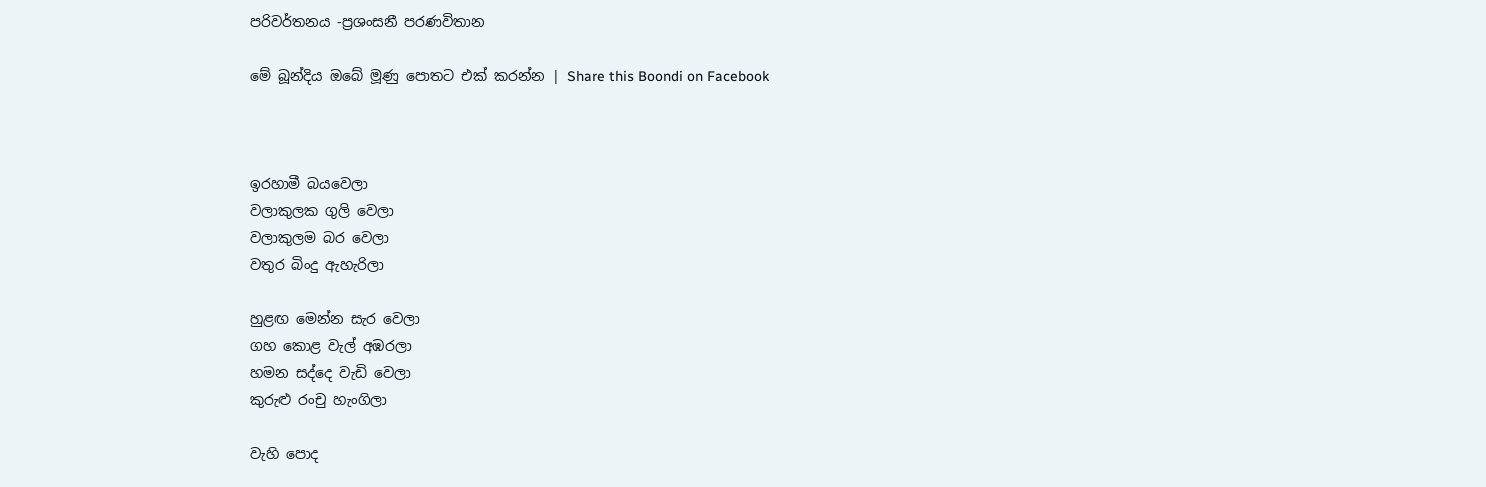පරිවර්තනය -ප්‍රශංසනී පරණවිතාන

මේ බූන්දිය ඔබේ මූණු පොතට එක් කරන්න | Share this Boondi on Facebook



ඉරහාමී බයවෙලා
වලාකුලක ගුලි වෙලා
වලාකුලම බර වෙලා
වතුර බිංදු ඇහැරිලා

හුළඟ මෙන්න සැර වෙලා
ගහ කොළ වැල් අඹරලා
හමන සද්දෙ වැඩි වෙලා
කුරුළු රංචු හැංගිලා

වැහි පොද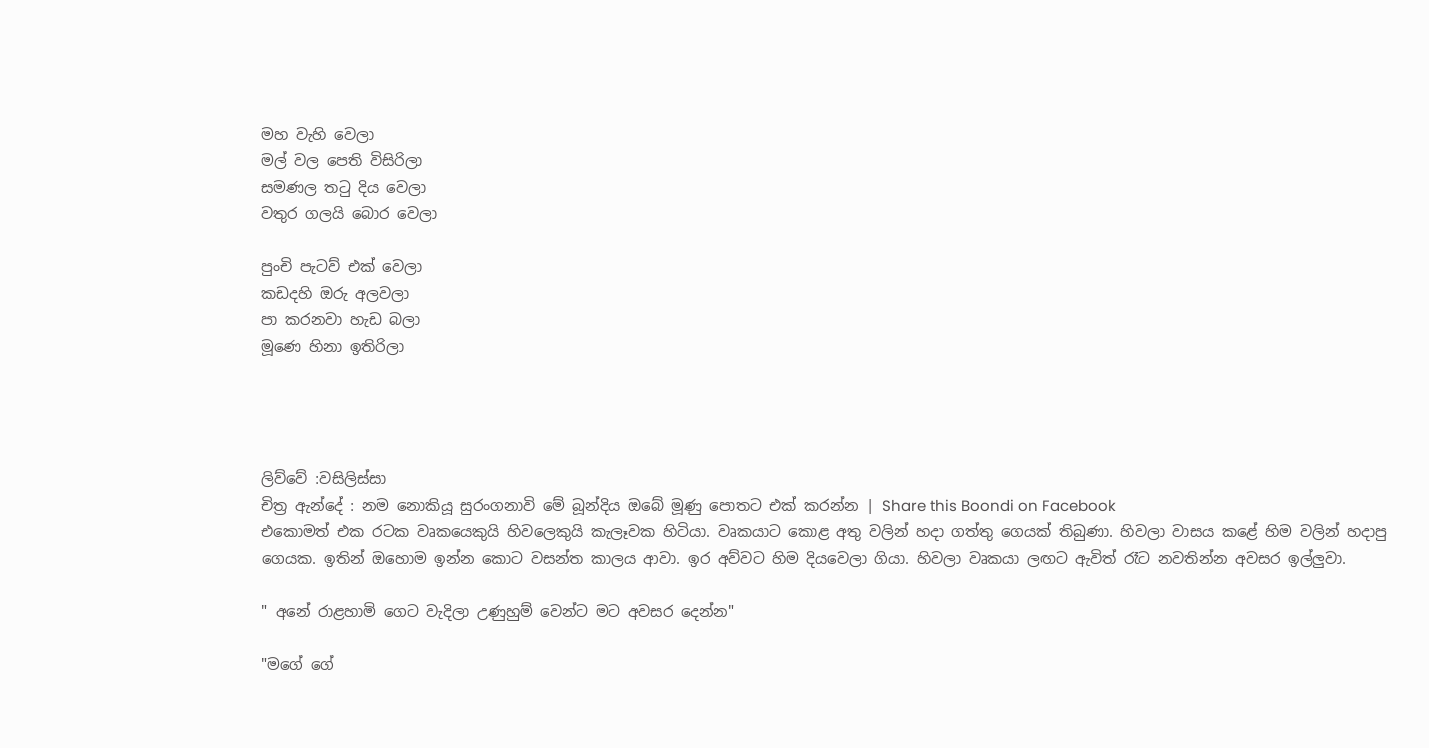මහ වැහි වෙලා
මල් වල පෙති විසිරිලා
සමණල තටු දිය වෙලා
වතුර ගලයි බොර වෙලා

පුංචි පැටව් එක් වෙලා
කඩදහි ඔරු අලවලා
පා කරනවා හැඩ බලා
මූණෙ හිනා ඉතිරිලා




ලිව්වේ :වසිලිස්සා
චිත්‍ර ඇන්දේ : නම නොකියූ සුරංගනාවි මේ බූන්දිය ඔබේ මූණු පොතට එක් කරන්න | Share this Boondi on Facebook
එකොමත් එක රටක වෘකයෙකුයි හිවලෙකුයි කැලෑවක හිටියා. වෘකයාට කොළ අතු වලින් හදා ගත්තු ගෙයක් තිබුණා. හිවලා වාසය කළේ හිම වලින් හදාපු ගෙයක. ඉතින් ඔහොම ඉන්න කොට වසන්ත කාලය ආවා. ඉර අව්වට හිම දියවෙලා ගියා. හිවලා වෘකයා ලඟට ඇවිත් රෑට නවතින්න අවසර ඉල්ලුවා.

" අනේ රාළහාමි ගෙට වැදිලා උණුහුම් වෙන්ට මට අවසර දෙන්න"

"මගේ ගේ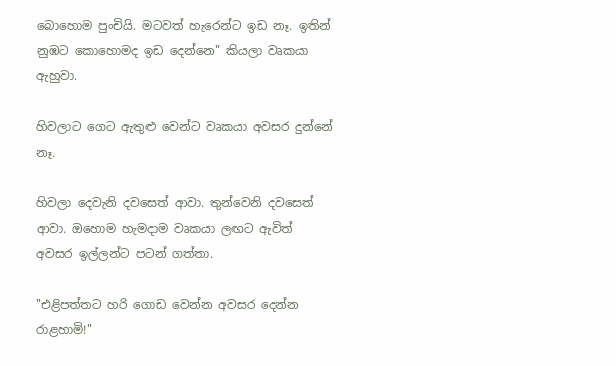බොහොම පුංචියි. මටවත් හැරෙන්ට ඉඩ නෑ. ඉතින් නුඹට කොහොමද ඉඩ දෙන්නෙ" කියලා වෘකයා ඇහුවා.

හිවලාට ගෙට ඇතුළු වෙන්ට වෘකයා අවසර දුන්නේ නෑ.

හිවලා දෙවැනි දවසෙත් ආවා. තුන්වෙනි දවසෙත් ආවා. ඔහොම හැමදාම වෘකයා ලඟට ඇවිත් අවසර ඉල්ලන්ට පටන් ගත්තා.

"එළිපත්තට හරි ගොඩ වෙන්න අවසර දෙන්න රාළහාමි!"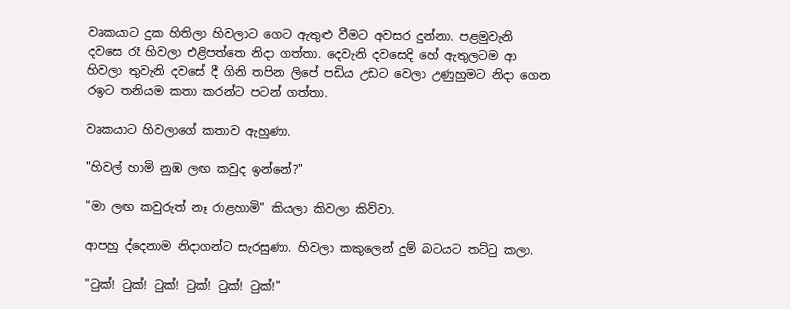වෘකයාට දුක හිතිලා හිවලාට ගෙට ඇතුළු වීමට අවසර දුන්නා. පළමුවැනි දවසෙ රෑ හිවලා එළිපත්තෙ නිදා ගත්තා. දෙවැනි දවසෙදි හේ ඇතුලටම ආ හිවලා තුවැනි දවසේ දී ගිනි තපින ලිපේ පඩිය උඩට වෙලා උණුහුමට නිදා ගෙන රඉට තනියම කතා කරන්ට පටන් ගත්තා.

වෘකයාට හිවලාගේ කතාව ඇහුණා.

"හිවල් හාමි නුඹ ලඟ කවුද ඉන්නේ?"

"මා ලඟ කවුරුත් නෑ රාළහාමි" කියලා කිවලා කිව්වා.

ආපහු ද්දෙනාම නිදාගන්ට සැරසුණා. හිවලා කකුලෙන් දුම් බටයට තට්ටු කලා.

"ටුක්! ටුක්! ටුක්! ටුක්! ටුක්! ටුක්!"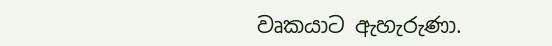වෘකයාට ඇහැරුණා.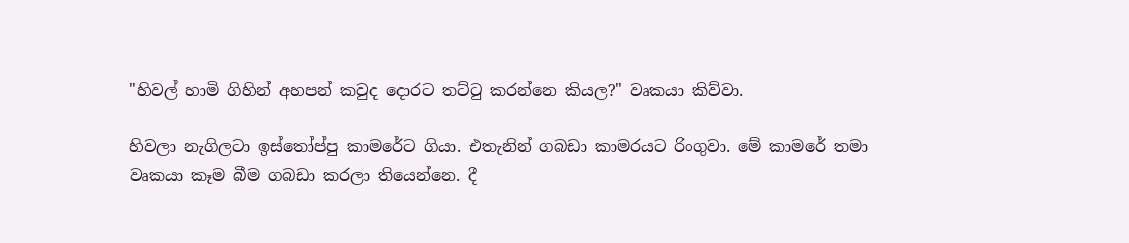"හිවල් හාමි ගිහින් අහපන් කවුද දොරට තට්ටු කරන්නෙ කියල?" වෘකයා කිව්වා.

හිවලා නැගිලටා ඉස්තෝප්පු කාමරේට ගියා. එතැනින් ගබඩා කාමරයට රිංගුවා. මේ කාමරේ තමා වෘකයා කෑම බීම ගබඩා කරලා තියෙන්නෙ. දී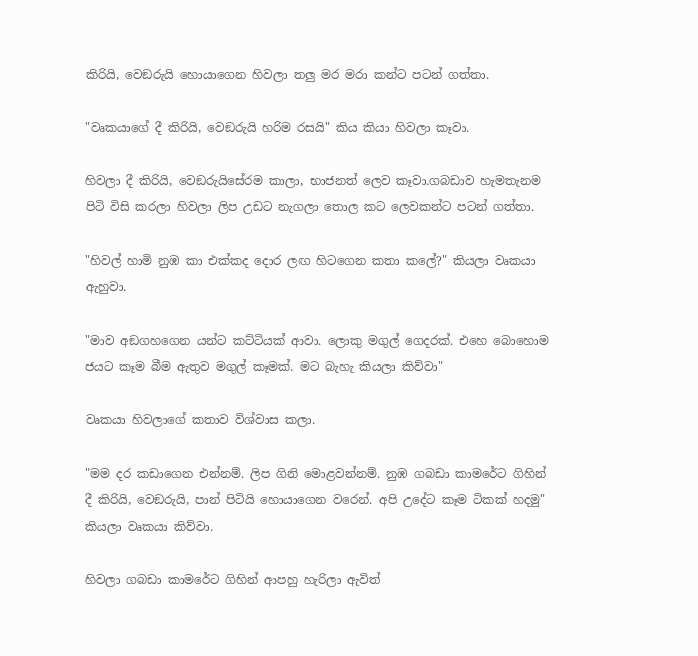කිරියි, වෙඞරුයි හොයාගෙන හිවලා තලු මර මරා කන්ට පටන් ගත්තා.

"වෘකයාගේ දී කිරියි, වෙඞරුයි හරිම රසයි" කිය කියා හිවලා කෑවා.

හිවලා දී කිරියි, වෙඞරුයිසේරම කාලා, භාජනත් ලෙව කෑවා.ගබඩාව හැමතැනම පිටි විසි කරලා හිවලා ලිප උඩට නැගලා තොල කට ලෙවකන්ට පටන් ගත්තා.

"හිවල් හාමි නුඹ කා එක්කද දොර ලඟ හිටගෙන කතා කලේ?" කියලා වෘකයා ඇහුවා.

"මාව අඞගහගෙන යන්ට කට්ටියක් ආවා. ලොකු මගුල් ගෙදරක්. එහෙ බොහොම ජයට කෑම බීම ඇතුව මගුල් කෑමක්. මට බැහැ කියලා කිව්වා"

වෘකයා හිවලාගේ කතාව විශ්වාස කලා.

"මම දර කඩාගෙන එන්නම්. ලිප ගිනි මොළවන්නම්. නුඹ ගබඩා කාමරේට ගිහින් දී කිරියි, වෙඞරුයි, පාන් පිටියි හොයාගෙන වරෙන්. අපි උදේට කෑම ටිකක් හදමු" කියලා වෘකයා කිව්වා.

හිවලා ගබඩා කාමරේට ගිහින් ආපහු හැරිලා ඇවිත්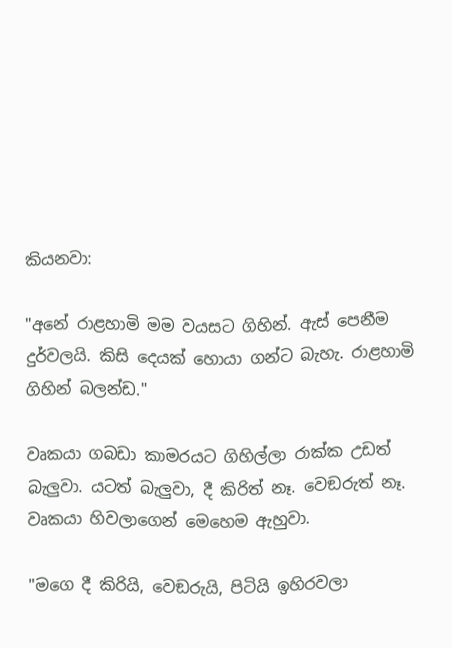කියනවා:

"අනේ රාළහාමි මම වයසට ගිහින්. ඇස් පෙනීම දුර්වලයි. කිසි දෙයක් හොයා ගන්ට බැහැ. රාළහාමි ගිහින් බලන්ඩ."

වෘකයා ගබඩා කාමරයට ගිහිල්ලා රාක්ක උඩත් බැලුවා. යටත් බැලුවා, දී කිරිත් නෑ. වෙඞරුත් නෑ. වෘකයා හිවලාගෙන් මෙහෙම ඇහුවා.

"මගෙ දී කිරියි, වෙඞරුයි, පිටියි ඉහිරවලා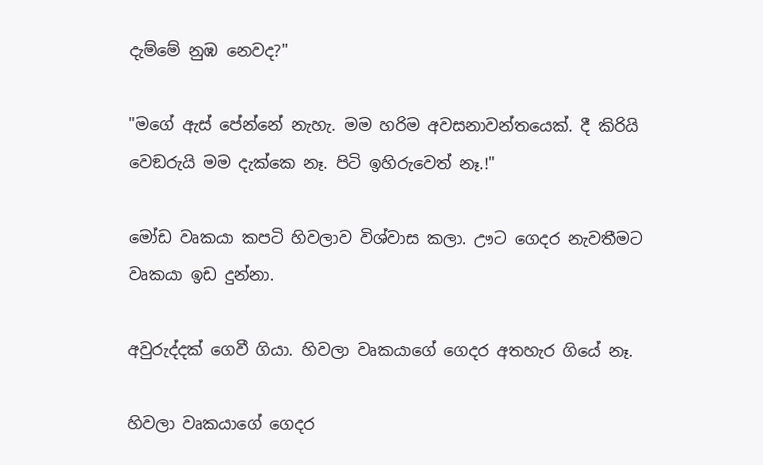දැම්මේ නුඹ නෙවද?"

"මගේ ඇස් පේන්නේ නැහැ. මම හරිම අවසනාවන්තයෙක්. දී කිරියි වෙඞරුයි මම දැක්කෙ නෑ. පිටි ඉහිරුවෙත් නෑ.!"

මෝඩ වෘකයා කපටි හිවලාව විශ්වාස කලා. ඌට ගෙදර නැවතීමට වෘකයා ඉඩ දුන්නා.

අවුරුද්දක් ගෙවී ගියා. හිවලා වෘකයාගේ ගෙදර අතහැර ගියේ නෑ.

හිවලා වෘකයාගේ ගෙදර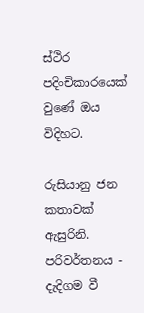ස්ථිර පදිංචිකාරයෙක් වුණේ ඔය විදිහට.

රුසියානු ජන කතාවක් ඇසුරිනි.
පරිවර්තනය - දැදිගම වී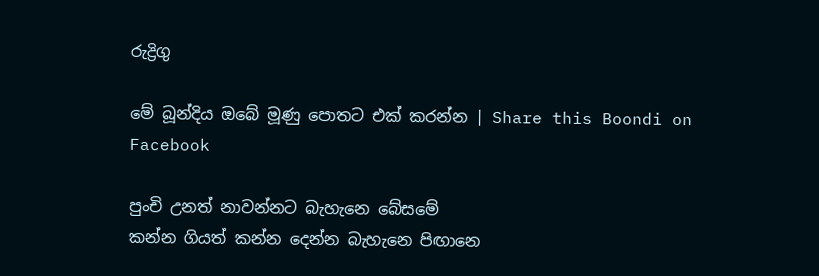රුද්‍රිගු

මේ බූන්දිය ඔබේ මූණු පොතට එක් කරන්න | Share this Boondi on Facebook

පුංචි උනත් නාවන්නට බැහැනෙ බේසමේ
කන්න ගියත් කන්න දෙන්න බැහැනෙ පිඟානෙ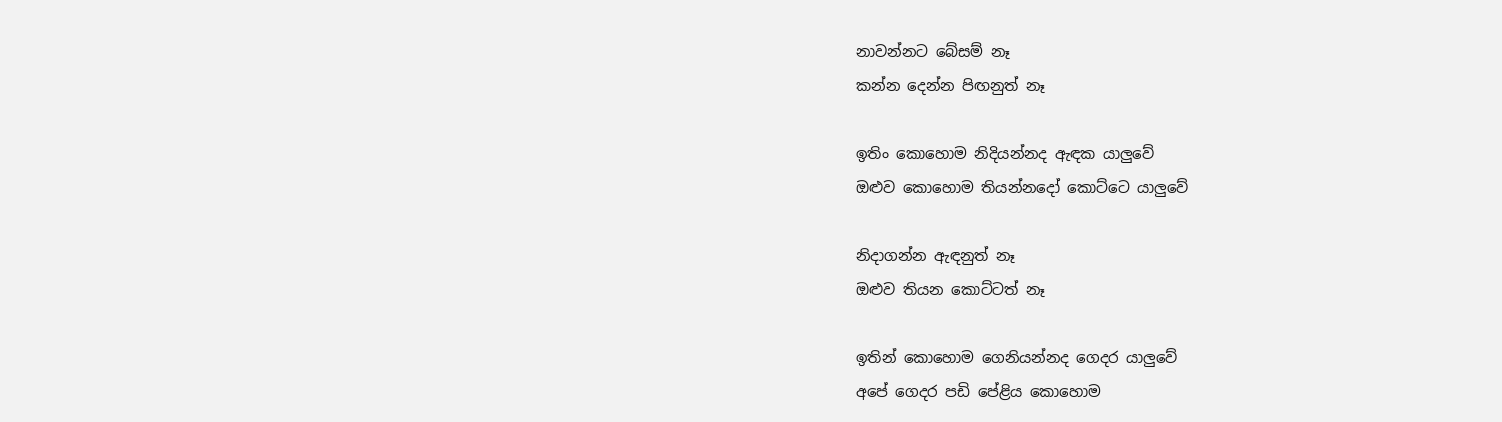නාවන්නට බේසම් නෑ
කන්න දෙන්න පිඟනුත් නෑ

ඉතිං කොහොම නිදියන්නද ඇඳක යාලුවේ
ඔළුව කොහොම තියන්නදෝ කොට්ටෙ යාලුවේ

නිදාගන්න ඇඳනුත් නෑ
ඔළුව තියන කොට්ටත් නෑ

ඉතින් කොහොම ගෙනියන්නද ගෙදර යාලුවේ
අපේ ගෙදර පඩි පේළිය කොහොම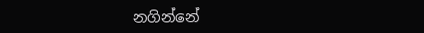නගින්නේ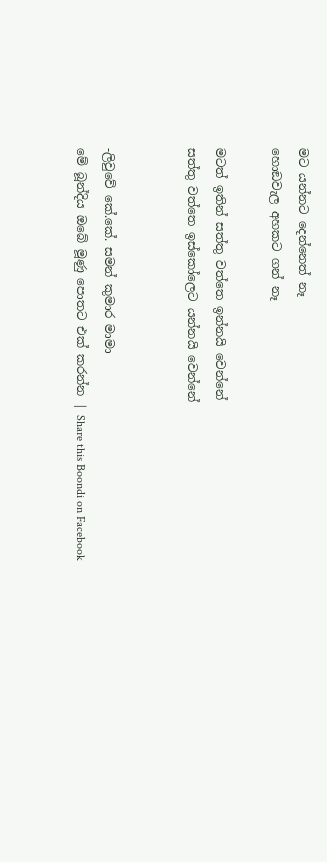මට යන්නට දෙන්නෙත් නෑ
හොඞවැල අහකට ගන් නෑ

මටත් ඉතින් සත්තු වත්තෙ ඉන්නයි වෙන්නේ
සත්තු වත්තෙ ඉස්කෝලෙට යන්නයි වෙන්නේ


-ලිවුවේ කේ.කේ. සමන් කුමාර මාමා
මේ බූන්දිය ඔබේ මූණු පොතට එක් කරන්න | Share this Boondi on Facebook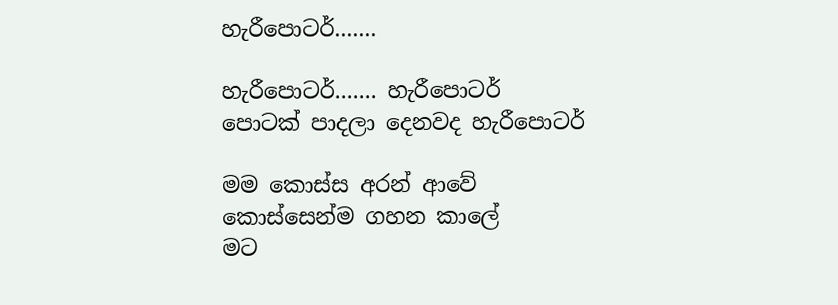හැරීපොටර්.......

හැරීපොටර්....... හැරීපොටර්
පොටක් පාදලා දෙනවද හැරීපොටර්

මම කොස්ස අරන් ආවේ
කොස්සෙන්ම ගහන කාලේ
මට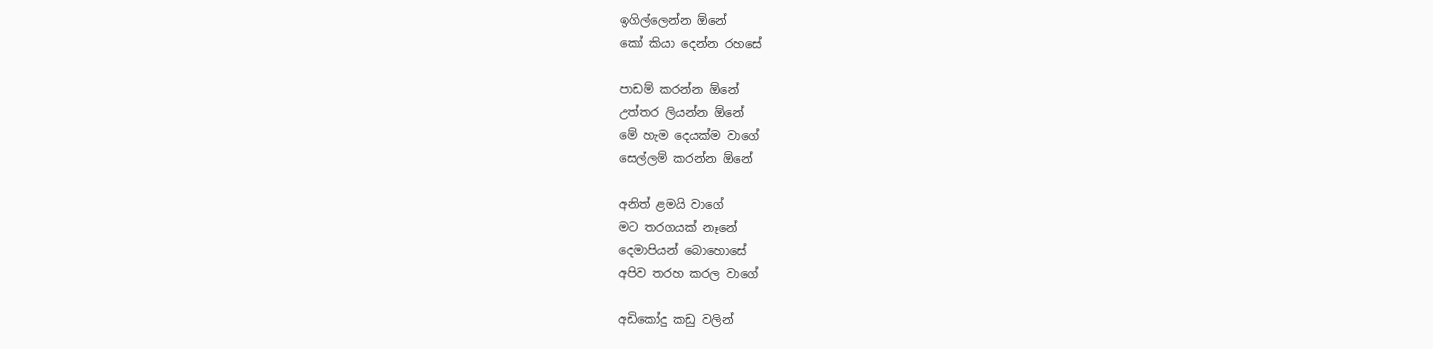ඉගිල්ලෙන්න ඕනේ
කෝ කියා දෙන්න රහසේ

පාඩම් කරන්න ඕනේ
උත්තර ලියන්න ඕනේ
මේ හැම දෙයක්ම වාගේ
සෙල්ලම් කරන්න ඕනේ

අනිත් ළමයි වාගේ
මට තරගයක් නෑනේ
දෙමාපියන් බොහොසේ
අපිව තරහ කරල වාගේ

අඩිකෝදු කඩු වලින්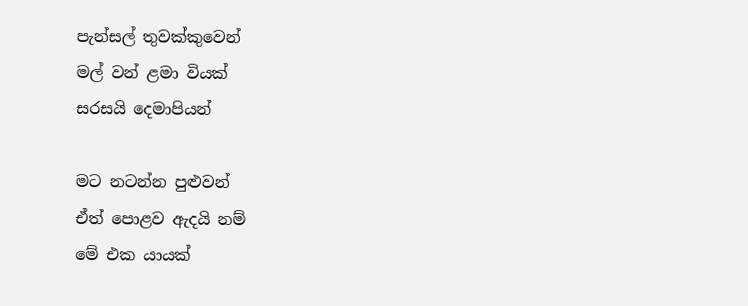පැන්සල් තුවක්කුවෙන්
මල් වන් ළමා වියක්
සරසයි දෙමාපියන්

මට නටන්න පුළුවන්
ඒත් පොළව ඇදයි නම්
මේ එක යායක්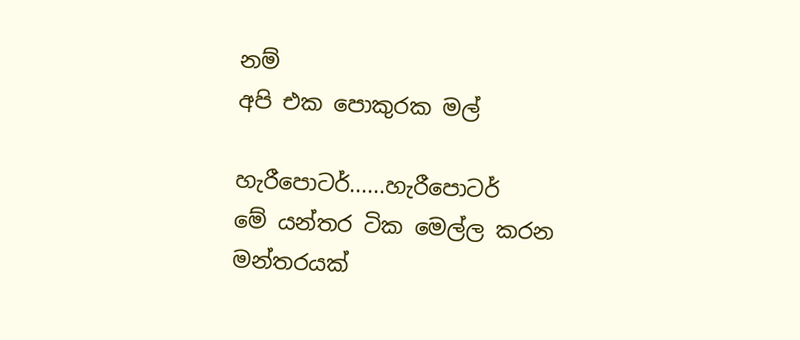නම්
අපි එක පොකුරක මල්

හැරීපොටර්......හැරීපොටර්
මේ යන්තර ටික මෙල්ල කරන
මන්තරයක්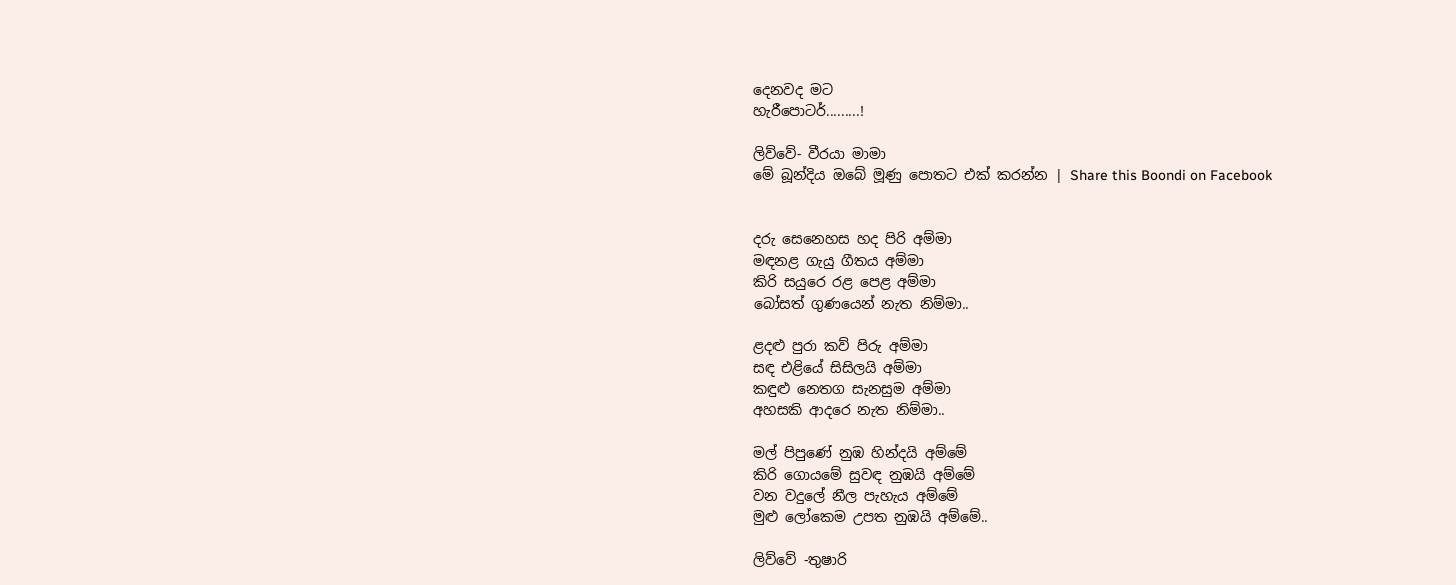දෙනවද මට
හැරීපොටර්.........!

ලිව්වේ- වීරයා මාමා
මේ බූන්දිය ඔබේ මූණු පොතට එක් කරන්න | Share this Boondi on Facebook


දරු සෙනෙහස හද පිරි අම්මා
මඳනළ ගැයු ගීතය අම්මා
කිරි සයුරෙ රළ පෙළ අම්මා
බෝසත් ගුණයෙන් නැත නිම්මා..

ළදළු පුරා කව් පිරු අම්මා
සඳ එළියේ සිසිලයි අම්මා
කඳුළු නෙතග සැනසුම අම්මා
අහසකි ආදරෙ නැත නිම්මා..

මල් පිපුණේ නුඹ හින්දයි අම්මේ
කිරි ගොයමේ සුවඳ නුඹයි අම්මේ
වන වදුලේ නීල පැහැය අම්මේ
මුළු ලෝකෙම උපත නුඹයි අම්මේ..

ලිව්වේ -තුෂාරි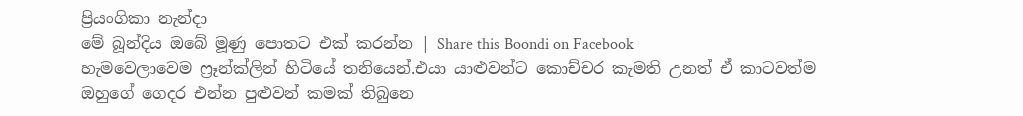ප්‍රියංගිකා නැන්දා
මේ බූන්දිය ඔබේ මූණු පොතට එක් කරන්න | Share this Boondi on Facebook
හැමවෙලාවෙම ෆ්‍රෑන්ක්ලින් හිටියේ තනියෙන්.එයා යාළුවන්ට කොච්චර කැමති උනත් ඒ කාටවත්ම ඔහුගේ ගෙදර එන්න පුළුවන් කමක් තිබුනෙ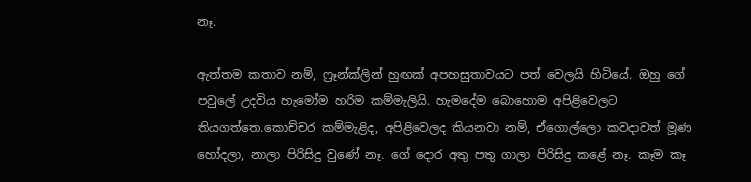නෑ.

ඇත්තම කතාව නම්, ෆ්‍රෑන්ක්ලින් හුඟක් අපහසුතාවයට පත් වෙලයි හිටියේ. ඔහු ගේ පවුලේ උදවිය හැමෝම හරිම කම්මැලියි. හැමදේම බොහොම අපිළිවෙලට තියගත්තෙ.කොච්චර කම්මැළිද, අපිළිවෙලද කියනවා නම්, ඒගොල්ලො කවදාවත් මූණ හෝදලා, නාලා පිරිසිදු වුණේ නෑ. ගේ දොර අතු පතු ගාලා පිරිසිදු කළේ නෑ. කෑම කෑ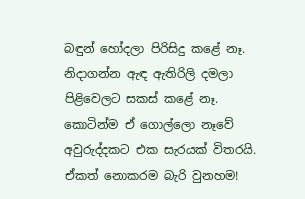බඳුන් හෝදලා පිරිසිදු කළේ නෑ. නිදාගන්න ඇඳ ඇතිරිලි දමලා පිළිවෙලට සකස් කළේ නෑ. කොටින්ම ඒ ගොල්ලො නෑවේ අවුරුද්දකට එක සැරයක් විතරයි. ඒකත් නොකරම බැරි වුනහම!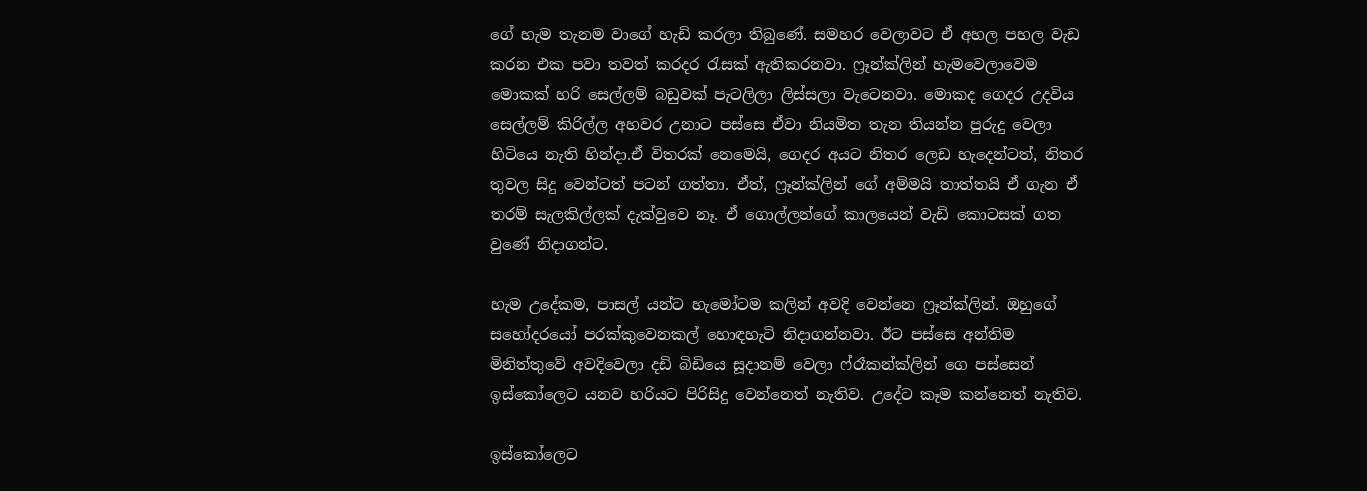ගේ හැම තැනම වාගේ හැඩි කරලා තිබුණේ. සමහර වෙලාවට ඒ අහල පහල වැඩ කරන එක පවා තවත් කරදර රැසක් ඇතිකරනවා. ෆ්‍රෑන්ක්ලින් හැමවෙලාවෙම මොකක් හරි සෙල්ලම් බඩුවක් පැටලිලා ලිස්සලා වැටෙනවා. මොකද ගෙදර උදවිය සෙල්ලම් කිරිල්ල අහවර උනාට පස්සෙ ඒවා නියමිත තැන තියන්න පුරුදු වෙලා හිටියෙ නැති හින්දා.ඒ විතරක් නෙමෙයි, ගෙදර අයට නිතර ලෙඩ හැදෙන්ටත්, නිතර තුවල සිදු වෙන්ටත් පටන් ගත්තා. ඒත්, ෆ්‍රෑන්ක්ලින් ගේ අම්මයි තාත්තයි ඒ ගැන ඒ තරම් සැලකිල්ලක් දැක්වුවෙ නෑ. ඒ ගොල්ලන්ගේ කාලයෙන් වැඩි කොටසක් ගත වුණේ නිදාගන්ට.

හැම උදේකම, පාසල් යන්ට හැමෝටම කලින් අවදි වෙන්නෙ ෆ්‍රෑන්ක්ලින්. ඔහුගේ සහෝදරයෝ පරක්කුවෙනකල් හොඳහැටි නිදාගන්නවා. ඊට පස්සෙ අන්තිම මිනිත්තුවේ අවදිවෙලා දඩි බිඩියෙ සූදානම් වෙලා ෆ්රෑකන්ක්ලින් ගෙ පස්සෙන් ඉස්කෝලෙට යනව හරියට පිරිසිදු වෙන්නෙත් නැතිව. උදේට කෑම කන්නෙත් නැතිව.

ඉස්කෝලෙට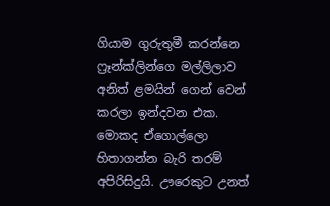ගියාම ගුරුතුමී කරන්නෙ ෆ්‍රෑන්ක්ලින්ගෙ මල්ලිලාව අනිත් ළමයින් ගෙන් වෙන් කරලා ඉන්දවන එක. මොකද ඒගොල්ලො හිතාගන්න බැරි තරම් අපිරිසිදුයි. ඌරෙකුට උනත්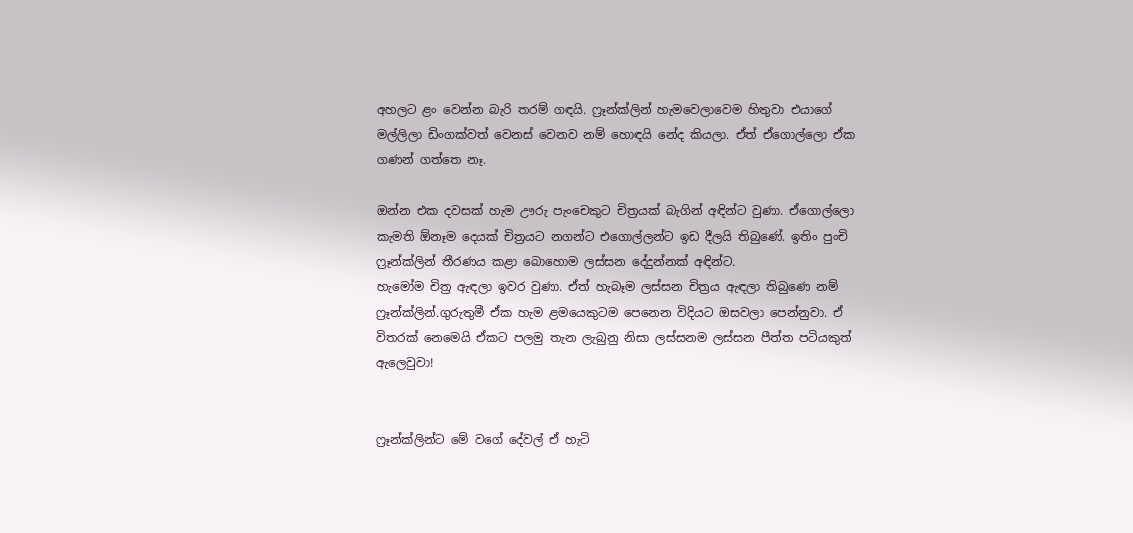අහලට ළං වෙන්න බැරි තරම් ගඳයි. ෆ්‍රෑන්ක්ලින් හැමවෙලාවෙම හිතුවා එයාගේ මල්ලිලා ඩිංගක්වත් වෙනස් වෙනව නම් හොඳයි නේද කියලා. ඒත් ඒගොල්ලො ඒක ගණන් ගත්තෙ නෑ.

ඔන්න එක දවසක් හැම ඌරු පැංචෙකුට චිත්‍රයක් බැගින් අඳින්ට වුණා. ඒගොල්ලො කැමති ඕනෑම දෙයක් චිත්‍රයට නගන්ට එගොල්ලන්ට ඉඩ දීලයි තිබුණේ. ඉතිං පුංචි ෆ්‍රෑන්ක්ලින් තීරණය කළා බොහොම ලස්සන දේදුන්නක් අඳින්ට.
හැමෝම චිත්‍ර ඇඳලා ඉවර වුණා. ඒත් හැබෑම ලස්සන චිත්‍රය ඇඳලා තිබුණෙ නම් ෆ්‍රෑන්ක්ලින්.ගුරුතුමී ඒක හැම ළමයෙකුටම පෙනෙන විදියට ඔසවලා පෙන්නුවා. ඒ විතරක් නෙමෙයි ඒකට පලමු තැන ලැබුනු නිසා ලස්සනම ලස්සන පීත්ත පටියකුත් ඇලෙවුවා!


ෆ්‍රෑන්ක්ලින්ට මේ වගේ දේවල් ඒ හැටි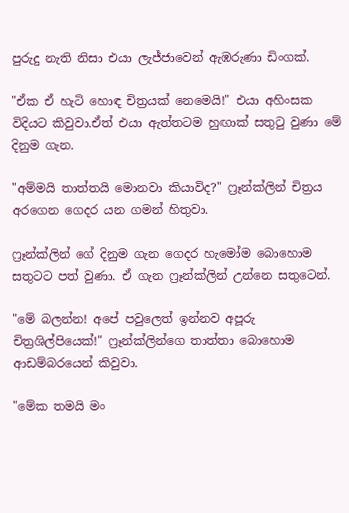පුරුදු නැති නිසා එයා ලැජ්ජාවෙන් ඇඹරුණා ඩිංගක්.

"ඒක ඒ හැටි හොඳ චිත්‍රයක් නෙමෙයි!" එයා අහිංසක විදියට කිවුවා.ඒත් එයා ඇත්තටම හුඟාක් සතුටු වුණා මේ දිනුම ගැන.

"අම්මයි තාත්තයි මොනවා කියාවිද?" ෆ්‍රෑන්ක්ලින් චිත්‍රය අරගෙන ගෙදර යන ගමන් හිතුවා.

ෆ්‍රෑන්ක්ලින් ගේ දිනුම ගැන ගෙදර හැමෝම බොහොම සතුටට පත් වුණා. ඒ ගැන ෆ්‍රෑන්ක්ලින් උන්නෙ සතුටෙන්.

"මේ බලන්න! අපේ පවුලෙත් ඉන්නව අපූරු චිත්‍රශිල්පියෙක්!" ෆ්‍රෑන්ක්ලින්ගෙ තාත්තා බොහොම ආඩම්බරයෙන් කිවුවා.

"මේක තමයි මං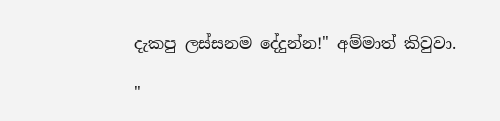දැකපු ලස්සනම දේදුන්න!" අම්මාත් කිවුවා.

"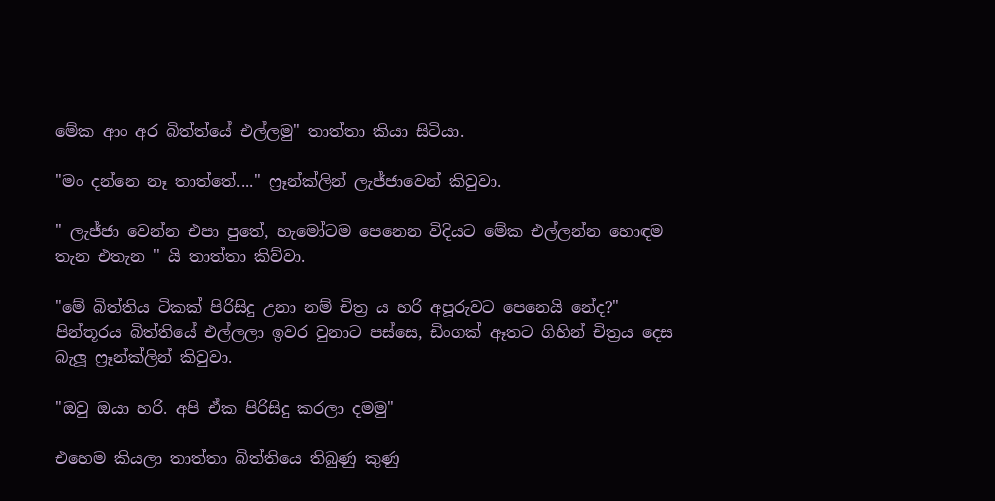මේක ආං අර බිත්ත්යේ එල්ලමු" තාත්තා කියා සිටියා.

"මං දන්නෙ නෑ තාත්තේ...." ෆ්‍රෑන්ක්ලින් ලැජ්ජාවෙන් කිවුවා.

" ලැජ්ජා වෙන්න එපා පුතේ, හැමෝටම පෙනෙන විදියට මේක එල්ලන්න හොඳම තැන එතැන " යි තාත්තා කිව්වා.

"මේ බිත්තිය ටිකක් පිරිසිදු උනා නම් චිත්‍ර ය හරි අපූරුවට පෙනෙයි නේද?" පින්තූරය බිත්තියේ එල්ලලා ඉවර වුනාට පස්සෙ, ඩිංගක් ඈතට ගිහින් චිත්‍රය දෙස බැලූ ෆ්‍රෑන්ක්ලින් කිවුවා.

"ඔවු ඔයා හරි. අපි ඒක පිරිසිදු කරලා දමමු"

එහෙම කියලා තාත්තා බිත්තියෙ තිබුණු කුණු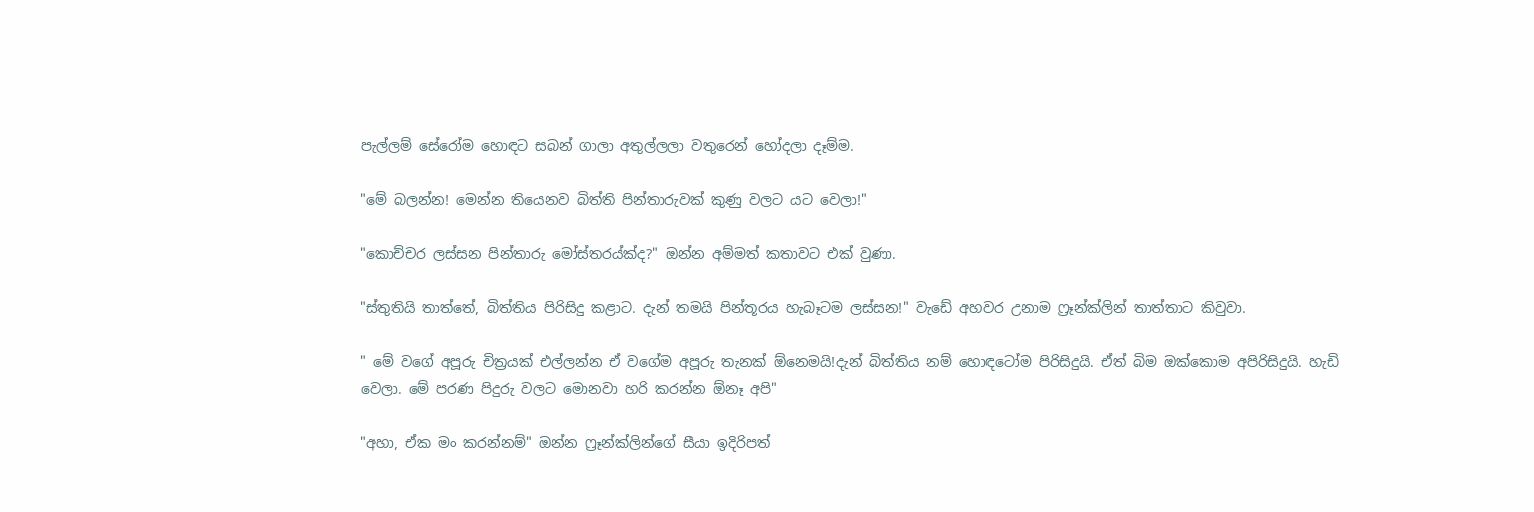පැල්ලම් සේරෝම හොඳට සබන් ගාලා අතුල්ලලා වතුරෙන් හෝදලා දෑම්ම.

"මේ බලන්න! මෙන්න තියෙනව බිත්ති පින්තාරුවක් කුණු වලට යට වෙලා!"

"කොච්චර ලස්සන පින්තාරු මෝස්තරය්ක්ද?" ඔන්න අම්මත් කතාවට එක් වුණා.

"ස්තුතියි තාත්තේ, බිත්තිය පිරිසිදු කළාට. දැන් තමයි පින්තූරය හැබෑටම ලස්සන!" වැඩේ අහවර උනාම ෆ්‍රෑන්ක්ලින් තාත්තාට කිවුවා.

" මේ වගේ අපූරු චිත්‍රයක් එල්ලන්න ඒ වගේම අපූරු තැනක් ඕනෙමයි!දැන් බිත්තිය නම් හොඳටෝම පිරිසිදුයි. ඒත් බිම ඔක්කොම අපිරිසිදුයි. හැඩි වෙලා. මේ පරණ පිදුරු වලට මොනවා හරි කරන්න ඕනෑ අපි"

"අහා, ඒක මං කරන්නම්" ඔන්න ෆ්‍රෑන්ක්ලින්ගේ සීයා ඉදිරිපත්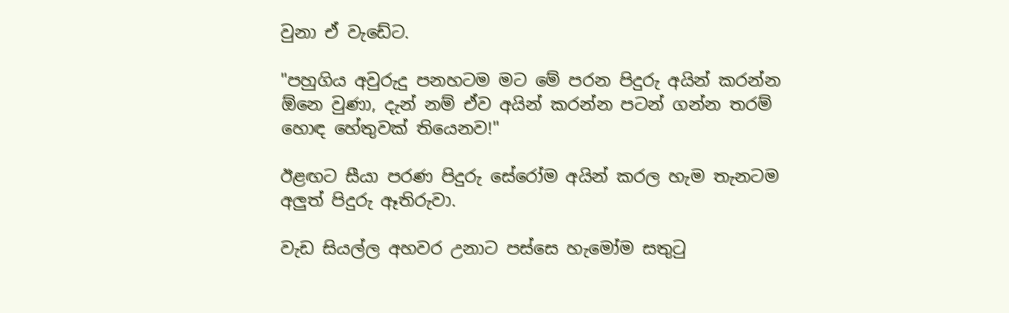වුනා ඒ වැඩේට.

"පහුගිය අවුරුදු පනහටම මට මේ පරන පිදුරු අයින් කරන්න ඕනෙ වුණා, දැන් නම් ඒව අයින් කරන්න පටන් ගන්න තරම් හොඳ හේතුවක් තියෙනව!"

ඊළඟට සීයා පරණ පිදුරු සේරෝම අයින් කරල හැම තැනටම අලුත් පිදුරු ඈතිරුවා.

වැඩ සියල්ල අහවර උනාට පස්සෙ හැමෝම සතුටු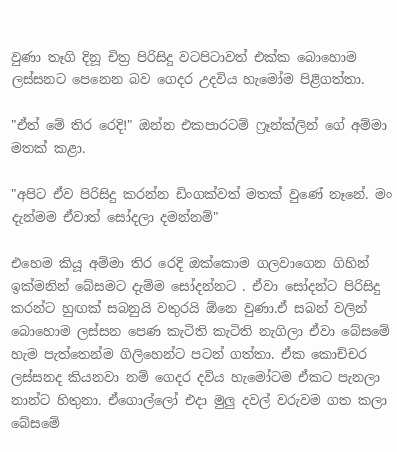වුණා තෑගි දිනූ චිත්‍ර පිරිසිදු වටපිටාවත් එක්ක බොහොම ලස්සනට පෙනෙන බව ගෙදර උදවිය හැමෝම පිළිගත්තා.

"ඒත් මේ තිර රෙදි!" ඔන්න එකපාරටම් ෆ්‍රෑන්ක්ලින් ගේ අම්මා මතක් කළා.

"අපිට ඒව පිරිසිදු කරන්න ඩිංගක්වත් මතක් වුණේ නෑනේ. මං දැන්මම ඒවාත් සෝදලා දමන්නම්"

එහෙම කියූ අම්මා තිර රෙදි ඔක්කොම ගලවාගෙන ගිහින් ඉක්මනින් බේසමට දැම්ම සෝදන්නට . ඒවා සෝදන්ට පිරිසිදු කරන්ට හුඟක් සබනුයි වතුරයි ඕනෙ වුණා.ඒ සබන් වලින් බොහොම ලස්සන පෙණ කැටිති කැටිති නැගිලා ඒවා බේසමේ හැම පැත්තෙන්ම ගිලිහෙන්ට පටන් ගත්තා. ඒක කොච්චර ලස්සනද කියනවා නම් ගෙදර දවිය හැමෝටම ඒකට පැනලා නාන්ට හිතුනා. ඒගොල්ලෝ එදා මුලු දවල් වරුවම ගත කලා බේසමේ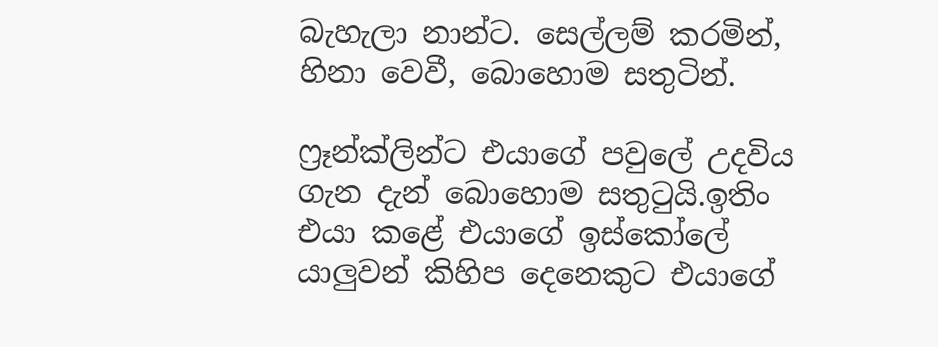බැහැලා නාන්ට. සෙල්ලම් කරමින්, හිනා වෙවී, බොහොම සතුටින්.

ෆ්‍රෑන්ක්ලින්ට එයාගේ පවුලේ උදවිය ගැන දැන් බොහොම සතුටුයි.ඉතිං එයා කළේ එයාගේ ඉස්කෝලේ යාලුවන් කිහිප දෙනෙකුට එයාගේ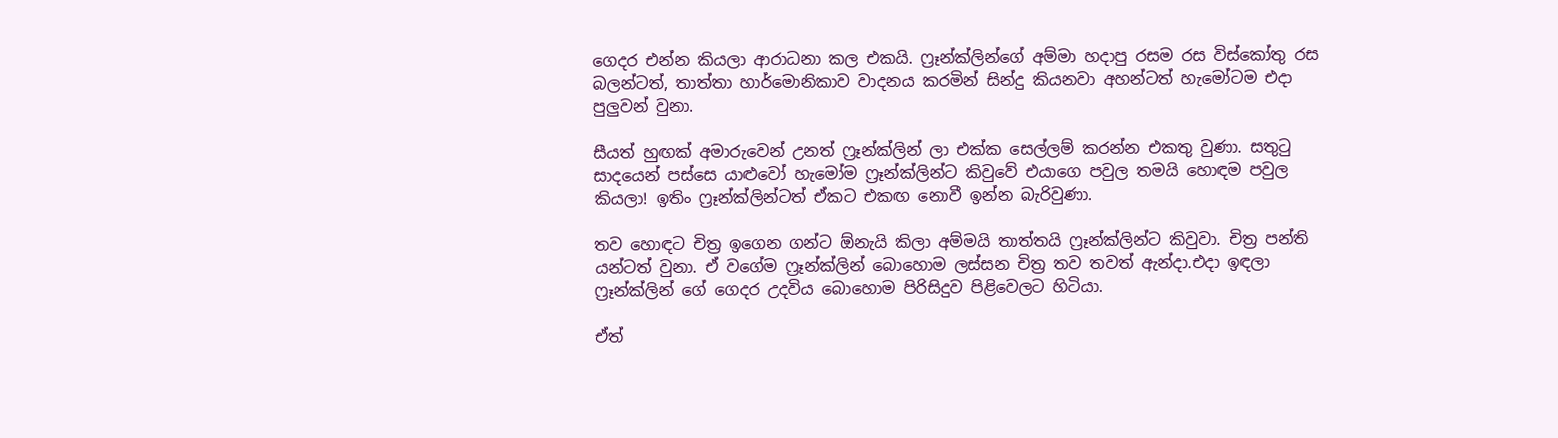ගෙදර එන්න කියලා ආරාධනා කල එකයි. ෆ්‍රෑන්ක්ලින්ගේ අම්මා හදාපු රසම රස විස්කෝතු රස බලන්ටත්, තාත්තා හාර්මොනිකාව වාදනය කරමින් සින්දු කියනවා අහන්ටත් හැමෝටම එදා පුලුවන් වුනා.

සීයත් හුඟක් අමාරුවෙන් උනත් ෆ්‍රෑන්ක්ලින් ලා එක්ක සෙල්ලම් කරන්න එකතු වුණා. සතුටු සාදයෙන් පස්සෙ යාළුවෝ හැමෝම ෆ්‍රෑන්ක්ලින්ට කිවුවේ එයාගෙ පවුල තමයි හොඳම පවුල කියලා! ඉතිං ෆ්‍රෑන්ක්ලින්ටත් ඒකට එකඟ නොවී ඉන්න බැරිවුණා.

තව හොඳට චිත්‍ර ඉගෙන ගන්ට ඕනැයි කිලා අම්මයි තාත්තයි ෆ්‍රෑන්ක්ලින්ට කිවුවා. චිත්‍ර පන්ති යන්ටත් වුනා. ඒ වගේම ෆ්‍රෑන්ක්ලින් බොහොම ලස්සන චිත්‍ර තව තවත් ඇන්දා.එදා ඉඳලා ෆ්‍රෑන්ක්ලින් ගේ ගෙදර උදවිය බොහොම පිරිසිදුව පිළිවෙලට හිටියා.

ඒත්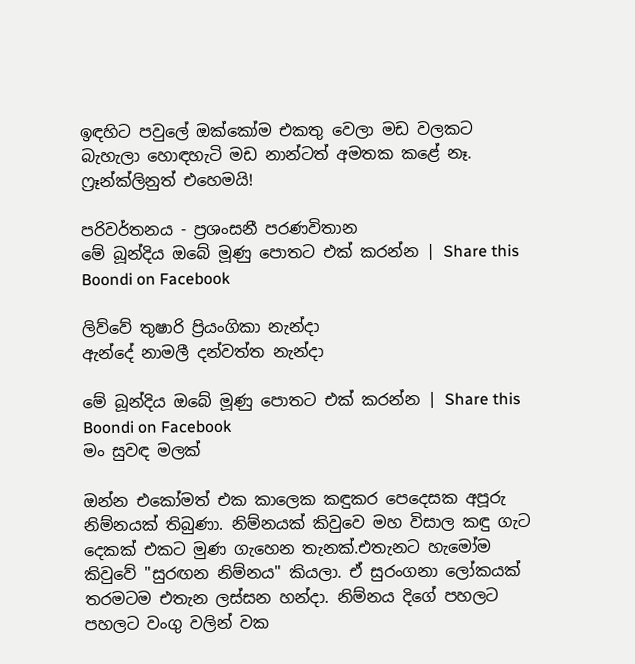ඉඳහිට පවුලේ ඔක්කෝම එකතු වෙලා මඩ වලකට බැහැලා හොඳහැටි මඩ නාන්ටත් අමතක කළේ නෑ. ෆ්‍රෑන්ක්ලිනුත් එහෙමයි!

පරිවර්තනය - ප්‍රශංසනී පරණවිතාන
මේ බූන්දිය ඔබේ මූණු පොතට එක් කරන්න | Share this Boondi on Facebook

ලිව්වේ තුෂාරි ප්‍රියංගිකා නැන්දා
ඇන්දේ නාමලී දන්වත්ත නැන්දා

මේ බූන්දිය ඔබේ මූණු පොතට එක් කරන්න | Share this Boondi on Facebook
මං සුවඳ මලක්

ඔන්න එකෝමත් එක කාලෙක කඳුකර පෙදෙසක අපූරු නිම්නයක් තිබුණා. නිම්නයක් කිවුවෙ මහ විසාල කඳු ගැට දෙකක් එකට මුණ ගැහෙන තැනක්.එතැනට හැමෝම කිවුවේ "සුරඟන නිම්නය" කියලා. ඒ සුරංගනා ලෝකයක් තරමටම එතැන ලස්සන හන්දා. නිම්නය දිගේ පහලට පහලට වංගු වලින් වක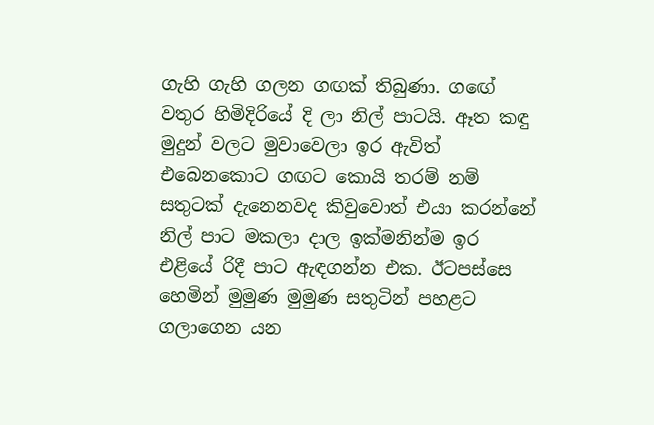ගැහි ගැහි ගලන ගඟක් තිබුණා. ගඟේ වතුර හිමිදිරියේ දි ලා නිල් පාටයි. ඈත කඳු මුදුන් වලට මුවාවෙලා ඉර ඇවිත් එබෙනකොට ගඟට කොයි තරම් නම් සතුටක් දැනෙනවද කිවුවොත් එයා කරන්නේ නිල් පාට මකලා දාල ඉක්මනින්ම ඉර එළියේ රිදී පාට ඇඳගන්න එක. ඊටපස්සෙ හෙමින් මුමුණ මුමුණ සතුටින් පහළට ගලාගෙන යන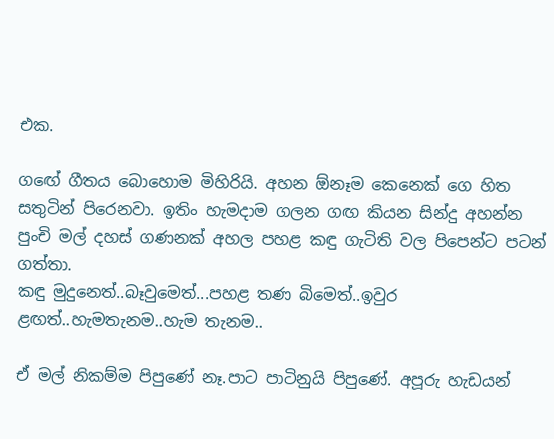එක.

ගඟේ ගීතය බොහොම මිහිරියි. අහන ඕනෑම කෙනෙක් ගෙ හිත සතුටින් පිරෙනවා. ඉතිං හැමදාම ගලන ගඟ කියන සින්දු අහන්න පුංචි මල් දහස් ගණනක් අහල පහළ කඳු ගැටිති වල පිපෙන්ට පටන් ගත්තා.
කඳු මුදුනෙත්..බෑවුමෙත්...පහළ තණ බිමෙත්..ඉවුර ළඟත්..හැමතැනම..හැම තැනම..

ඒ මල් නිකම්ම පිපුණේ නෑ.පාට පාටිනුයි පිපුණේ. අපූරු හැඩයන්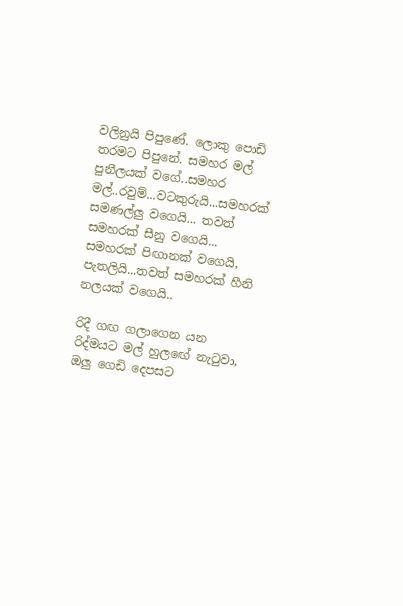වලිනුයි පිපුණේ. ලොකු පොඩි තරමට පිපුනේ. සමහර මල් පුනීලයක් වගේ..සමහර මල්..රවුම්...වටකුරුයි...සමහරක් සමණල්ලු වගෙයි... තවත් සමහරක් සීනු වගෙයි... සමහරක් පිඟානක් වගෙයි, පැතලියි...තවත් සමහරක් හීනි නලයක් වගෙයි..

රිදී ගඟ ගලාගෙන යන රිද්මයට මල් හුලඟේ නැටුවා, ඔලු ගෙඩි දෙපසට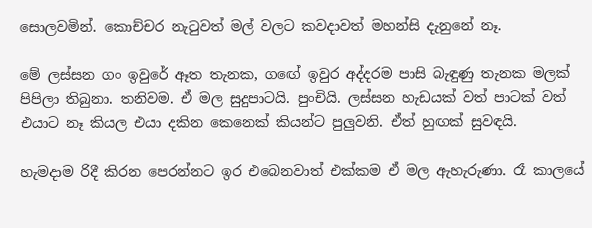සොලවමින්. කොච්චර නැටුවත් මල් වලට කවදාවත් මහන්සි දැනුනේ නෑ.

මේ ලස්සන ගං ඉවුරේ ඈත තැනක, ගඟේ ඉවුර අද්දරම පාසි බැඳුණු තැනක මලක් පිපිලා තිබුනා. තනිවම. ඒ මල සුදුපාටයි. පුංචියි. ලස්සන හැඩයක් වත් පාටක් වත් එයාට නෑ කියල එයා දකින කෙනෙක් කියන්ට පුලුවනි. ඒත් හුඟක් සුවඳයි.

හැමදාම රිදී කිරන පෙරන්නට ඉර එබෙනවාත් එක්කම ඒ මල ඇහැරුණා. රෑ කාලයේ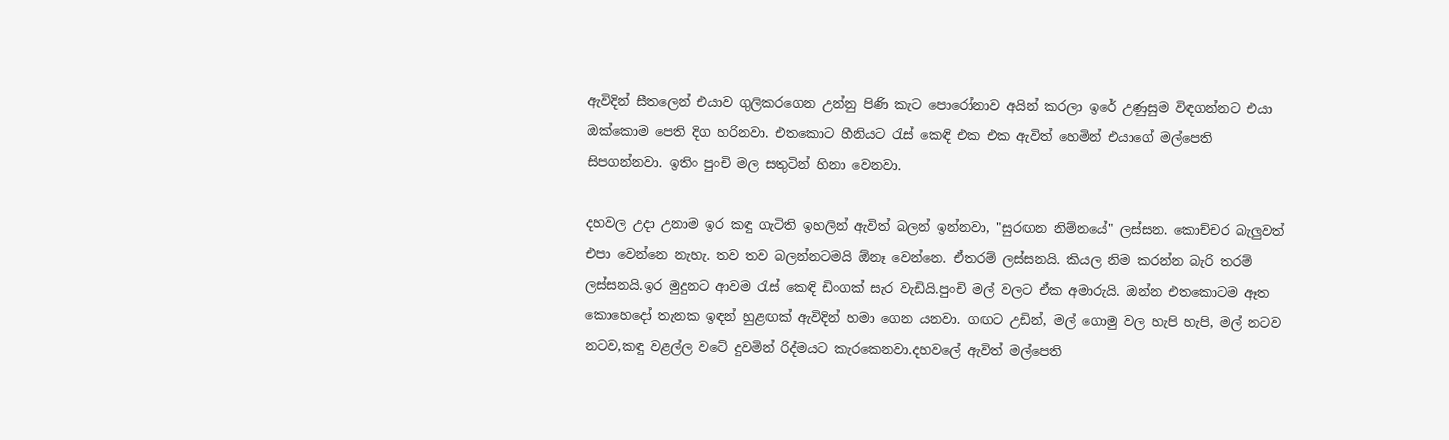ඇවිදින් සීතලෙන් එයාව ගුලිකරගෙන උන්නු පිණි කැට පොරෝනාව අයින් කරලා ඉරේ උණුසුම විඳගන්නට එයා ඔක්කොම පෙති දිග හරිනවා. එතකොට හීනියට රැස් කෙඳි එක එක ඇවිත් හෙමින් එයාගේ මල්පෙති සිපගන්නවා. ඉතිං පුංචි මල සතුටින් හිනා වෙනවා.

දහවල උදා උනාම ඉර කඳු ගැටිති ඉහලින් ඇවිත් බලන් ඉන්නවා, "සුරඟන නිම්නයේ" ලස්සන. කොච්චර බැලුවත් එපා වෙන්නෙ නැහැ. තව තව බලන්නටමයි ඕනෑ වෙන්නෙ. ඒතරම් ලස්සනයි. කියල නිම කරන්න බැරි තරම් ලස්සනයි.ඉර මුදුනට ආවම රැස් කෙඳි ඩිංගක් සැර වැඩියි.පුංචි මල් වලට ඒක අමාරුයි. ඔන්න එතකොටම ඈත කොහෙදෝ තැනක ඉඳන් හුළඟක් ඇවිදින් හමා ගෙන යනවා. ගඟට උඩින්, මල් ගොමු වල හැපි හැපි, මල් නටව නටව,කඳු වළල්ල වටේ දුවමින් රිද්මයට කැරකෙනවා.දහවලේ ඇවිත් මල්පෙති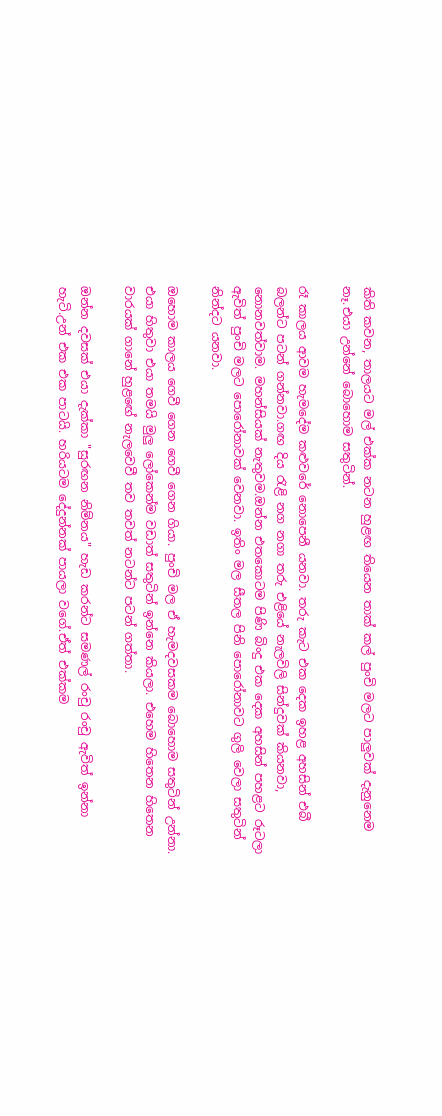කිති කවන, තාලයට මල් එක්ක නටන හුළඟ තියෙන තාක් කල් පුංචි මලට පාලුවක් දැනුනෙම නෑ.එයා උන්නේ බොහොම සතුටින්.

රෑ කාලය ආවම හැමදේම කළුවරේ නොපෙනී යනවා. තරු කැට එක දෙක ඉහළ අහසින් එබී බලන්ට පටන් ගන්නවා.ගඟ දිය රැළි නග නගා තරු එළියේ නැලවිලි සින්දුවක් කියනවා, නොනවත්වාම. මහන්සියක් නැතුවම.ඔන්න එතකොටම පිණි බිංදු එක දෙක අහසින් පහළට රූටලා ඇවිත් පුංචි මලට පොරෝනාවක් වෙනවා. ඉතිං මල සීතල පිනි පොරෝනාවට ගුලි වෙලා සතුටින් නින්දට යනවා.

ඔහොම කාලය ගෙවී ගෙන ගෙවී ගෙන ගියා. පුංචි මල ඒ හැමදවසකම බොහොම සතුටින් උන්නා. එයා හිතුවා එයා තමයි මුලු ලෝකෙන්ම වඩාත් සතුටින් ඉන්නෙ කියලා. එහෙම හිතෙන හිතෙන වාරයක් ගානේ හුළඟේ නැලවෙවී තව තවත් නටන්ට පටන් ගත්තා.

ඔන්න දවසක් එයා දැක්කා "සුරඟන නිම්නය" හැඩ කරන්ට සමණල් රංචු රංචු ඇවිත් ඉන්නා හැටි.උන් එක එක පාටයි. හරියටම දේදුන්නක් පායලා වගේ.ඒත් එක්කම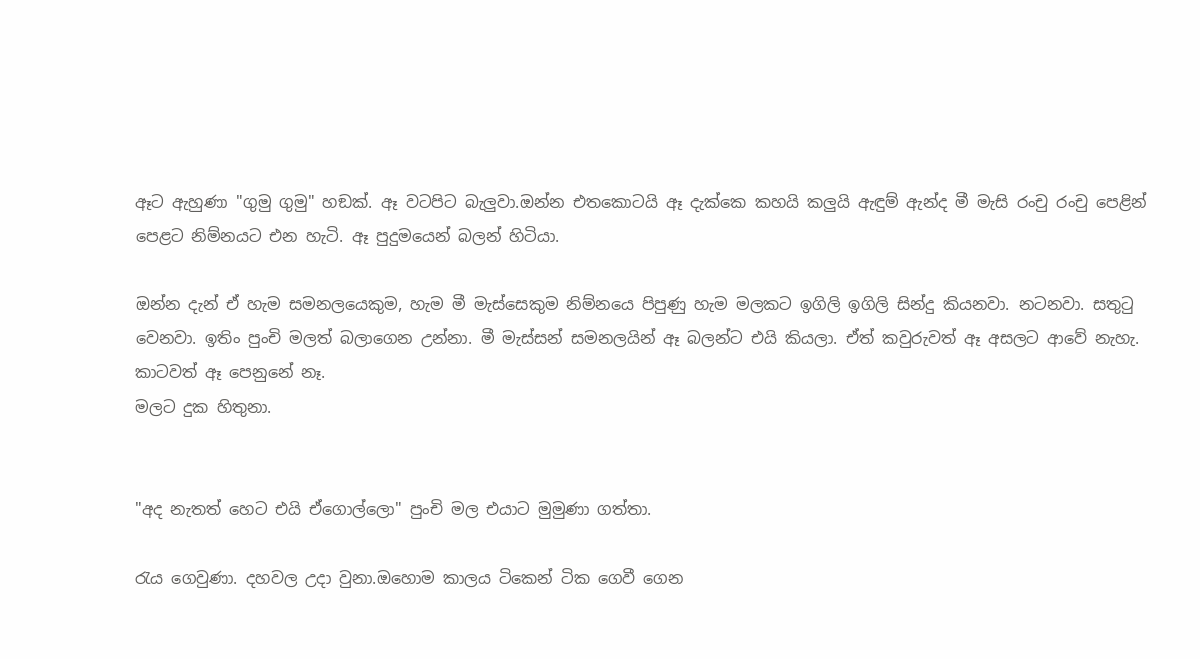ඈට ඇහුණා "ගුමු ගුමු" හඞක්. ඈ වටපිට බැලුවා.ඔන්න එතකොටයි ඈ දැක්කෙ කහයි කලුයි ඇඳුම් ඇන්ද මී මැසි රංචු රංචු පෙළින් පෙළට නිම්නයට එන හැටි. ඈ පුදුමයෙන් බලන් හිටියා.

ඔන්න දැන් ඒ හැම සමනලයෙකුම, හැම මී මැස්සෙකුම නිම්නයෙ පිපුණු හැම මලකට ඉගිලි ඉගිලි සින්දු කියනවා. නටනවා. සතුටු වෙනවා. ඉතිං පුංචි මලත් බලාගෙන උන්නා. මී මැස්සන් සමනලයින් ඈ බලන්ට එයි කියලා. ඒත් කවුරුවත් ඈ අසලට ආවේ නැහැ. කාටවත් ඈ පෙනුනේ නෑ.
මලට දුක හිතුනා.


"අද නැතත් හෙට එයි ඒගොල්ලො" පුංචි මල එයාට මුමුණා ගත්තා.

රැය ගෙවුණා. දහවල උදා වුනා.ඔහොම කාලය ටිකෙන් ටික ගෙවී ගෙන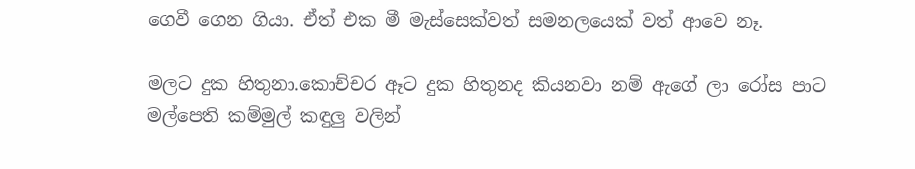ගෙවී ගෙන ගියා. ඒත් එක මී මැස්සෙක්වත් සමනලයෙක් වත් ආවෙ නෑ.

මලට දුක හිතුනා.කොච්චර ඈට දුක හිතුනද කියනවා නම් ඇගේ ලා රෝස පාට මල්පෙති කම්මුල් කඳුලු වලින්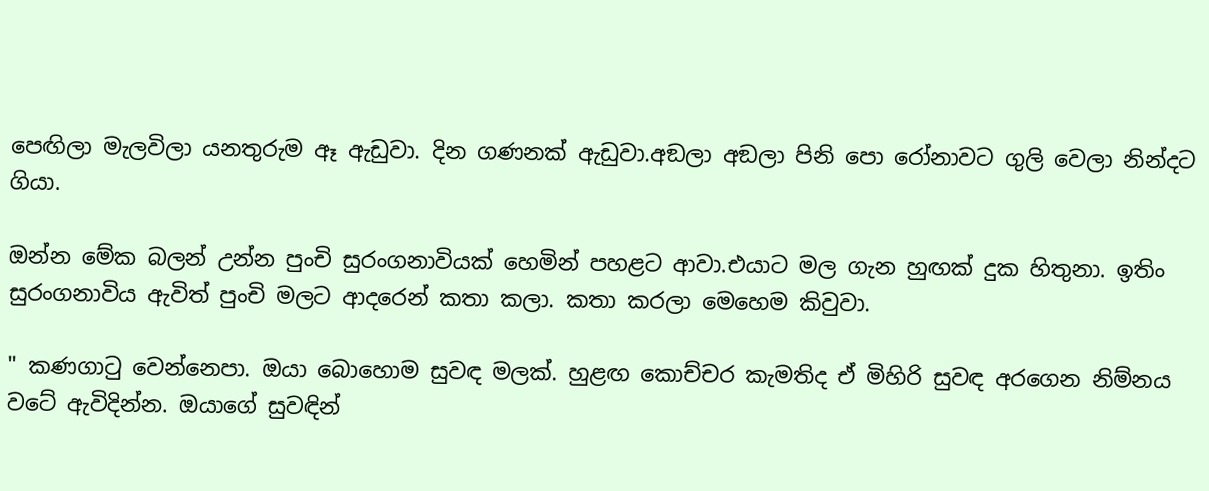පෙඟිලා මැලවිලා යනතුරුම ඈ ඇඩුවා. දින ගණනක් ඇඩුවා.අඞලා අඞලා පිනි පො රෝනාවට ගුලි වෙලා නින්දට ගියා.

ඔන්න මේක බලන් උන්න පුංචි සුරංගනාවියක් හෙමින් පහළට ආවා.එයාට මල ගැන හුඟක් දුක හිතුනා. ඉතිං සුරංගනාවිය ඇවිත් පුංචි මලට ආදරෙන් කතා කලා. කතා කරලා මෙහෙම කිවුවා.

" කණගාටු වෙන්නෙපා. ඔයා බොහොම සුවඳ මලක්. හුළඟ කොච්චර කැමතිද ඒ මිහිරි සුවඳ අරගෙන නිම්නය වටේ ඇවිදින්න. ඔයාගේ සුවඳින්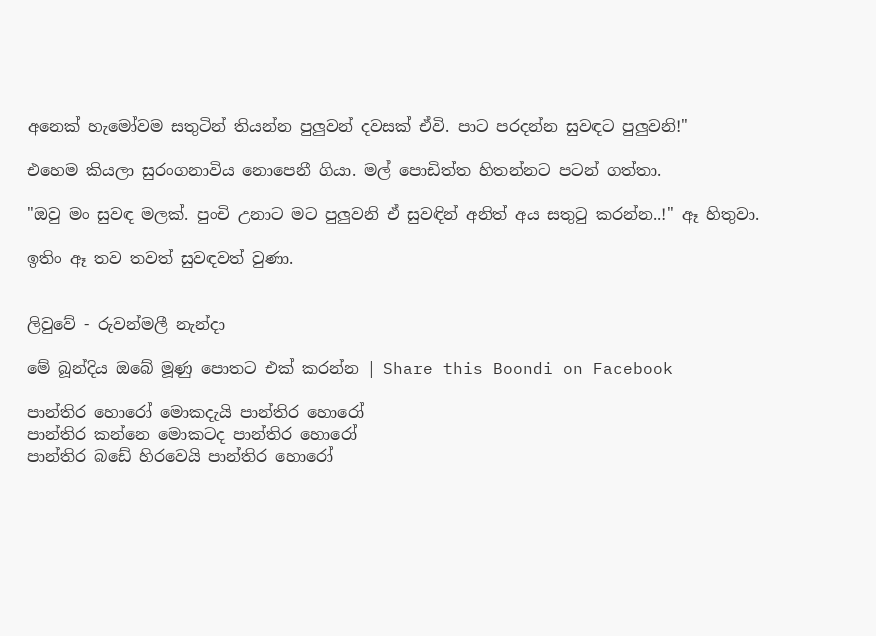අනෙක් හැමෝවම සතුටින් තියන්න පුලුවන් දවසක් ඒවි. පාට පරදන්න සුවඳට පුලුවනි!"

එහෙම කියලා සුරංගනාවිය නොපෙනී ගියා. මල් පොඩිත්ත හිතන්නට පටන් ගත්තා.

"ඔවු මං සුවඳ මලක්. පුංචි උනාට මට පුලුවනි ඒ සුවඳින් අනිත් අය සතුටු කරන්න..!" ඈ හිතුවා.

ඉතිං ඈ තව තවත් සුවඳවත් වුණා.


ලිවුවේ - රුවන්මලී නැන්දා

මේ බූන්දිය ඔබේ මූණු පොතට එක් කරන්න | Share this Boondi on Facebook

පාන්තිර හොරෝ මොකදැයි පාන්තිර හොරෝ
පාන්තිර කන්නෙ මොකටද පාන්තිර හොරෝ
පාන්තිර බඩේ හිරවෙයි පාන්තිර හොරෝ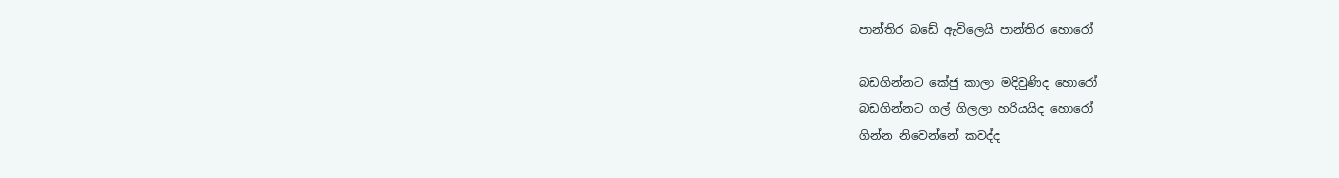පාන්තිර බඩේ ඇවිලෙයි පාන්තිර හොරෝ

බඩගින්නට කේජු කාලා මදිවුණිද හොරෝ
බඩගින්නට ගල් ගිලලා හරියයිද හොරෝ
ගින්න නිවෙන්නේ කවද්ද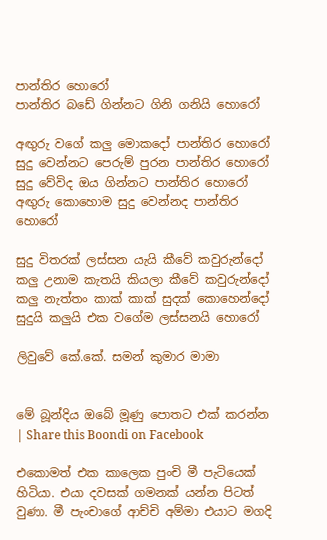පාන්තිර හොරෝ
පාන්තිර බඩේ ගින්නට ගිනි ගනියි හොරෝ

අඟුරු වගේ කලු මොකදෝ පාන්තිර හොරෝ
සුදු වෙන්නට පෙරුම් පුරන පාන්තිර හොරෝ
සුදු වේවිද ඔය ගින්නට පාන්තිර හොරෝ
අඟුරු කොහොම සුදු වෙන්නද පාන්තිර හොරෝ

සුදු විතරක් ලස්සන යැයි කීවේ කවුරුන්දෝ
කලු උනාම කැතයි කියලා කීවේ කවුරුන්දෝ
කලු නැත්තං කාක් කාක් සුදක් කොහෙන්දෝ
සුදුයි කලුයි එක වගේම ලස්සනයි හොරෝ

ලිවුවේ කේ.කේ. සමන් කුමාර මාමා


මේ බූන්දිය ඔබේ මූණු පොතට එක් කරන්න | Share this Boondi on Facebook

එකොමත් එක කාලෙක පුංචි මී පැටියෙක් හිටියා. එයා දවසක් ගමනක් යන්න පිටත් වුණා. මී පැංචාගේ ආච්චි අම්මා එයාට මගදි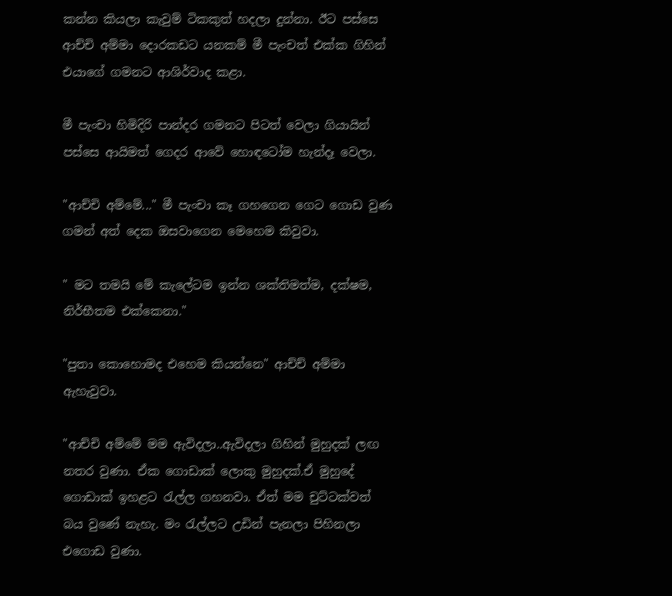කන්න කියලා කැවුම් ටිකකුත් හදලා දුන්නා. ඊට පස්සෙ ආච්චි අම්මා දොරකඩට යනකම් මී පැංචත් එක්ක ගිහින් එයාගේ ගමනට ආශිර්වාද කළා.

මී පැංචා හිමිදිරි පාන්දර ගමනට පිටත් වෙලා ගියායින් පස්සෙ ආයිමත් ගෙදර ආවේ හොඳටෝම හැන්දෑ වෙලා.

"ආච්චි අම්මේ..." මී පැංචා කෑ ගහගෙන ගෙට ගොඩ වුණ ගමන් අත් දෙක ඔසවාගෙන මෙහෙම කිවුවා.

" මට තමයි මේ කැලේටම ඉන්න ශක්තිමත්ම, දක්ෂම, නිර්භීතම එක්කෙනා."

"පුතා කොහොමද එහෙම කියන්නෙ" ආච්ච් අම්මා ඇහැවුවා.

"ආච්චි අම්මේ මම ඇවිදලා..ඇවිදලා ගිහින් මුහුදක් ලඟ නතර වුණා. ඒක ගොඩාක් ලොකු මුහුදක්.ඒ මුහුදේ ගොඩාක් ඉහළට රැල්ල ගහනවා. ඒත් මම චුට්ටක්වත් බය වුණේ නැහැ. මං රැල්ලට උඩින් පැනලා පිහිනලා එගොඩ වුණා.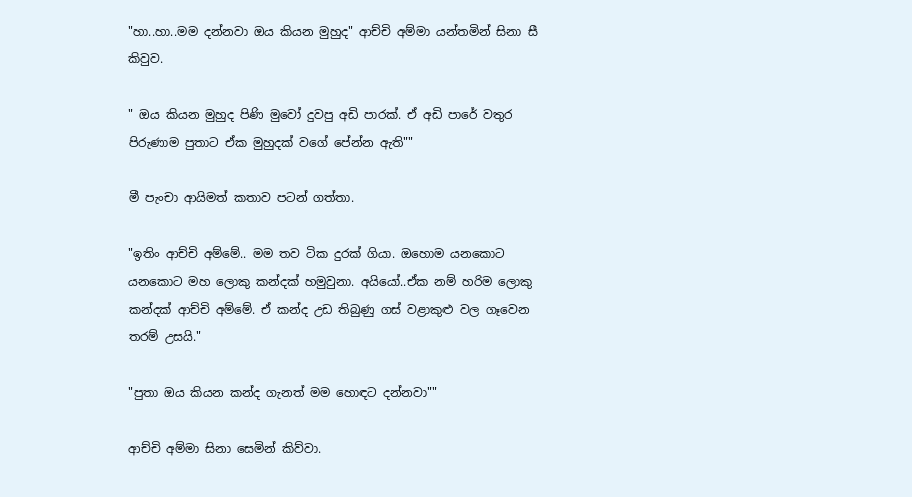"හා..හා..මම දන්නවා ඔය කියන මුහුද" ආච්චි අම්මා යන්තමින් සිනා සී කිවුව.

" ඔය කියන මුහුද පිණි මුවෝ දුවපු අඩි පාරක්. ඒ අඩි පාරේ වතුර පිරුණාම පුතාට ඒක මුහුදක් වගේ පේන්න ඇති""

මී පැංචා ආයිමත් කතාව පටන් ගත්තා.

"ඉතිං ආච්චි අම්මේ.. මම තව ටික දුරක් ගියා. ඔහොම යනකොට යනකොට මහ ලොකු කන්දක් හමුවුනා. අයියෝ..ඒක නම් හරිම ලොකු කන්දක් ආච්චි අම්මේ. ඒ කන්ද උඩ තිබුණු ගස් වළාකුළු වල ගෑවෙන තරම් උසයි."

"පුතා ඔය කියන කන්ද ගැනත් මම හොඳට දන්නවා""

ආච්චි අම්මා සිනා සෙමින් කිව්වා.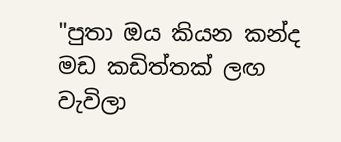"පුතා ඔය කියන කන්ද මඩ කඩිත්තක් ලඟ වැවිලා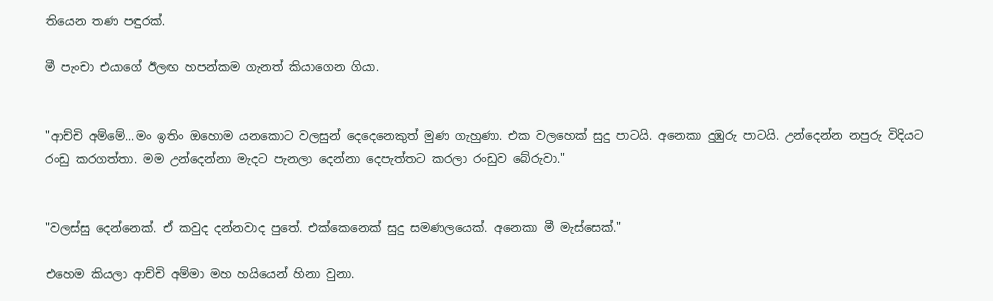තියෙන තණ පඳුරක්.

මී පැංචා එයාගේ ඊලඟ හපන්කම ගැනත් කියාගෙන ගියා.


"ආච්චි අම්මේ...මං ඉතිං ඔහොම යනකොට වලසුන් දෙදෙනෙකුත් මුණ ගැහුණා. එක වලහෙක් සුදු පාටයි. අනෙකා දුඹුරු පාටයි. උන්දෙන්න නපුරු විදියට රංඩු කරගත්තා. මම උන්දෙන්නා මැදට පැනලා දෙන්නා දෙපැත්තට කරලා රංඩුව බේරුවා."


"වලස්සු දෙන්නෙක්. ඒ කවුද දන්නවාද පුතේ. එක්කෙනෙක් සුදු සමණලයෙක්. අනෙකා මී මැස්සෙක්."

එහෙම කියලා ආච්චි අම්මා මහ හයියෙන් හිනා වුනා.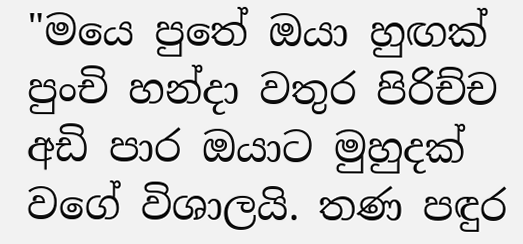"මයෙ පුතේ ඔයා හුඟක් පුංචි හන්දා වතුර පිරිච්ච අඩි පාර ඔයාට මුහුදක් වගේ විශාලයි. තණ පඳුර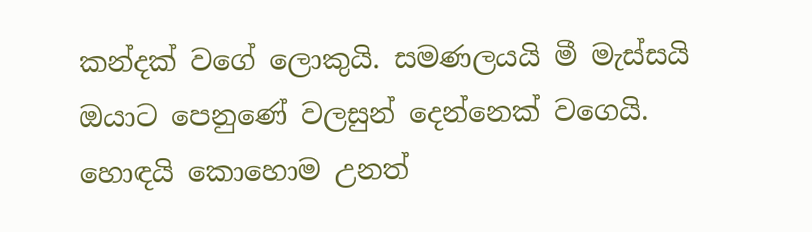කන්දක් වගේ ලොකුයි. සමණලයයි මී මැස්සයි ඔයාට පෙනුණේ වලසුන් දෙන්නෙක් වගෙයි. හොඳයි කොහොම උනත්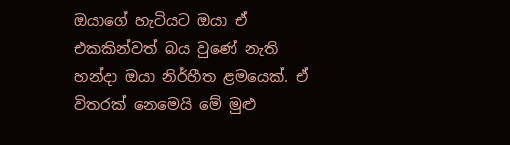ඔයාගේ හැටියට ඔයා ඒ එකකින්වත් බය වුණේ නැති හන්දා ඔයා නිර්හීත ළමයෙක්. ඒ විතරක් නෙමෙයි මේ මුළු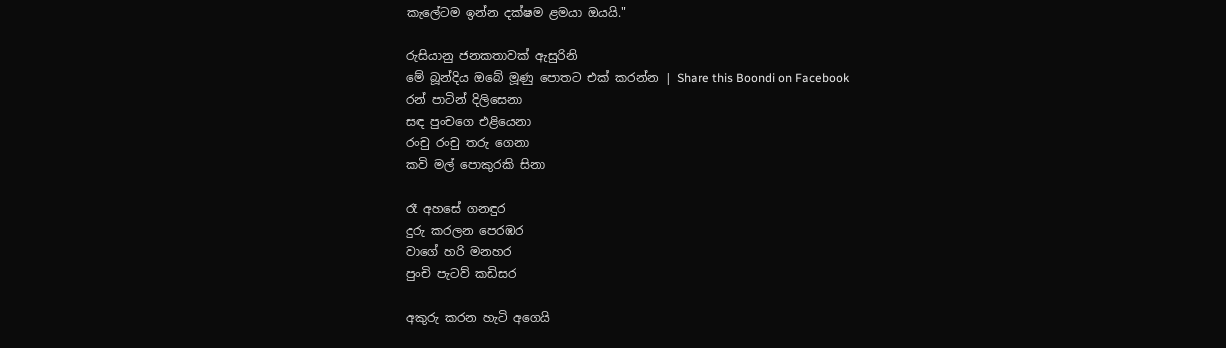කැලේටම ඉන්න දක්ෂම ළමයා ඔයයි."

රුසියානු ජනකතාවක් ඇසුරිනි
මේ බූන්දිය ඔබේ මූණු පොතට එක් කරන්න | Share this Boondi on Facebook
රන් පාටින් දිලිසෙනා
සඳ පුංචගෙ එළියෙනා
රංචු රංචු තරු ගෙනා
කවි මල් පොකුරකි සිනා

රෑ අහසේ ගනඳුර
දුරු කරලන පෙරඹර
වාගේ හරි මනහර
පුංචි පැටව් කඩිසර

අකුරු කරන හැටි අගෙයි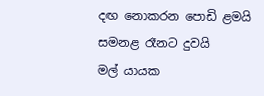දඟ නොකරන පොඩි ළමයි
සමනළ රෑනට දුවයි
මල් යායක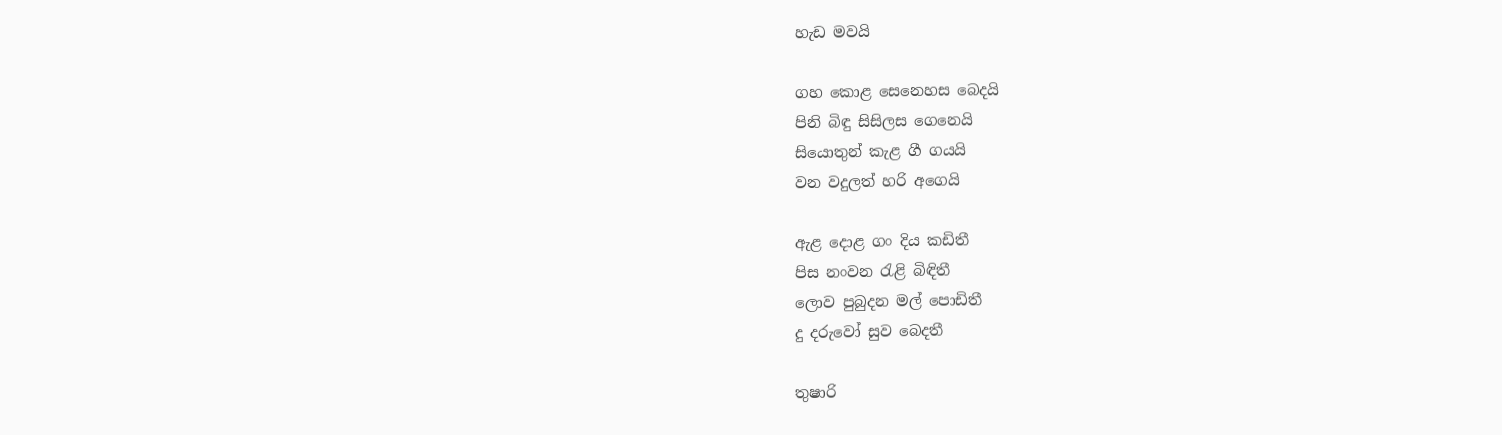හැඩ මවයි

ගහ කොළ සෙනෙහස බෙදයි
පිනි බිඳු සිසිලස ගෙනෙයි
සියොතුන් කැළ ගී ගයයි
වන වදුලත් හරි අගෙයි

ඇළ දොළ ගං දිය කඩිතී
පිස නංවන රැළි බිඳිතී
ලොව පුබුදන මල් පොඩිතී
දු දරුවෝ සුව බෙදතී

තුෂාරි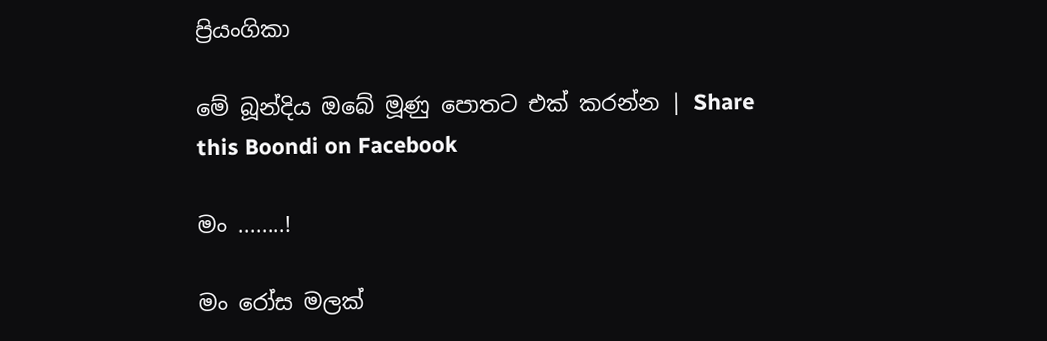ප්‍රියංගිකා

මේ බූන්දිය ඔබේ මූණු පොතට එක් කරන්න | Share this Boondi on Facebook

මං ........!

මං රෝස මලක්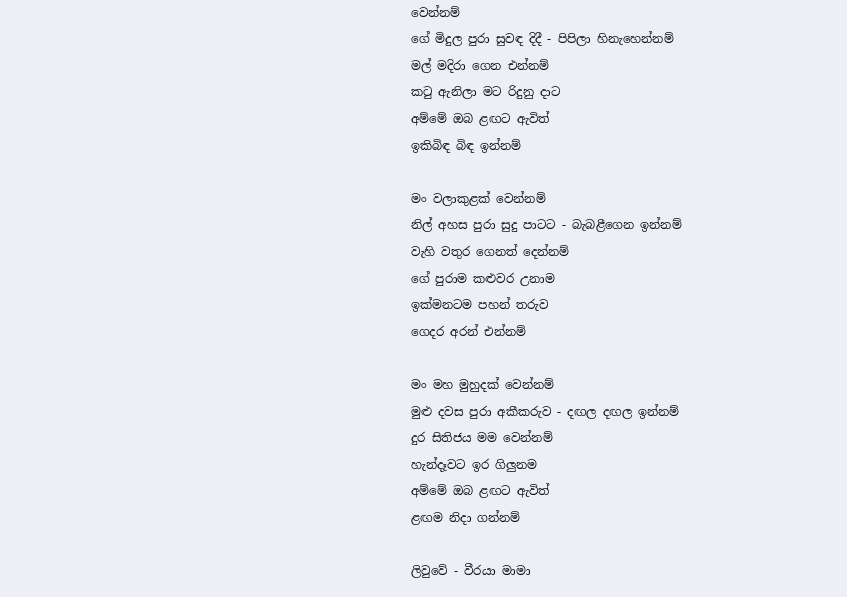වෙන්නම්
ගේ මිදුල පුරා සුවඳ දිදී - පිපිලා හිනැහෙන්නම්
මල් මදිරා ගෙන එන්නම්
කටු ඇනිලා මට රිදුනු දාට
අම්මේ ඔබ ළඟට ඇවිත්
ඉකිබිඳ බිඳ ඉන්නම්

මං වලාකුළක් වෙන්නම්
නිල් අහස පුරා සුදු පාටට - බැබළීගෙන ඉන්නම්
වැහි වතුර ගෙනත් දෙන්නම්
ගේ පුරාම කළුවර උනාම
ඉක්මනටම පහන් තරුව
ගෙදර අරන් එන්නම්

මං මහ මුහුදක් වෙන්නම්
මුළු දවස පුරා අකීකරුව - දඟල දඟල ඉන්නම්
දුර සිතිජය මම වෙන්නම්
හැන්දෑවට ඉර ගිලුනම
අම්මේ ඔබ ළඟට ඇවිත්
ළඟම නිදා ගන්නම්

ලිවුවේ - වීරයා මාමා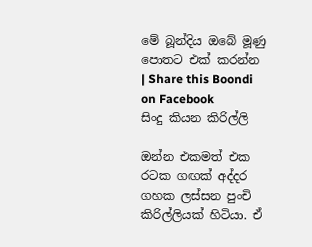මේ බූන්දිය ඔබේ මූණු පොතට එක් කරන්න | Share this Boondi on Facebook
සිංදු කියන කිරිල්ලි

ඔන්න එකමත් එක රටක ගඟක් අද්දර ගහක ලස්සන පුංචි කිරිල්ලියක් හි‍ටියා. ඒ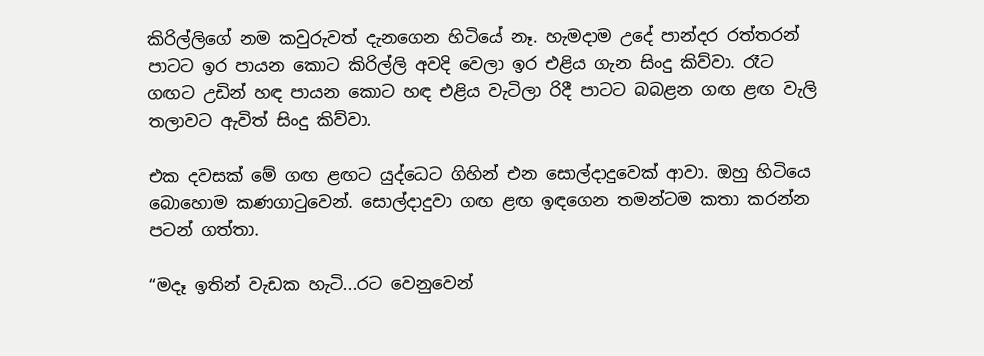කිරිල්ලිගේ නම කවුරුවත් දැනගෙන හිටියේ නෑ. හැමදාම උදේ පාන්දර රත්තරන් පාටට ඉර පායන කොට කිරිල්ලි අ‍වදි වෙලා ඉර එළිය ගැන සිංදු කිව්වා. රෑට ගඟට උඩින් හඳ පායන කොට හඳ එළිය වැටිලා රිදී පාටට බබළන ගඟ ළඟ වැලි තලාවට ඇවිත් සිංදු කිව්වා.

එක දවසක් මේ ගඟ ළඟට යුද්ධෙට ගිහින් එන සොල්දාදුවෙක් ආවා. ඔහු හිටියෙ බොහොම කණගාටුවෙන්. සොල්දාදුවා ගඟ ළඟ ඉඳගෙන තමන්‍ටම කතා කරන්න පටන් ගත්තා.

“මදෑ ඉතින් වැඩක හැටි...රට වෙනුවෙන්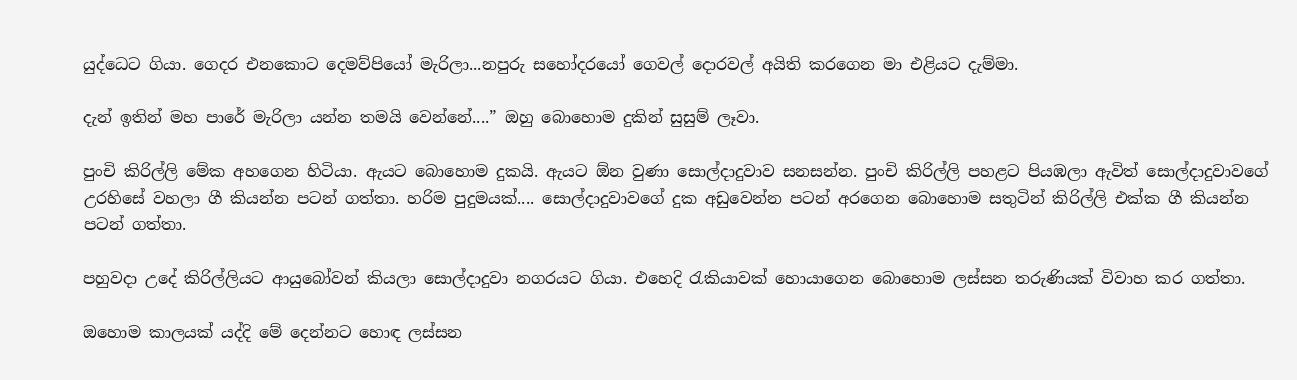යුද්ධෙට ගියා. ගෙදර එනකොට දෙමව්පියෝ මැරිලා...නපුරු සහෝදරයෝ ගෙවල් දොරවල් අයිති කරගෙන මා එළියට දැම්මා.

දැන් ඉතින් මහ පාරේ මැරිලා යන්න තමයි වෙන්නේ....” ඔහු බොහොම දුකින් සුසුම් ලෑවා.

පුංචි කිරිල්ලි මේක අහගෙන හිටියා. ඇයට බොහොම දුකයි. ඇයට ඕන වුණා සොල්දාදුවාව සනසන්න. පුංචි කිරිල්ලි පහළට පියඹලා ඇවිත් සොල්දාදුවාවගේ උරහිසේ වහලා ගී කියන්න පටන් ගත්තා. හරිම පුදුමයක්.... සොල්දාදුවාවගේ දුක අඩුවෙන්න පටන් අරගෙන බොහොම සතුටින් කිරිල්ලි එක්ක ගී කියන්න පටන් ගත්තා.

පහුවදා උදේ කිරිල්ලියට ආයුබෝවන් කියලා සොල්දාදුවා නගරයට ගියා. එහෙදි රැකියාවක් හොයාගෙන බොහොම ලස්සන තරුණියක් විවාහ කර ගත්තා.

ඔහොම කාලයක් යද්දි මේ දෙන්නට හොඳ ලස්සන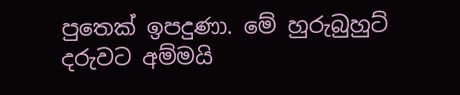පුතෙක් ඉපදුණා. මේ හුරුබුහුට් දරුවට අම්මයි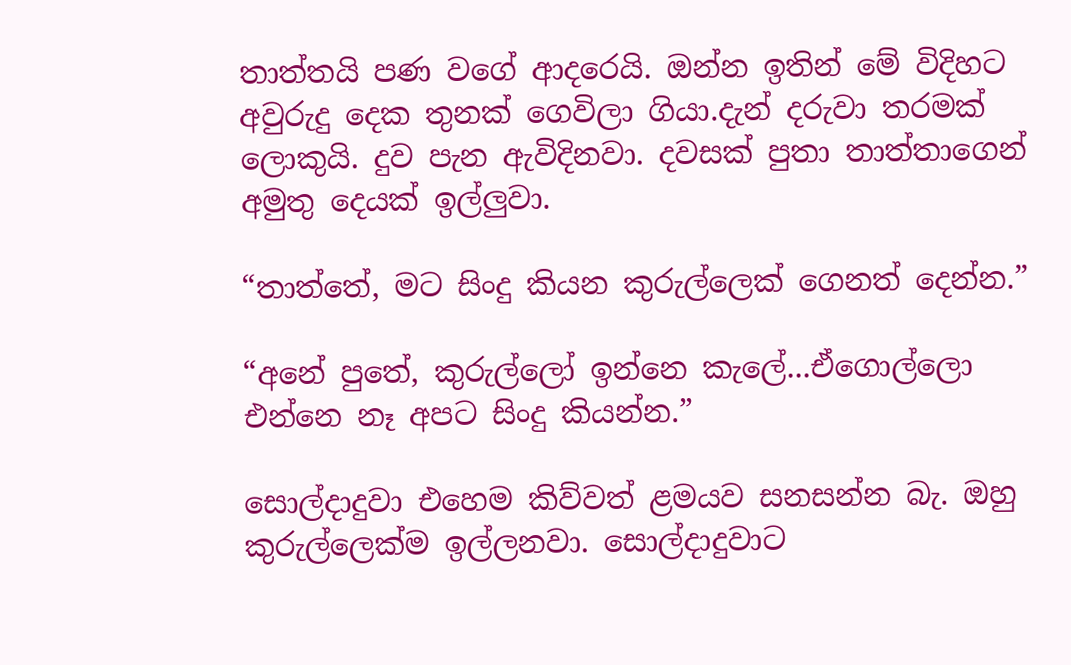තාත්තයි පණ වගේ ආදරෙයි. ඔන්න ඉතින් මේ විදිහට අවුරුදු දෙක තුනක් ගෙවිලා ගියා.දැන් දරුවා තරමක් ලොකුයි. දුව පැන ඇවිදිනවා. දවසක් පුතා තාත්තාගෙන් අමුතු දෙයක් ඉල්ලුවා.

“තාත්තේ, මට සිංදු කි‍යන කුරුල්ලෙක් ගෙනත් දෙන්න.”

“අනේ පුතේ, කුරුල්ලෝ ඉන්නෙ කැලේ...ඒගොල්ලො එන්නෙ නෑ අපට සිංදු කියන්න.”

සොල්දාදුවා එහෙම කිව්වත් ළමයව සනසන්න බැ. ඔහු කුරුල්ලෙක්ම ඉල්ලනවා. සොල්දාදුවාට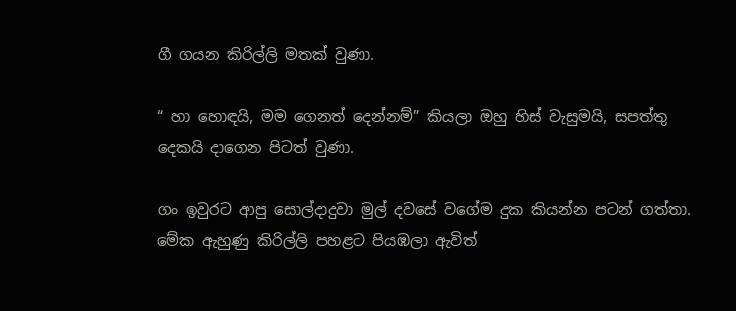ගී ගයන කිරිල්ලි මතක් වුණා.

“ හා හොඳයි, මම ගෙනත් දෙන්නම්” කියලා ඔහු හිස් වැසුමයි, සපත්තු දෙකයි දාගෙන පිටත් වුණා.

ගං ඉවුරට ආපු සොල්දාදුවා මුල් දවසේ වගේම දුක කියන්න පටන් ගත්තා. මේක ඇහුණු කිරිල්ලි පහළට පියඹලා ඇවිත්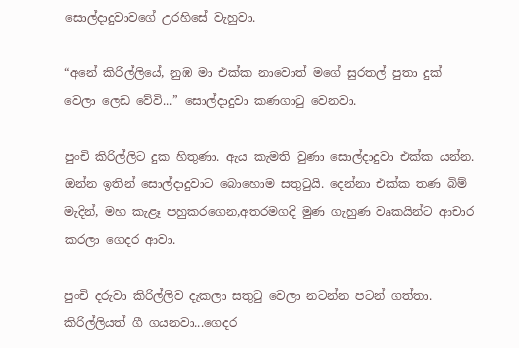සොල්දාදුවාවගේ උරහිසේ වැහුවා.

“අනේ කිරිල්ලියේ, නුඹ මා එක්ක නාවොත් මගේ සුරතල් පුතා දුක් වෙලා ලෙඩ වේවි...” සොල්දාදුවා කණගාටු වෙනවා.

පුංචි කිරිල්ලිට දුක හිතුණා. ඇය කැමති වුණා සොල්දාදුවා එක්ක යන්න. ඔන්න ඉතින් සොල්දාදුවාට බොහොම සතුටුයි. දෙන්නා එක්ක තණ බිම් මැදින්, මහ කැළෑ පහුකරගෙන,අතරමගදි මුණ ගැහුණ වෘකයින්ට ආචාර කරලා ගෙදර ආවා.

පුංචි දරුවා කිරිල්ලිව දැකලා සතුටු වෙලා නටන්න පටන් ගත්තා. කිරිල්ලියත් ගී ගයනවා...ගෙදර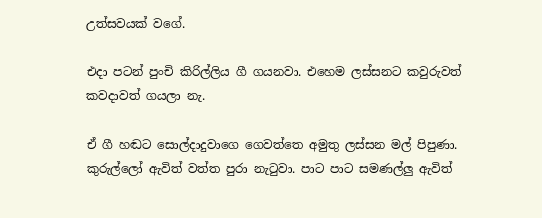උත්සවයක් වගේ.

එදා පටන් පුංචි කිරිල්ලිය ගී ගයනවා. එහෙම ලස්සනට කවුරුවත් කවදාවත් ගයලා නැ.

ඒ ගී හඬට සොල්දාදුවාගෙ ගෙවත්තෙ අමුතු ලස්සන මල් පිපුණා. කුරුල්ලෝ ඇවිත් වත්ත පුරා නැටුවා. පාට පාට සමණල්ලු ඇවිත්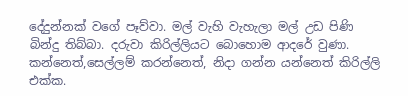දේදුන්නක් වගේ පෑව්වා. මල් වැහි වැහැලා මල් උඩ පිණි බින්දු තිබ්බා. දරුවා කිරිල්ලියට බොහොම ආදරේ වුණා. කන්නෙත්,සෙල්ලම් කරන්නෙත්, නිදා ගන්න යන්නෙත් කිරිල්ලි එක්ක.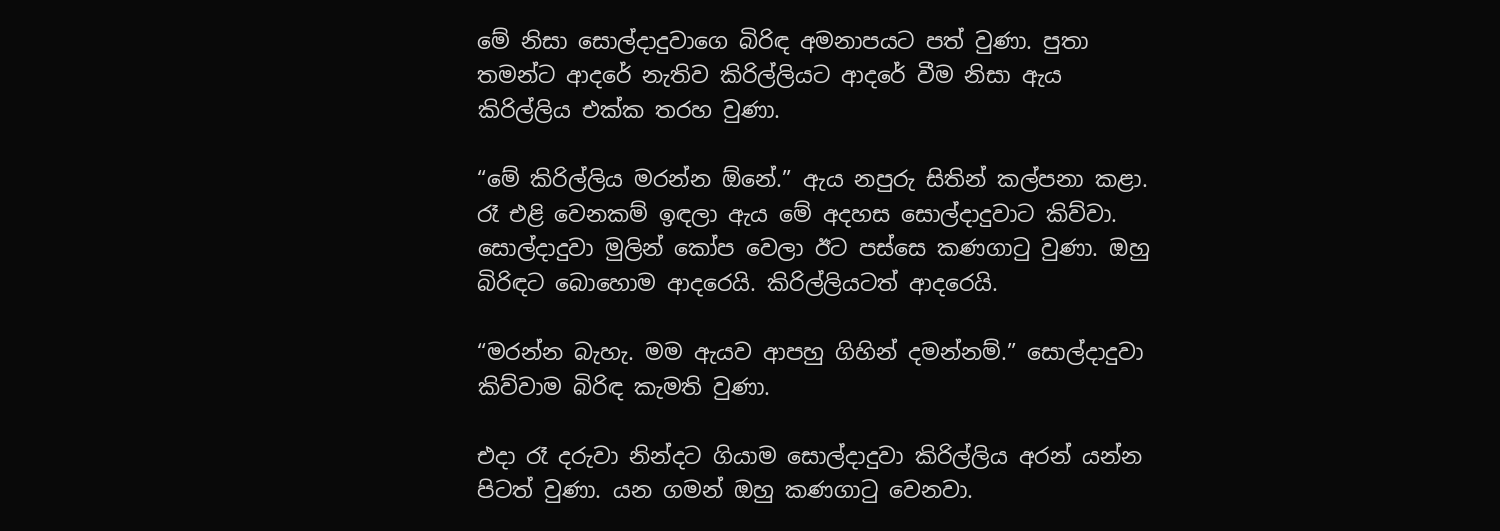මේ නිසා සොල්දාදුවාගෙ බිරිඳ අමනාපයට පත් වුණා. පුතා තමන්ට ආදරේ නැතිව කිරිල්ලියට ආදරේ වීම නිසා ඇය කිරිල්ලිය එක්ක තරහ වුණා.

“මේ කිරිල්ලිය මරන්න ඕනේ.” ඇය නපුරු සිතින් කල්පනා කළා. රෑ එළි වෙනකම් ඉඳලා ඇය මේ අදහස සොල්දාදුවාට කිව්වා. සොල්දාදුවා මුලින් කෝප වෙලා ඊට පස්සෙ කණගාටු වුණා. ඔහු බිරිඳට බොහොම ආදරෙයි. කිරිල්ලියටත් ආදරෙයි.

“මරන්න බැහැ. මම ඇයව ආපහු ගිහින් දමන්නම්.” සොල්දාදුවා කිව්වාම බිරිඳ කැමති වුණා.

එදා රෑ දරුවා නින්දට ගියාම සොල්දාදුවා කිරිල්ලිය අරන් යන්න පිටත් වුණා. යන ගමන් ඔහු කණගාටු වෙනවා.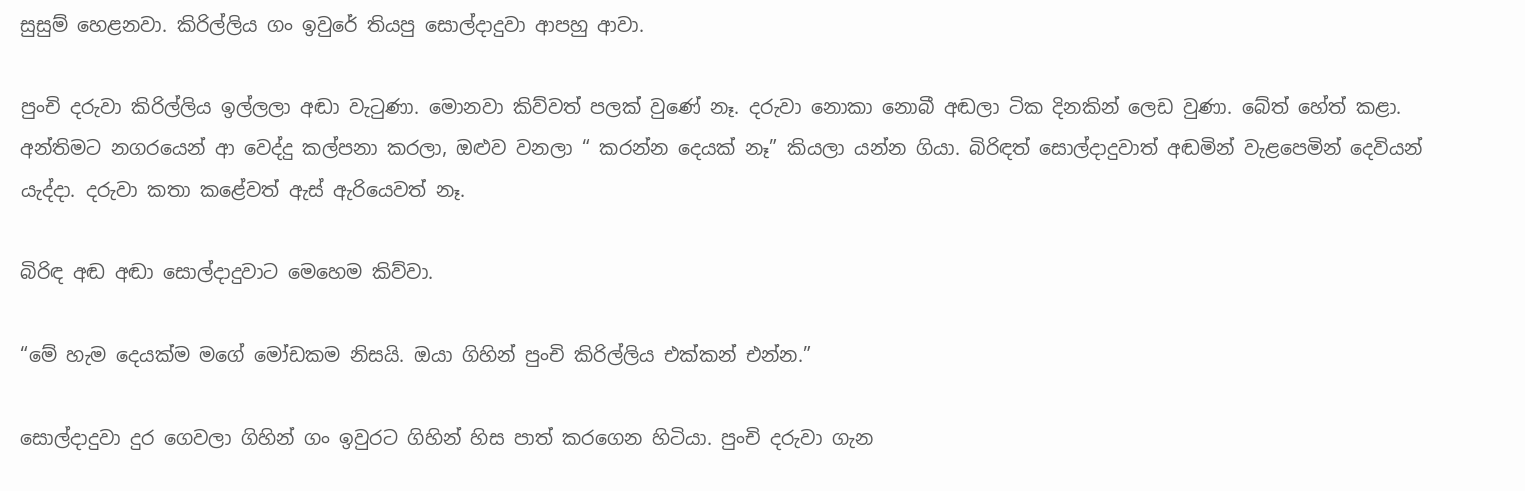සුසුම් හෙළනවා. කිරිල්ලිය ගං ඉවුරේ තියපු සොල්දාදුවා ආපහු ආවා.

පුංචි දරුවා කිරිල්ලිය ඉල්ලලා අඬා වැටුණා. මොනවා කිව්වත් පලක් වුණේ නෑ. දරුවා නොකා නොබී අඬලා ටික දිනකින් ලෙඩ වුණා. බේත් හේත් කළා. අන්තිමට නගරයෙන් ආ වෙද්දු කල්පනා කරලා, ඔළුව වනලා “ කරන්න දෙයක් නෑ” කියලා යන්න ගියා. බිරිඳත් සොල්දාදුවාත් අඬමින් වැළපෙමින් දෙවියන් යැද්දා. දරුවා කතා කළේවත් ඇස් ඇරියෙවත් නෑ.

බිරිඳ අඬ අඬා සොල්දාදුවාට මෙහෙම කිව්වා.

“මේ හැම දෙයක්ම මගේ මෝඩකම නිසයි. ඔයා ගිහින් පුංචි කිරිල්ලිය එක්කන් එන්න.”

සොල්දාදුවා දුර ගෙවලා ගිහින් ගං ඉවුරට ගිහින් හිස පාත් කරගෙන හිටියා. පුංචි දරුවා ගැන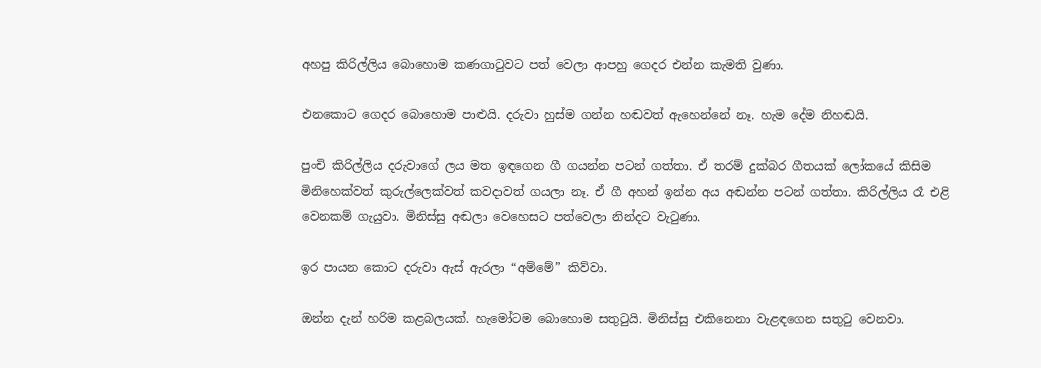අහපු කිරිල්ලිය බොහොම කණගාටුවට පත් වෙලා ආපහු ගෙදර එන්න කැමති වුණා.

එනකොට ගෙදර බොහොම පාළුයි. දරුවා හුස්ම ගන්න හඬවත් ඇහෙන්නේ නෑ. හැම දේම නිහඬයි.

පුංචි කිරිල්ලිය දරුවාගේ ලය මත ඉඳගෙන ගී ගයන්න පටන් ගත්තා. ඒ තරම් දුක්බර ගීතයක් ලෝකයේ කිසිම මිනිහෙක්වත් කුරුල්ලෙක්වත් කවදාවත් ගයලා නෑ. ඒ ගී අහන් ඉන්න අය අඬන්න පටන් ගත්තා. කිරිල්ලිය රෑ එළි වෙනකම් ගැයුවා. මිනිස්සු අඬලා වෙහෙසට පත්වෙලා නින්දට වැටුණා.

ඉර පායන කොට දරුවා ඇස් ඇරලා “අම්මේ” කිව්වා.

ඔන්න දැන් හරිම කළබලයක්. හැමෝටම බොහොම සතුටුයි. මිනිස්සු එකිනෙනා වැළඳගෙන සතුටු වෙනවා.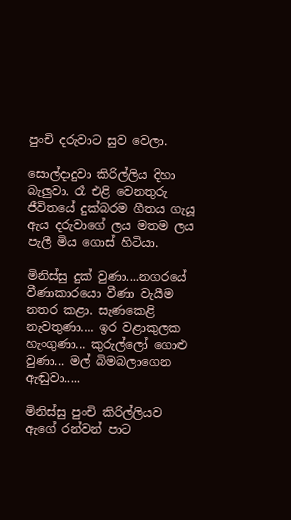පුංචි දරුවාට සුව වෙලා.

සොල්දාදුවා කිරිල්ලිය දිහා බැලුවා. රෑ එළි වෙනතුරු ජීවිතයේ දුක්බරම ගීතය ගැයූ ඇය දරුවාගේ ලය මතම ලය පැලී මිය ගොස් හිටියා.

මිනිස්සු දුක් වුණා....නගරයේ වීණාකාරයො වීණා වැයීම නතර කළා. සැණකෙළි නැවතුණා.... ඉර වළාකුලක හැංගුණා... කුරුල්ලෝ ගොළු වුණා... මල් බිමබලාගෙන ඇඬුවා.....

මිනිස්සු පුංචි කිරිල්ලියව ඇගේ රන්වන් පාට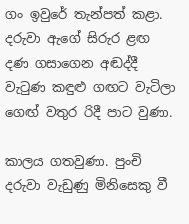ගං ඉවුරේ තැන්පත් කළා. දරුවා ඇගේ සිරුර ළඟ දණ ගසාගෙන අඬද්දී වැටුණ කඳුළු ගඟට වැටිලා ග‍ෙඟ් වතුර රිදී පාට වුණා.

කාලය ගතවුණා. පුංචි දරුවා වැඩුණු මිනිසෙකු වී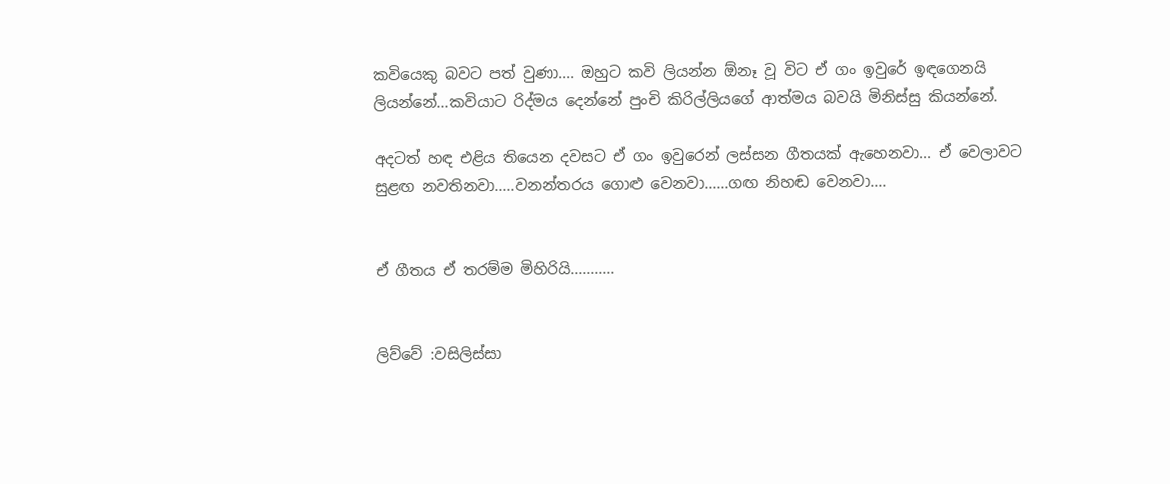කවියෙකු බවට පත් වුණා.... ඔහුට කවි ලියන්න ඕනෑ වූ විට ඒ ගං ඉවුරේ ඉඳගෙනයි ලියන්නේ...කවියාට රිද්මය දෙන්නේ පුංචි කිරිල්ලියගේ ආත්මය බවයි මිනිස්සු කියන්නේ.

අදටත් හඳ එළිය තියෙන දවසට ඒ ගං ඉවුරෙන් ලස්සන ගීතයක් ඇහෙනවා... ඒ වෙලාවට සුළඟ නවතිනවා.....වනන්තරය ගොළු වෙන‍වා......ගඟ නිහඬ වෙන‍වා....


ඒ ගීතය ඒ තරම්ම මිහිරියි...........


ලිව්වේ :වසිලිස්සා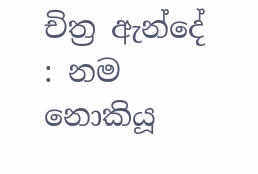චිත්‍ර ඇන්දේ : නම නොකියූ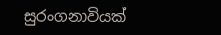සුරංගනාවියක්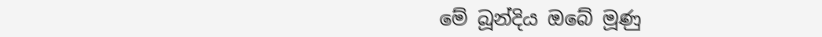මේ බූන්දිය ඔබේ මූණු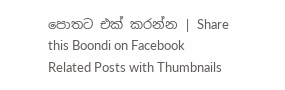පොතට එක් කරන්න | Share this Boondi on Facebook
Related Posts with Thumbnails